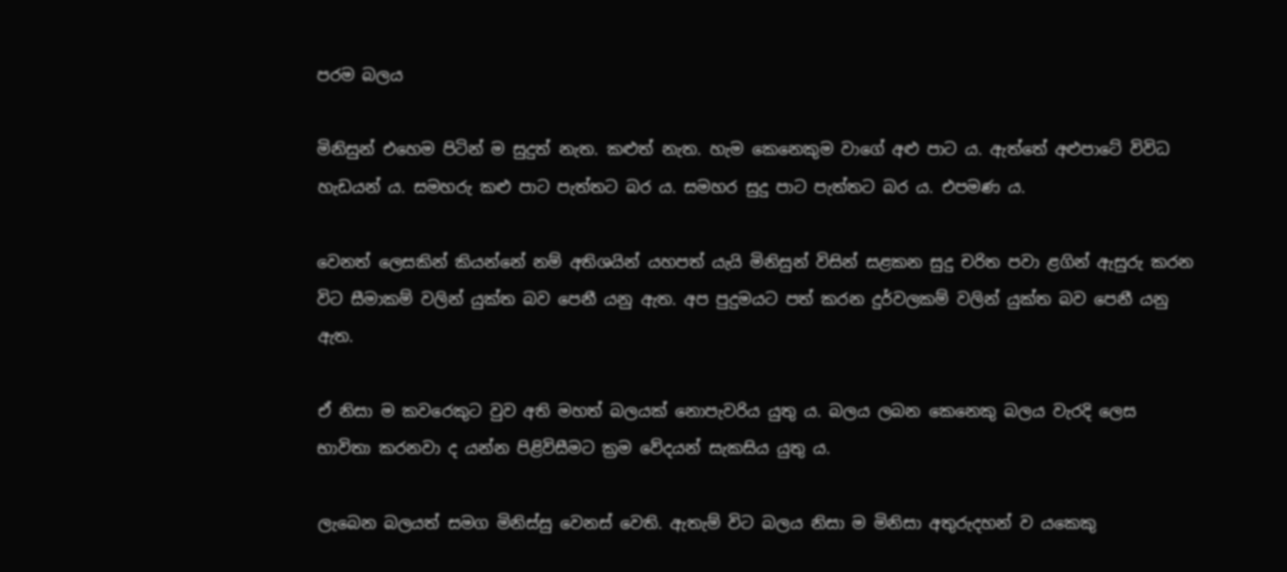පරම බලය

මිනිසුන් එහෙම පිටින් ම සුදුත් නැත. කළුත් නැත. හැම කෙනෙකුම වාගේ අළු පාට ය. ඇත්තේ අළුපාටේ විවිධ හැඩයන් ය. සමහරු කළු පාට පැත්තට බර ය. සමහර සුදු පාට පැත්තට බර ය. එපමණ ය.

වෙනත් ‍ලෙසකින් කියන්නේ නම් අතිශයින් යහපත් යැයි මිනිසුන් විසින් සළකන සුදු චරිත පවා ළගින් ඇසුරු කරන විට සීමාකම් වලින් යුක්ත බව පෙනී යනු ඇත. අප පුදුමයට පත් කරන දුර්වලකම් වලින් යුක්ත බව පෙනී යනු ඇත.

ඒ නිසා ම කවරෙකුට වුව අති මහත් බලයක් නොපැවරිය යුතු ය. බලය ලබන කෙනෙකු බලය වැරදි ලෙස භාවිතා කරනවා ද යන්න පිළිවිසීමට ක්‍රම වේදයන් සැකසිය යුතු ය.

ලැබෙන බලයත් සමග මිනිස්සු වෙනස් වෙති. ඇතැම් විට බලය නිසා ම මිනිසා අතුරුදහන් ව යකෙකු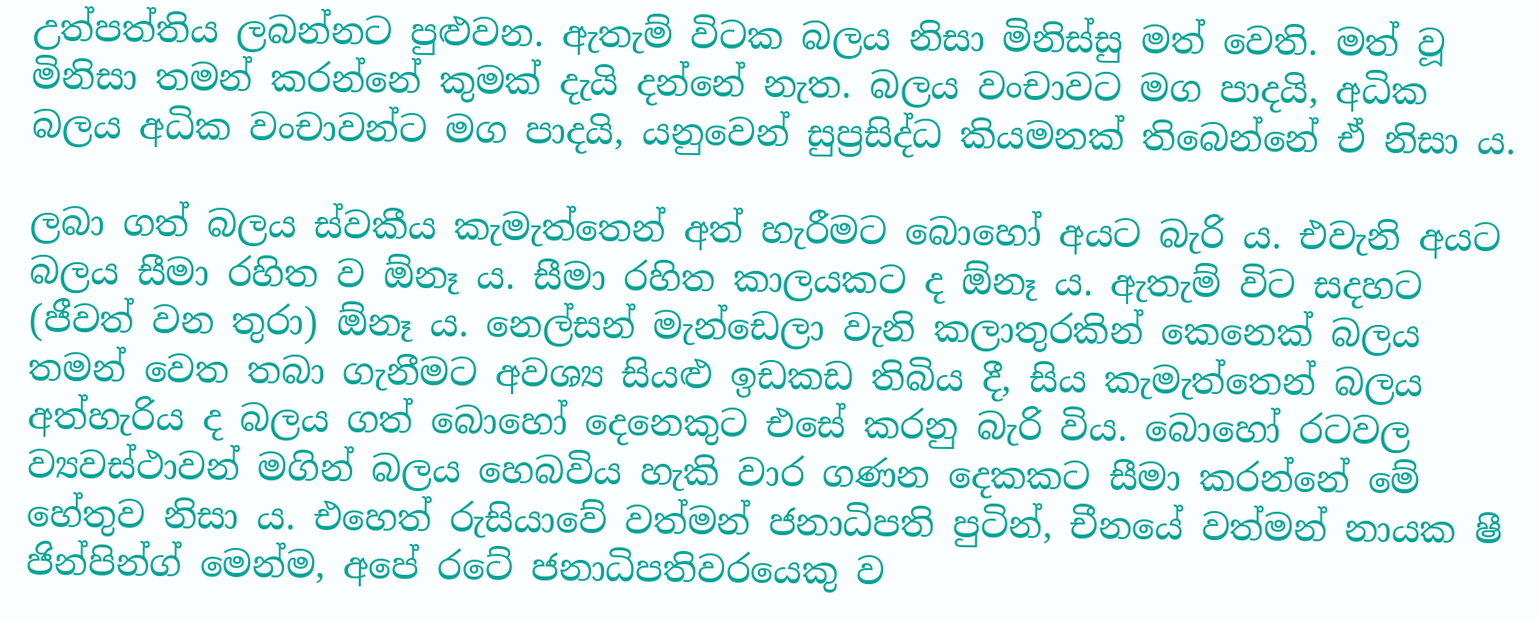උත්පත්තිය ලබන්නට පුළුවන. ඇතැම් විටක බලය නිසා මිනිස්සු මත් වෙති. මත් වූ මිනිසා තමන් කරන්නේ කුමක් දැයි දන්නේ නැත. බලය වංචාවට මග පාදයි, අධික බලය අධික වංචාවන්ට මග පාදයි, යනුවෙන් සුප්‍රසිද්ධ කියමනක් තිබෙන්නේ ඒ නිසා ය.

ලබා ගත් බලය ස්වකීය කැමැත්තෙන් අත් හැරීමට බොහෝ අයට බැරි ය. එවැනි අයට බලය සීමා රහිත ව ඕනෑ ය. සීමා රහිත කාලයකට ද ඕනෑ ය. ඇතැම් විට සදහට (ජීවත් වන තුරා) ඕනෑ ය. නෙල්සන් මැන්ඩෙලා වැනි කලාතුරකින් කෙනෙක් බලය තමන් වෙත තබා ගැනීමට අවශ්‍ය සියළු ඉඩකඩ තිබිය දී, සිය කැමැත්තෙන් බලය අත්හැරිය ද බලය ගත් බොහෝ දෙනෙකුට එසේ කරනු බැරි විය. බොහෝ රටවල ව්‍යවස්ථාවන් මගින් බලය හෙබවිය හැකි වාර ගණන දෙකකට සීමා කරන්නේ මේ හේතුව නිසා ය. එහෙත් රුසියාවේ වත්මන් ජනාධිපති පුටින්, චීනයේ වත්මන් නායක ෂී ජින්පින්ග් මෙන්ම, අපේ රටේ ජනාධිපතිවරයෙකු ව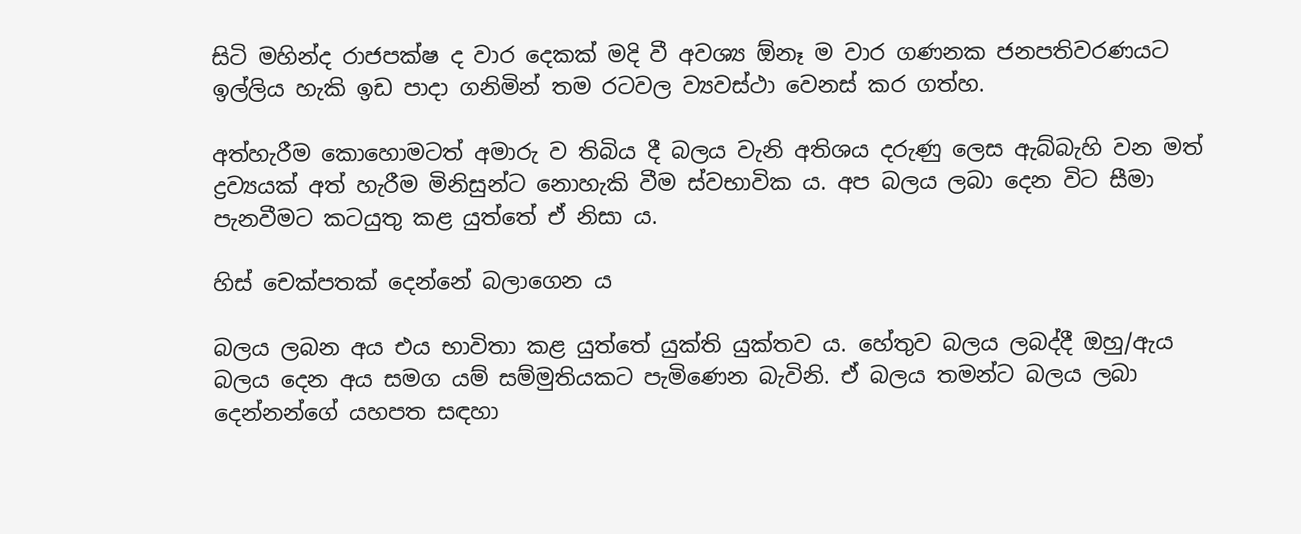සිටි මහින්ද රාජපක්ෂ ද වාර දෙකක් මදි වී අවශ්‍ය ඕනෑ ම වාර ගණනක ජනපතිවරණයට ඉල්ලිය හැකි ඉඩ පාදා ගනිමින් තම රටවල ව්‍යවස්ථා වෙනස් කර ගත්හ.

අත්හැරීම කොහොමටත් අමාරු ව තිබිය දී බලය වැනි අතිශය දරුණු ලෙස ඇබ්බැහි වන මත් ද්‍රව්‍යයක් අත් හැරීම මිනිසුන්ට නොහැකි වීම ස්වභාවික ය. අප බලය ලබා දෙන විට සීමා පැනවීමට කටයුතු කළ යුත්තේ ඒ නිසා ය.

හිස් චෙක්පතක් දෙන්නේ බලාගෙන ය

බලය ලබන අය එය භාවිතා කළ යුත්තේ යුක්ති යුක්තව ය. හේතුව බලය ලබද්දී ඔහු/ඇය බලය දෙන අය සමග යම් සම්මුතියකට පැමිණෙන බැවිනි. ඒ බලය තමන්ට බලය ලබා දෙන්නන්ගේ යහපත සඳහා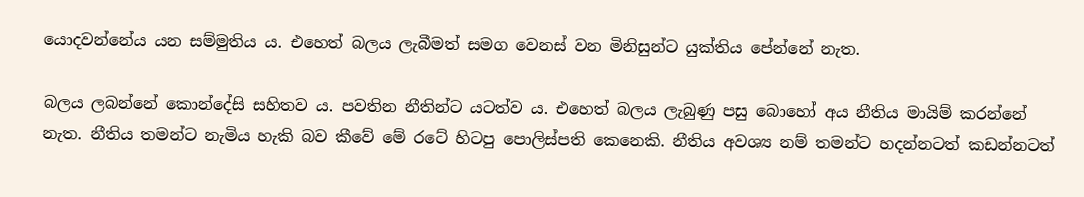යොදවන්නේය යන සම්මුතිය ය. එහෙත් බලය ලැබීමත් සමග වෙනස් වන මිනිසුන්ට යුක්තිය පේන්නේ නැත.

බලය ලබන්නේ කොන්දේසි සහිතව ය. පවතින නීතින්ට යටත්ව ය. එහෙත් බලය ලැබුණු පසු බොහෝ අය නීතිය මායිම් කරන්නේ නැත. නීතිය තමන්ට නැමිය හැකි බව කීවේ මේ රටේ හිටපු පොලිස්පති කෙනෙකි. නීතිය අවශ්‍ය නම් තමන්ට හදන්නටත් කඩන්නටත්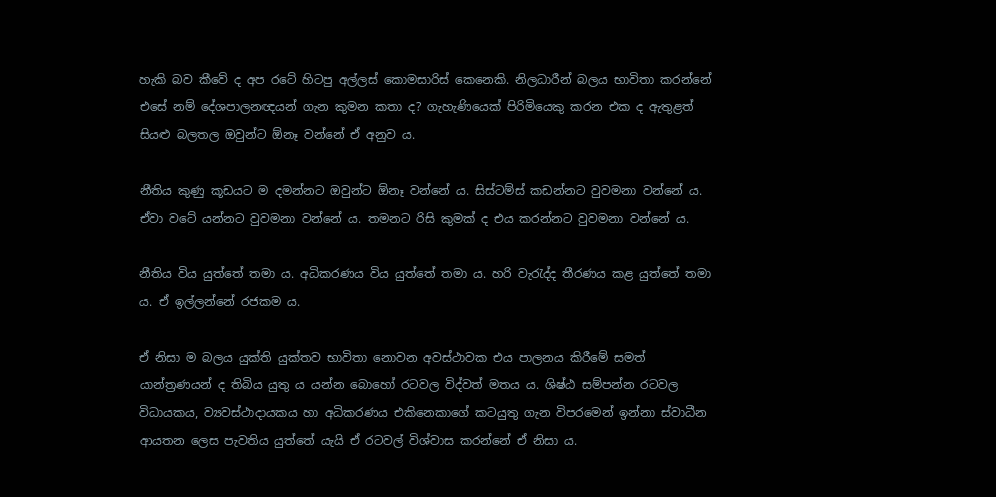හැකි බව කීවේ ද අප රටේ හිටපු අල්ලස් කොමසාරිස් කෙනෙකි. නිලධාරීන් බලය භාවිතා කරන්නේ එසේ නම් දේශපාලනඥයන් ගැන කුමන කතා ද? ගැහැණියෙක් පිරිමියෙකු කරන එක ද ඇතුළත් සියළු බලතල ඔවුන්ට ඕනෑ වන්නේ ඒ අනුව ය.

නීතිය කුණු කූඩයට ම දමන්නට ඔවුන්ට ඕනෑ වන්නේ ය. සිස්ටම්ස් කඩන්නට වුවමනා වන්නේ ය. ඒවා වටේ යන්නට වුවමනා වන්නේ ය. තමනට රිසි කුමක් ද එය කරන්නට වුවමනා වන්නේ ය.

නීතිය විය යුත්තේ තමා ය. අධිකරණය විය යුත්තේ තමා ය. හරි වැරැද්ද තීරණය කළ යුත්තේ තමා ය. ඒ ඉල්ලන්නේ රජකම ය.

ඒ නිසා ම බලය යුක්ති යුක්තව භාවිතා නොවන අවස්ථාවක එය පාලනය කිරීමේ සමත් යාන්ත්‍රණයන් ද තිබිය යුතු ය යන්න බොහෝ රටවල විද්වත් මතය ය. ශිෂ්ඨ සම්පන්න රටවල විධායකය, ව්‍යවස්ථාදායකය හා අධිකරණය එකිනෙකාගේ කටයුතු ගැන විපරමෙන් ඉන්නා ස්වාධීන ආයතන ලෙස පැවතිය යුත්තේ යැයි ඒ රටවල් විශ්වාස කරන්නේ ඒ නිසා ය.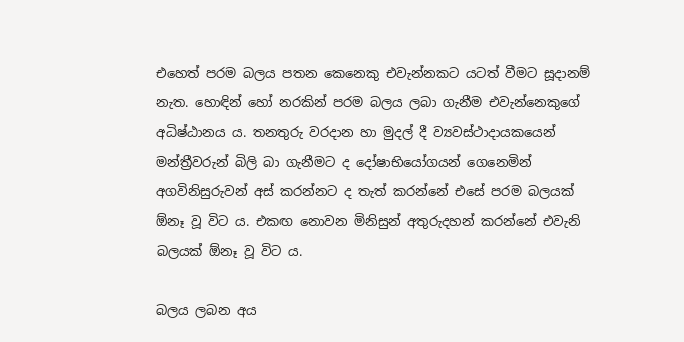එහෙත් පරම බලය පතන කෙනෙකු එවැන්නකට යටත් වීමට සූදානම් නැත. හොඳින් හෝ නරකින් පරම බලය ලබා ගැනීම එවැන්නෙකුගේ අධිෂ්ඨානය ය. තනතුරු වරදාන හා මුදල් දී ව්‍යවස්ථාදායකයෙන් මන්ත්‍රීවරුන් බිලි බා ගැනීමට ද දෝෂාභියෝගයන් ගෙනෙමින් අගවිනිසුරුවන් අස් කරන්නට ද තැත් කරන්නේ එසේ පරම බලයක් ඕනෑ වූ විට ය. එකඟ නොවන මිනිසුන් අතුරුදහන් කරන්නේ එවැනි බලයක් ඕනෑ වූ විට ය.

බලය ලබන අය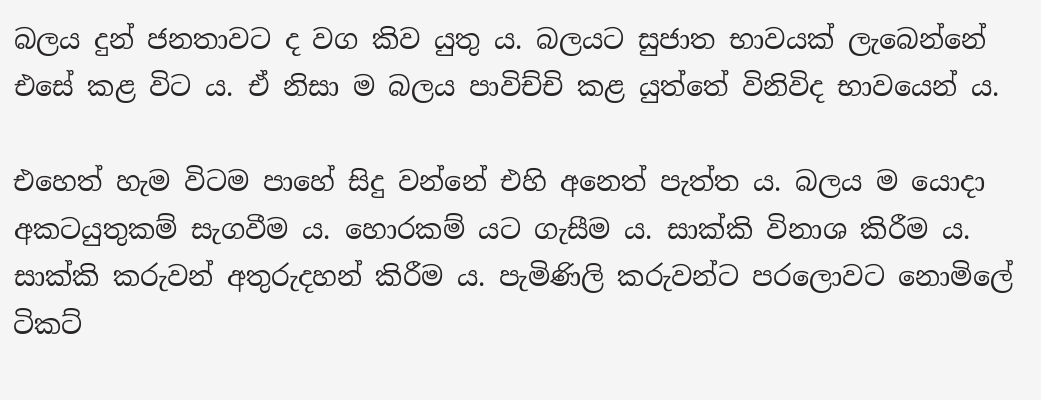බලය දුන් ජනතාවට ද වග කිව යුතු ය. බලයට සුජාත භාවයක් ලැබෙන්නේ එසේ කළ විට ය. ඒ නිසා ම බලය පාවිච්චි කළ යුත්තේ විනිවිද භාවයෙන් ය.

එහෙත් හැම විටම පාහේ සිදු වන්නේ එහි අනෙත් පැත්ත ය. බලය ම යොදා අකටයුතුකම් සැගවීම ය. හොරකම් යට ගැසීම ය. සාක්කි විනාශ කිරීම ය. සාක්කි කරුවන් අතුරුදහන් කිරීම ය. පැමිණිලි කරුවන්ට පරලොවට නොමිලේ ටිකට්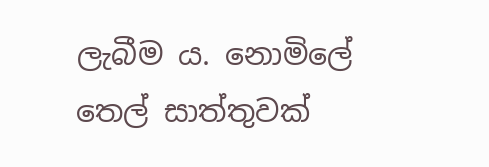ලැබීම ය. නොමිලේ තෙල් සාත්තුවක්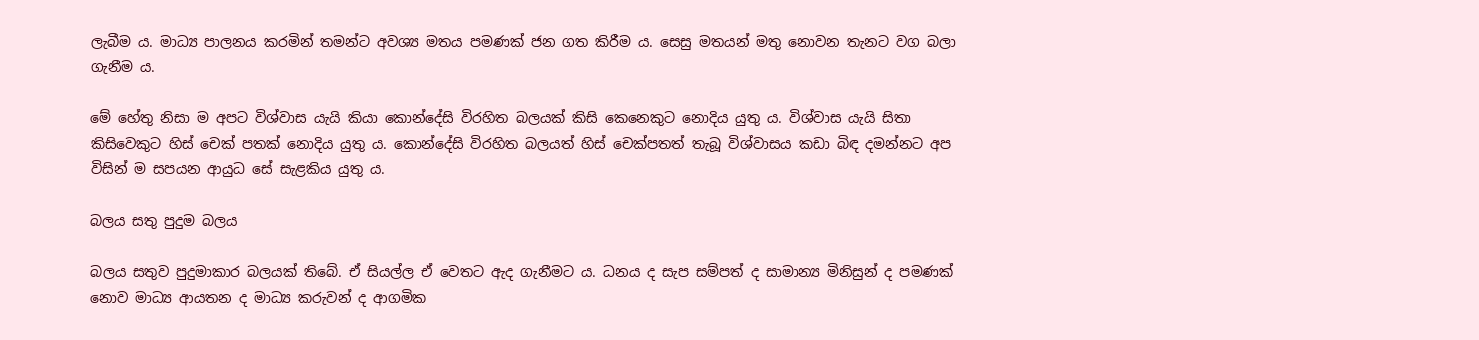ලැබීම ය. මාධ්‍ය පාලනය කරමින් තමන්ට අවශ්‍ය මතය පමණක් ජන ගත කිරීම ය. සෙසු මතයන් මතු නොවන තැනට වග බලා ගැනීම ය.

මේ හේතු නිසා ම අපට විශ්වාස යැයි කියා කොන්දේසි විරහිත බලයක් කිසි කෙනෙකුට නොදිය යුතු ය. විශ්වාස යැයි සිතා කිසිවෙකුට හිස් චෙක් පතක් නොදිය යුතු ය. කොන්දේසි විරහිත බලයත් හිස් චෙක්පතත් තැබූ විශ්වාසය කඩා බිඳ දමන්නට අප විසින් ම සපයන ආයුධ සේ සැළකිය යුතු ය.

බලය සතු පුදුම බලය

බලය සතුව පුදුමාකාර බලයක් තිබේ. ඒ සියල්ල ඒ වෙතට ඇද ගැනීමට ය. ධනය ද සැප සම්පත් ද සාමාන්‍ය මිනිසුන් ද පමණක් නොව මාධ්‍ය ආයතන ද මාධ්‍ය කරුවන් ද ආගමික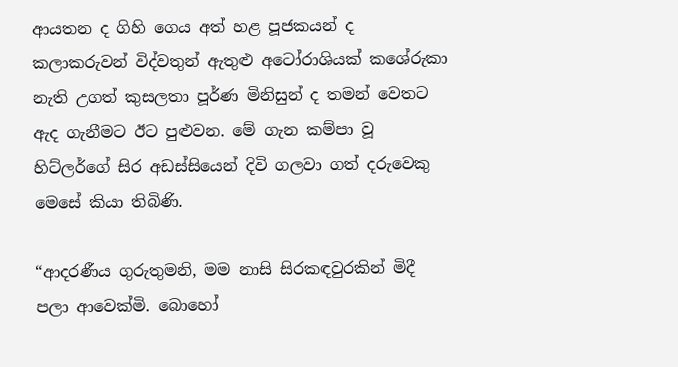ආයතන ද ගිහි ගෙය අත් හළ පූජකයන් ද කලාකරුවන් විද්වතුන් ඇතුළු අටෝරාශියක් කශේරුකා නැති උගත් කුසලතා පූර්ණ මිනිසුන් ද තමන් වෙතට ඇද ගැනීමට ඊට පුළුවන. මේ ගැන කම්පා වූ හිට්ලර්ගේ සිර අඩස්සියෙන් දිවි ගලවා ගත් දරුවෙකු මෙසේ කියා තිබිණි.

“ආදරණීය ගුරුතුමනි, මම නාසි සිරකඳවුරකින් මිදී පලා ආවෙක්මි. බොහෝ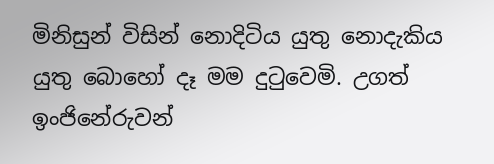මිනිසුන් විසින් නොදිටිය යුතු නොදැකිය යුතු බොහෝ දෑ මම දුටුවෙමි. උගත් ඉංජිනේරුවන්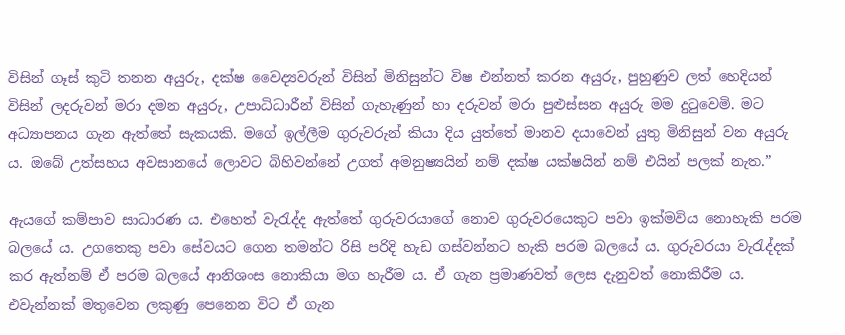විසින් ගෑස් කුටි තනන අයුරු, දක්ෂ වෛද්‍යවරුන් විසින් මිනිසුන්ට විෂ එන්නත් කරන අයුරු, පුහුණුව ලත් හෙදියන් විසින් ලදරුවන් මරා දමන අයුරු, උපාධිධාරීන් විසින් ගැහැණුන් හා දරුවන් මරා පුළුස්සන අයුරු මම දුටුවෙමි. මට අධ්‍යාපනය ගැන ඇත්තේ සැකයකි. මගේ ඉල්ලීම ගුරුවරුන් කියා දිය යුත්තේ මානව දයාවෙන් යුතු මිනිසුන් වන අයුරු ය. ඔබේ උත්සහය අවසානයේ ලොවට බිහිවන්නේ උගත් අමනුෂ්‍යයින් නම් දක්ෂ යක්ෂයින් නම් එයින් පලක් නැත.”

ඇයගේ කම්පාව සාධාරණ ය. එහෙත් වැරැද්ද ඇත්තේ ගුරුවරයාගේ නොව ගුරුවරයෙකුට පවා ඉක්මවිය නොහැකි පරම බලයේ ය. උගතෙකු පවා සේවයට ගෙන තමන්ට රිසි පරිදි හැඩ ගස්වන්නට හැකි පරම බලයේ ය. ගුරුවරයා වැරැද්දක් කර ඇත්නම් ඒ පරම බලයේ ආනිශංස නොකියා මග හැරීම ය. ඒ ගැන ප්‍රමාණවත් ලෙස දැනුවත් නොකිරීම ය. එවැන්නක් මතුවෙන ලකුණු පෙනෙන විට ඒ ගැන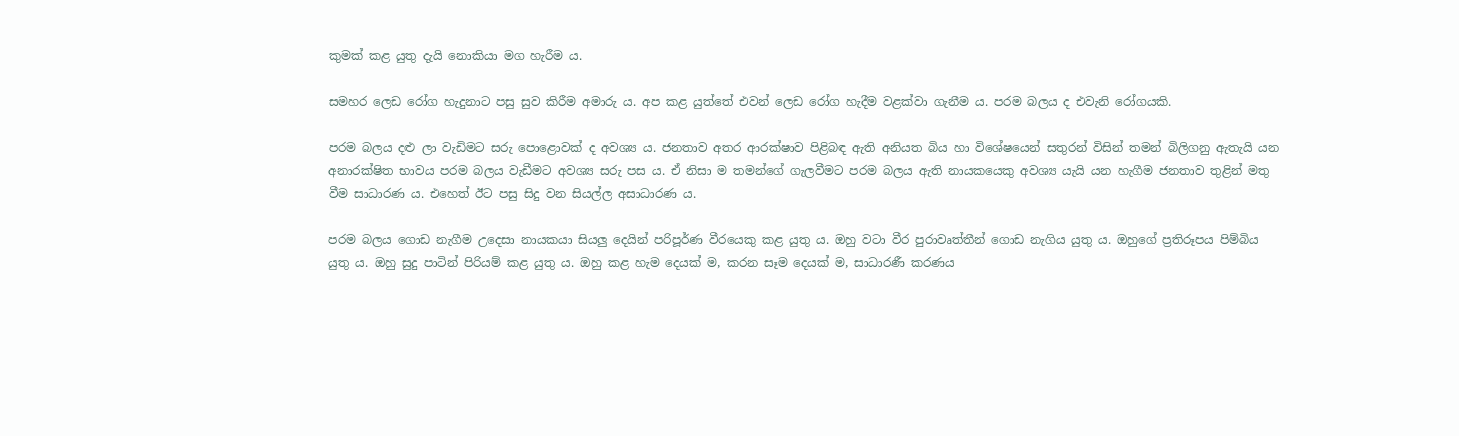කුමක් කළ යුතු දැයි නොකියා මග හැරීම ය.

සමහර ලෙඩ රෝග හැදුනාට පසු සුව කිරීම අමාරු ය. අප කළ යුත්තේ එවන් ලෙඩ රෝග හැදීම වළක්වා ගැනීම ය. පරම බලය ද එවැනි රෝගයකි.

පරම බලය දළු ලා වැඩිමට සරු පොළොවක් ද අවශ්‍ය ය. ජනතාව අතර ආරක්ෂාව පිළිබඳ ඇති අනියත බිය හා විශේෂයෙන් සතුරන් විසින් තමන් බිලිගනු ඇතැයි යන අනාරක්ෂිත භාවය පරම බලය වැඩීමට අවශ්‍ය සරු පස ය. ඒ නිසා ම තමන්ගේ ගැලවීමට පරම බලය ඇති නායකයෙකු අවශ්‍ය යැයි යන හැගීම ජනතාව තුළින් මතු වීම සාධාරණ ය. එහෙත් ඊට පසු සිදු වන සියල්ල අසාධාරණ ය.

පරම බලය ගොඩ නැගීම උදෙසා නායකයා සියලු දෙයින් පරිපූර්ණ වීරයෙකු කළ යුතු ය. ඔහු වටා වීර පුරාවෘත්තීන් ගොඩ නැගිය යුතු ය. ඔහුගේ ප්‍රතිරූපය පිම්බිය යුතු ය. ඔහු සුදු පාටින් පිරියම් කළ යුතු ය. ඔහු කළ හැම දෙයක් ම, කරන සෑම දෙයක් ම, සාධාරණී කරණය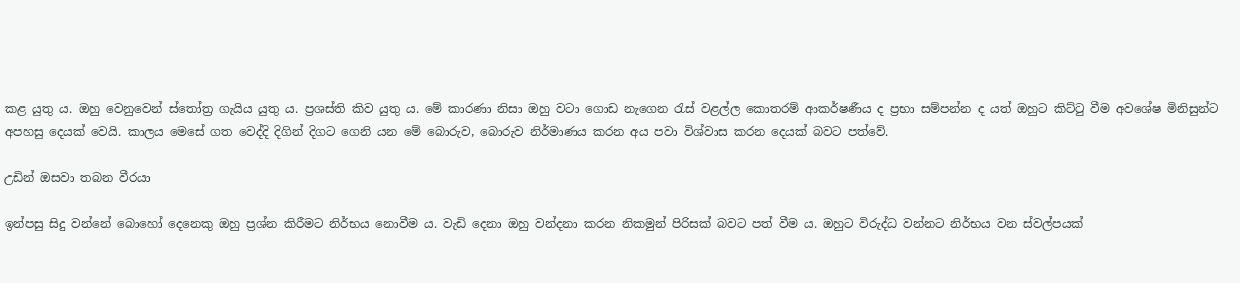කළ යුතු ය. ඔහු වෙනුවෙන් ස්තෝත්‍ර ගැයිය යුතු ය. ප්‍රශස්ති කිව යුතු ය. මේ කාරණා නිසා ඔහු වටා ගොඩ නැගෙන රැස් වළල්ල කොතරම් ආකර්ෂණීය ද ප්‍රභා සම්පන්න ද යත් ඔහුට කිට්ටු වීම අවශේෂ මිනිසුන්ට අපහසු දෙයක් වෙයි. කාලය මෙසේ ගත වෙද්දි දිගින් දිගට ගෙනි යන මේ බොරුව, බොරුව නිර්මාණය කරන අය පවා විශ්වාස කරන දෙයක් බවට පත්වේ.

උඩින් ඔසවා තබන වීරයා

ඉන්පසු සිදු වන්නේ බොහෝ දෙනෙකු ඔහු ප්‍රශ්න කිරීමට නිර්භය නොවීම ය. වැඩි දෙනා ඔහු වන්දනා කරන නිකමුන් පිරිසක් බවට පත් වීම ය. ඔහුට විරුද්ධ වන්නට නිර්භය වන ස්වල්පයක්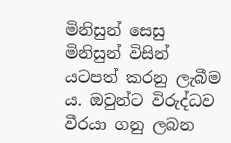මිනිසුන් සෙසු මිනිසුන් විසින් යටපත් කරනු ලැබීම ය. ඔවුන්ට විරුද්ධව වීරයා ගනු ලබන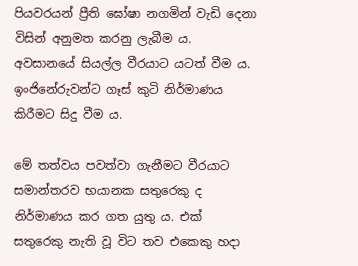පියවරයන් ප්‍රීති ඝෝෂා නගමින් වැඩි දෙනා විසින් අනුමත කරනු ලැබීම ය. අවසානයේ සියල්ල වීරයාට යටත් වීම ය. ඉංජිනේරුවන්ට ගෑස් කුටි නිර්මාණය කිරීමට සිදු වීම ය.

මේ තත්වය පවත්වා ගැනීමට වීරයාට සමාන්තරව භයානක සතුරෙකු ද නිර්මාණය කර ගත යුතු ය. එක් සතුරෙකු නැති වූ විට තව එකෙකු හදා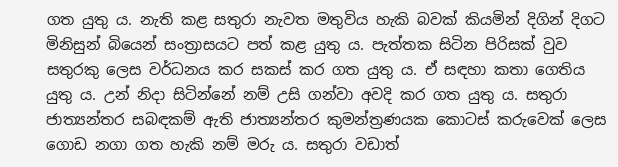ගත යුතු ය. නැති කළ සතුරා නැවත මතුවිය හැකි බවක් කියමින් දිගින් දිගට මිනිසුන් බියෙන් සංත්‍රාසයට පත් කළ යුතු ය. පැත්තක සිටින පිරිසක් වුව සතුරකු ලෙස වර්ධනය කර සකස් කර ගත යුතු ය. ඒ සඳහා කතා ගෙතිය යුතු ය. උන් නිදා සිටින්නේ නම් උසි ගන්වා අවදි කර ගත යුතු ය. සතුරා ජාත්‍යන්තර සබඳකම් ඇති ජාත්‍යන්තර කුමන්ත්‍රණයක කොටස් කරුවෙක් ලෙස ගොඩ නගා ගත හැකි නම් මරු ය. සතුරා වඩාත්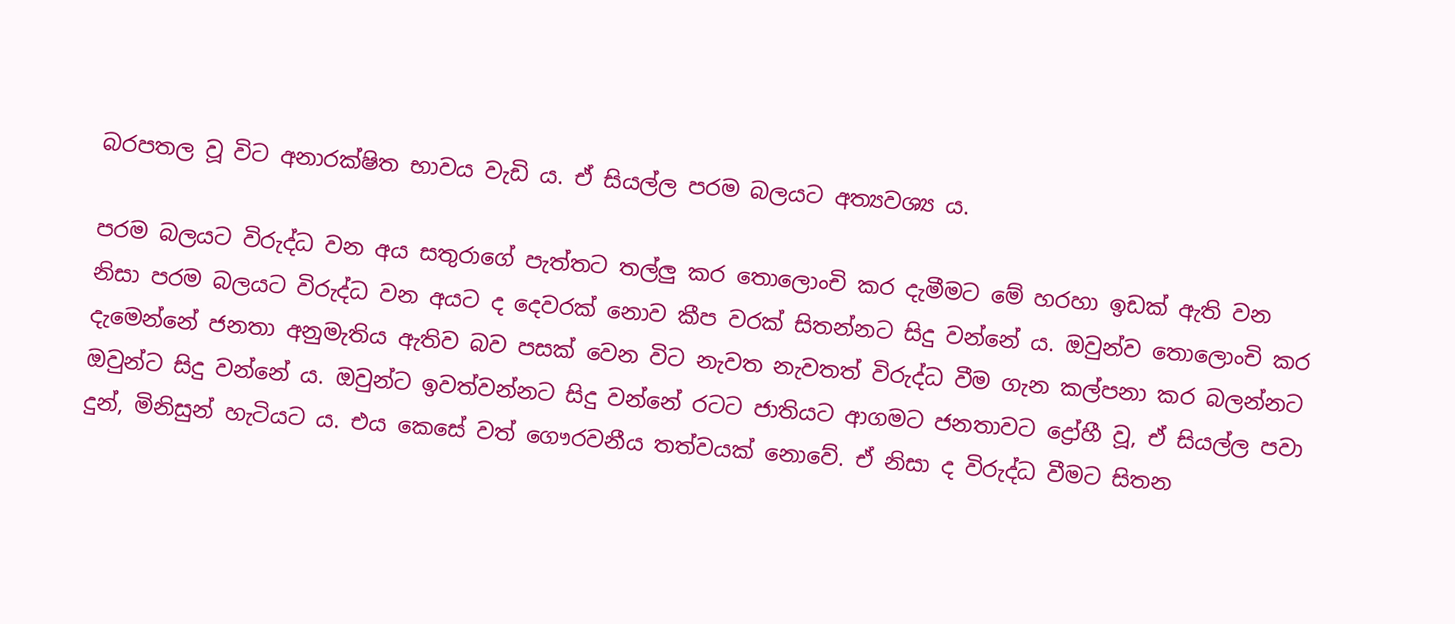බරපතල වූ විට අනාරක්ෂිත භාවය වැඩි ය. ඒ සියල්ල පරම බලයට අත්‍යවශ්‍ය ය.

පරම බලයට විරුද්ධ වන අය සතුරාගේ පැත්තට තල්ලු කර තොලොංචි කර දැමීමට මේ හරහා ඉඩක් ඇති වන නිසා පරම බලයට විරුද්ධ වන අයට ද දෙවරක් නොව කීප වරක් සිතන්නට සිදු වන්නේ ය. ඔවුන්ව තොලොංචි කර දැමෙන්නේ ජනතා අනුමැතිය ඇතිව බව පසක් වෙන විට නැවත නැවතත් විරුද්ධ වීම ගැන කල්පනා කර බලන්නට ඔවුන්ට සිදු වන්නේ ය. ඔවුන්ට ඉවත්වන්නට සිදු වන්නේ රටට ජාතියට ආගමට ජනතාවට ද්‍රෝහී වූ, ඒ සියල්ල පවා දුන්, මිනිසුන් හැටියට ය. එය කෙසේ වත් ගෞරවනීය තත්වයක් නොවේ. ඒ නිසා ද විරුද්ධ වීමට සිතන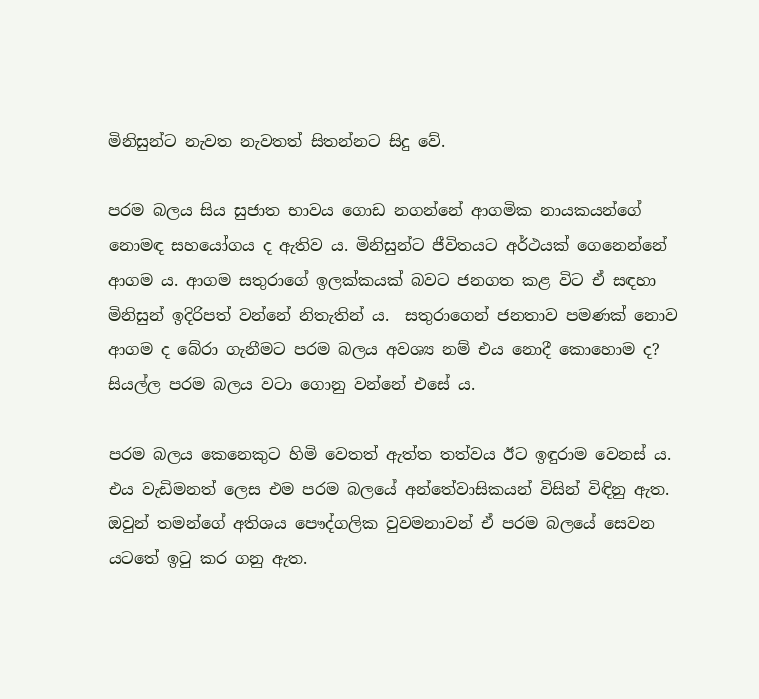මිනිසුන්ට නැවත නැවතත් සිතන්නට සිදු වේ.

පරම බලය සිය සුජාත භාවය ගොඩ නගන්නේ ආගමික නායකයන්ගේ නොමඳ සහයෝගය ද ඇතිව ය. මිනිසුන්ට ජීවිතයට අර්ථයක් ගෙනෙන්නේ ආගම ය. ආගම සතුරාගේ ඉලක්කයක් බවට ජනගත කළ විට ඒ සඳහා මිනිසුන් ඉදිරිපත් වන්නේ නිතැතින් ය.  සතුරාගෙන් ජනතාව පමණක් නොව ආගම ද බේරා ගැනීමට පරම බලය අවශ්‍ය නම් එය නොදී කොහොම ද? සියල්ල පරම බලය වටා ගොනු වන්නේ එසේ ය.

පරම බලය කෙනෙකුට හිමි වෙතත් ඇත්ත තත්වය ඊට ඉඳුරාම වෙනස් ය. එය වැඩිමනත් ලෙස එම පරම බලයේ අන්තේවාසිකයන් විසින් විඳිනු ඇත. ඔවුන් තමන්ගේ අතිශය පෞද්ගලික වුවමනාවන් ඒ පරම බලයේ සෙවන යටතේ ඉටු කර ගනු ඇත.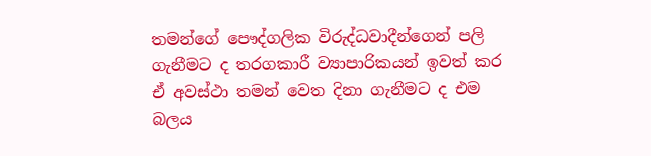තමන්ගේ පෞද්ගලික විරුද්ධවාදීන්ගෙන් පලි ගැනීමට ද තරගකාරී ව්‍යාපාරිකයන් ඉවත් කර ඒ අවස්ථා තමන් වෙත දිනා ගැනීමට ද එම බලය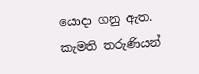යොදා ගනු ඇත. කැමති තරුණියන්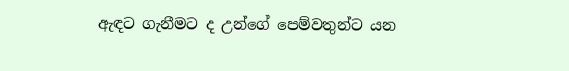ඇඳට ගැනීමට ද උන්ගේ පෙම්වතුන්ට යන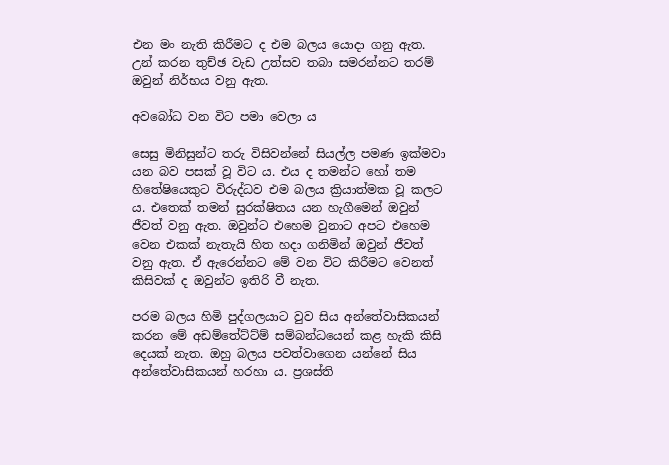එන මං නැති කිරීමට ද එම බලය යොදා ගනු ඇත. උන් කරන තුච්ඡ වැඩ උත්සව තබා සමරන්නට තරම් ඔවුන් නිර්භය වනු ඇත.

අවබෝධ වන විට පමා වෙලා ය

සෙසු මිනිසුන්ට තරු විසිවන්නේ සියල්ල පමණ ඉක්මවා යන බව පසක් වූ විට ය. එය ද තමන්ට හෝ තම හිතේෂියෙකුට විරුද්ධව එම බලය ක්‍රියාත්මක වූ කලට ය. එතෙක් තමන් සුරක්ෂිතය යන හැගීමෙන් ඔවුන් ජීවත් වනු ඇත. ඔවුන්ට එහෙම වුනාට අපට එහෙම වෙන එකක් නැතැයි හිත හදා ගනිමින් ඔවුන් ජීවත් වනු ඇත. ඒ ඇරෙන්නට මේ වන විට කිරීමට වෙනත් කිසිවක් ද ඔවුන්ට ඉතිරි වී නැත.

පරම බලය හිමි පුද්ගලයාට වුව සිය අන්තේවාසිකයන් කරන මේ අඩම්තේට්ට්ම් සම්බන්ධයෙන් කළ හැකි කිසි දෙයක් නැත. ඔහු බලය පවත්වාගෙන යන්නේ සිය අන්තේවාසිකයන් හරහා ය. ප්‍රශස්ති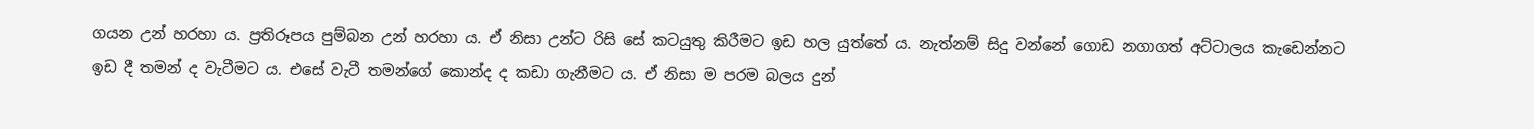ගයන උන් හරහා ය. ප්‍රතිරූපය පුම්බන උන් හරහා ය. ඒ නිසා උන්ට රිසි සේ කටයුතු කිරීමට ඉඩ හල යුත්තේ ය. නැත්නම් සිදු වන්නේ ගොඩ නගාගත් අට්ටාලය කැඩෙන්නට ඉඩ දී තමන් ද වැටීමට ය. එසේ වැටී තමන්ගේ කොන්ද ද කඩා ගැනීමට ය. ඒ නිසා ම පරම බලය දුන්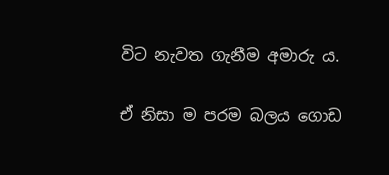විට නැවත ගැනීම අමාරු ය.

ඒ නිසා ම පරම බලය ගොඩ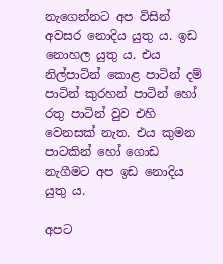නැගෙන්නට අප විසින් අවසර නොදිය යුතු ය. ඉඩ නොහල යුතු ය. එය නිල්පාටින් කොළ පාටින් දම් පාටින් කුරහන් පාටින් හෝ රතු පාටින් වුව එහි වෙනසක් නැත. එය කුමන පාටකින් හෝ ගොඩ නැගීමට අප ඉඩ නොදිය යුතු ය.

අපට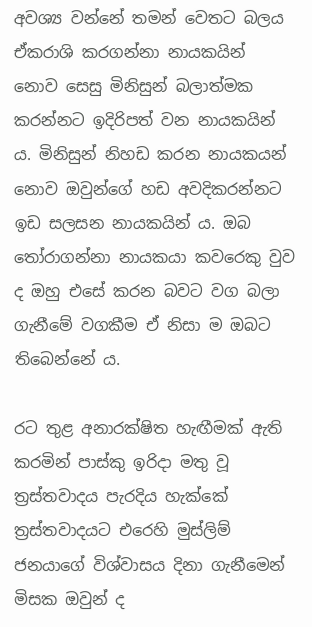අවශ්‍ය වන්නේ තමන් වෙතට බලය ඒකරාශි කරගන්නා නායකයින් නොව සෙසු මිනිසුන් බලාත්මක කරන්නට ඉදිරිපත් වන නායකයින් ය. මිනිසුන් නිහඩ කරන නායකයන් නොව ඔවුන්ගේ හඩ අවදිකරන්නට ඉඩ සලසන නායකයින් ය. ඔබ තෝරාගන්නා නායකයා කවරෙකු වුව ද ඔහු එසේ කරන බවට වග බලා ගැනීමේ වගකීම ඒ නිසා ම ඔබට තිබෙන්නේ ය.

රට තුළ අනාරක්ෂිත හැඟීමක් ඇති කරමින් පාස්කු ඉරිදා මතු වූ ත්‍රස්තවාදය පැරදිය හැක්කේ ත්‍රස්තවාදයට එරෙහි මුස්ලිම් ජනයාගේ විශ්වාසය දිනා ගැනීමෙන් මිසක ඔවුන් ද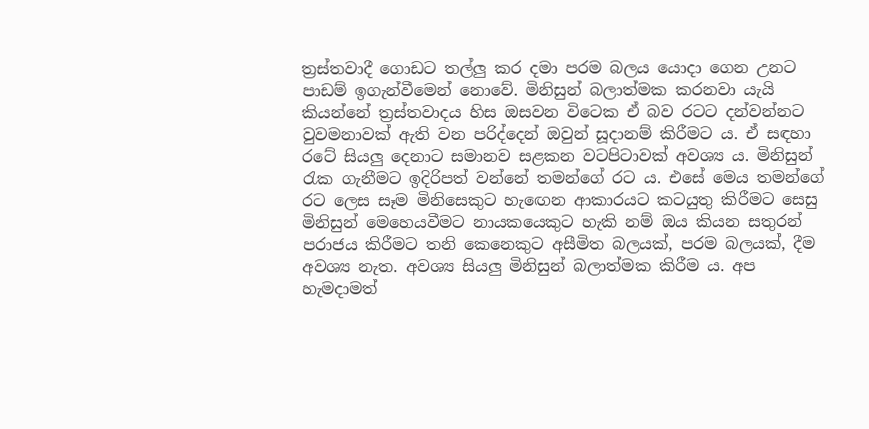ත්‍රස්තවාදී ගොඩට තල්ලු කර දමා පරම බලය යොදා ගෙන උනට පාඩම් ඉගැන්වීමෙන් නොවේ. මිනිසුන් බලාත්මක කරනවා යැයි කියන්නේ ත්‍රස්තවාදය හිස ඔසවන විටෙක ඒ බව රටට දන්වන්නට වුවමනාවක් ඇති වන පරිද්දෙන් ඔවුන් සූදානම් කිරීමට ය. ඒ සඳහා රටේ සියලු දෙනාට සමානව සළකන වටපිටාවක් අවශ්‍ය ය. මිනිසුන් රැක ගැනීමට ඉදිරිපත් වන්නේ තමන්ගේ රට ය. එසේ මෙය තමන්ගේ රට ලෙස සෑම මිනිසෙකුට හැඟෙන ආකාරයට කටයුතු කිරීමට සෙසු මිනිසුන් මෙහෙයවීමට නායකයෙකුට හැකි නම් ඔය කියන සතුරන් පරාජය කිරීමට තනි කෙනෙකුට අසීමිත බලයක්, පරම බලයක්, දීම අවශ්‍ය නැත. අවශ්‍ය සියලු මිනිසුන් බලාත්මක කිරීම ය. අප හැමදාමත්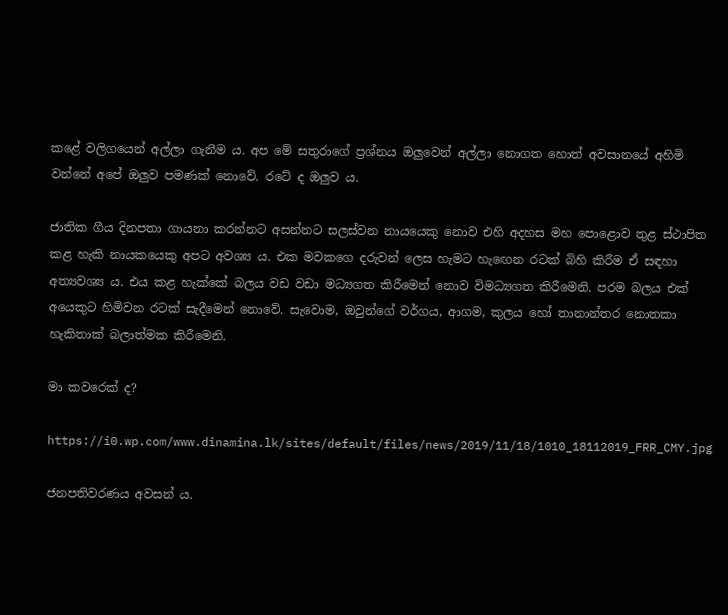කළේ වලිගයෙන් අල්ලා ගැනීම ය. අප මේ සතුරාගේ ප්‍රශ්නය ඔලුවෙන් අල්ලා නොගත හොත් අවසානයේ අහිමි වන්නේ අපේ ඔලුව පමණක් නොවේ. රටේ ද ඔලුව ය.

ජාතික ගීය දිනපතා ගායනා කරන්නට අසන්නට සලස්වන නායයෙකු නොව එහි අදහස මහ පොළොව තුළ ස්ථාපිත කළ හැකි නායකයෙකු අපට අවශ්‍ය ය. එක මවකගෙ දරුවන් ලෙස හැමට හැඟෙන රටක් බිහි කිරීම ඒ සඳහා අත්‍යවශ්‍ය ය. එය කළ හැක්කේ බලය වඩ වඩා මධ්‍යගත කිරීමෙන් නොව විමධ්‍යගත කිරීමෙනි. පරම බලය එක් අයෙකුට හිමිවන රටක් සැදීමෙන් නොවේ. සැවොම, ඔවුන්ගේ වර්ගය, ආගම, කුලය හෝ තානාන්තර නොතකා හැකිතාක් බලාත්මක කිරීමෙනි.

මා කවරෙක් ද?

https://i0.wp.com/www.dinamina.lk/sites/default/files/news/2019/11/18/1010_18112019_FRR_CMY.jpg

ජනපතිවරණය අවසන් ය.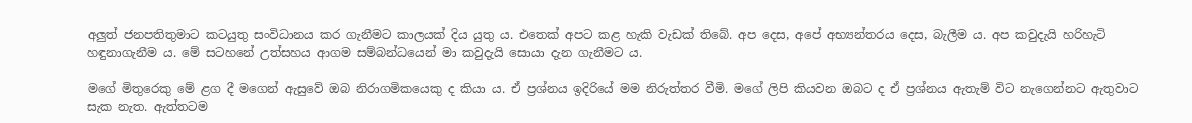අලුත් ජනපතිතුමාට කටයුතු සංවිධානය කර ගැනීමට කාලයක් දිය යුතු ය. එතෙක් අපට කළ හැකි වැඩක් තිබේ. අප දෙස, අපේ අභ්‍යන්තරය දෙස, බැලීම ය. අප කවුදැයි හරිහැටි හඳුනාගැනීම ය. මේ සටහනේ උත්සහය ආගම සම්බන්ධයෙන් මා කවුදැයි සොයා දැන ගැනීමට ය.

මගේ මිතුරෙකු මේ ළග දී මගෙන් ඇසුවේ ඔබ නිරාගමිකයෙකු ද කියා ය. ඒ ප්‍රශ්නය ඉදිරියේ මම නිරුත්තර වීමි. මගේ ලිපි කියවන ඔබට ද ඒ ප්‍රශ්නය ඇතැම් විට නැගෙන්නට ඇතුවාට සැක නැත. ඇත්තටම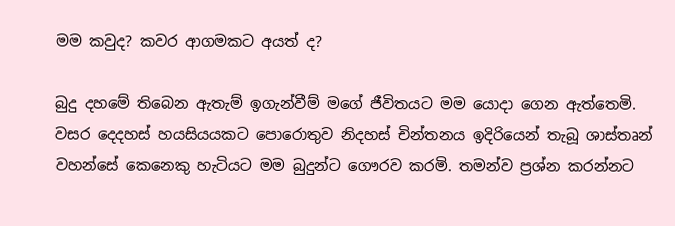මම කවුද? කවර ආගමකට අයත් ද?

බුදු දහමේ තිබෙන ඇතැම් ඉගැන්වීම් මගේ ජීවිතයට මම යොදා ගෙන ඇත්තෙමි. වසර දෙදහස් හයසියයකට පොරොතුව නිදහස් චින්තනය ඉදිරියෙන් තැබූ ශාස්තෘන් වහන්සේ කෙනෙකු හැටියට මම බුදුන්ට ගෞරව කරමි. තමන්ව ප්‍රශ්න කරන්නට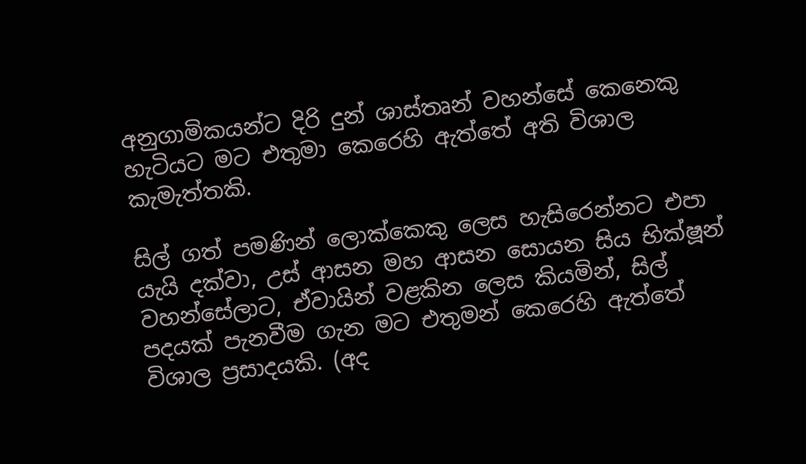අනුගාමිකයන්ට දිරි දුන් ශාස්තෘන් වහන්සේ කෙනෙකු හැටියට මට එතුමා කෙරෙහි ඇත්තේ අති විශාල කැමැත්තකි.

සිල් ගත් පමණින් ලොක්කෙකු ලෙස හැසිරෙන්නට එපා යැයි දක්වා, උස් ආසන මහ ආසන සොයන සිය භික්ෂූන් වහන්සේලාට, ඒවායින් වළකින ලෙස කියමින්, සිල් පදයක් පැනවීම ගැන මට එතුමන් කෙරෙහි ඇත්තේ විශාල ප්‍රසාදයකි. (අද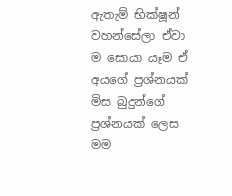ඇතැම් භික්ෂූන් වහන්සේලා ඒවා ම සොයා යෑම ඒ අයගේ ප්‍රශ්නයක් මිස බුදුන්ගේ ප්‍රශ්නයක් ලෙස මම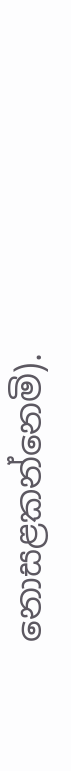නොසළකන්නෙමි).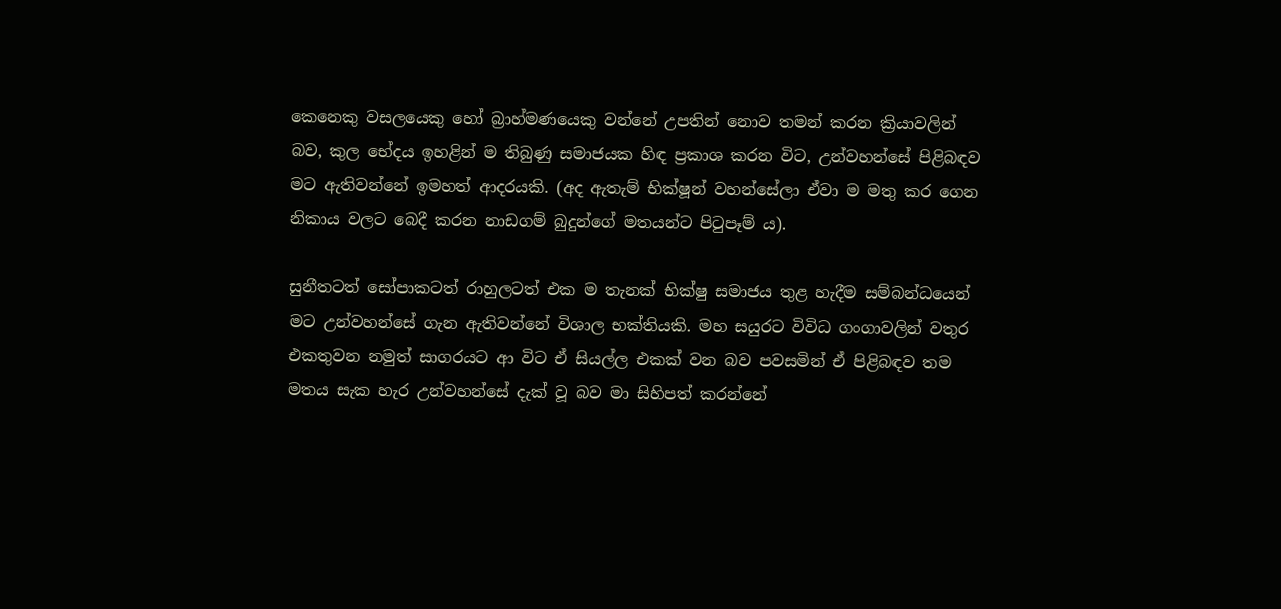කෙනෙකු වසලයෙකු හෝ බ්‍රාහ්මණයෙකු වන්නේ උපතින් නොව තමන් කරන ක්‍රියාවලින් බව, කුල භේදය ඉහළින් ම තිබුණු සමාජයක හිඳ ප්‍රකාශ කරන විට, උන්වහන්සේ පිළිබඳව මට ඇතිවන්නේ ඉමහත් ආදරයකි. (අද ඇතැම් භික්ෂූන් වහන්සේලා ඒවා ම මතු කර ගෙන නිකාය වලට බෙදී කරන නාඩගම් බුදුන්ගේ මතයන්ට පිටුපෑම් ය).

සුනීතටත් සෝපාකටත් රාහුලටත් එක ම තැනක් භික්ෂු සමාජය තුළ හැදීම සම්බන්ධයෙන් මට උන්වහන්සේ ගැන ඇතිවන්නේ විශාල භක්තියකි. මහ සයුරට විවිධ ගංගාවලින් වතුර එකතුවන නමුත් සාගරයට ආ විට ඒ සියල්ල එකක් වන බව පවසමින් ඒ පිළිබඳව තම මතය සැක හැර උන්වහන්සේ දැක් වූ බව මා සිහිපත් කරන්නේ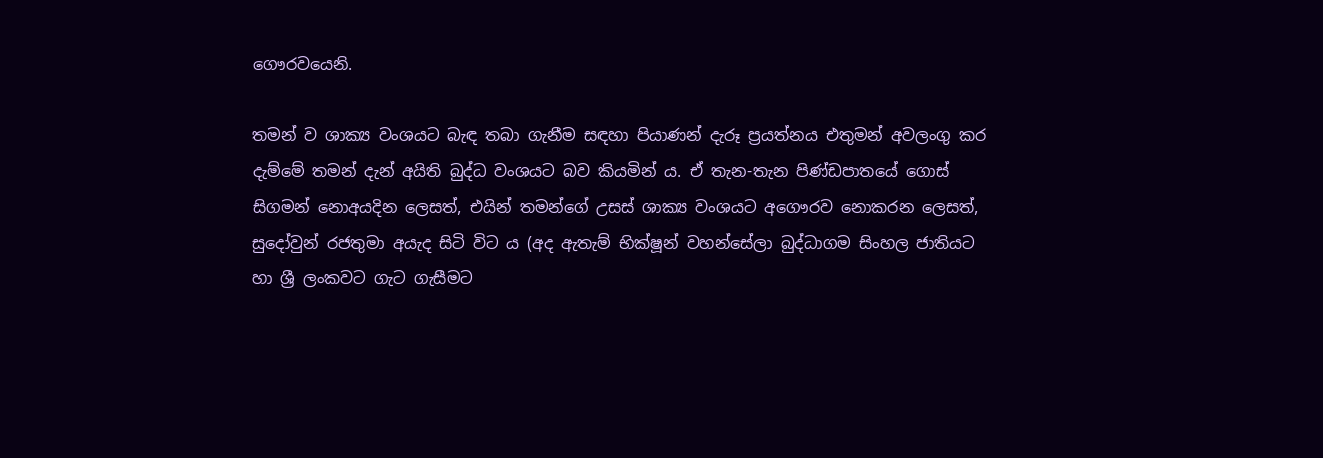ගෞරවයෙනි.

තමන් ව ශාක්‍ය වංශයට බැඳ තබා ගැනීම සඳහා පියාණන් දැරූ ප්‍රයත්නය එතුමන් අවලංගු කර දැම්මේ තමන් දැන් අයිති බුද්ධ වංශයට බව කියමින් ය. ඒ තැන-තැන පිණ්ඩපාතයේ ගොස් සිගමන් නොඅයදින ලෙසත්, එයින් තමන්ගේ උසස් ශාක්‍ය වංශයට අගෞරව නොකරන ලෙසත්, සුදෝවුන් රජතුමා අයැද සිටි විට ය (අද ඇතැම් භික්ෂූන් වහන්සේලා බුද්ධාගම සිංහල ජාතියට හා ශ්‍රී ලංකවට ගැට ගැසීමට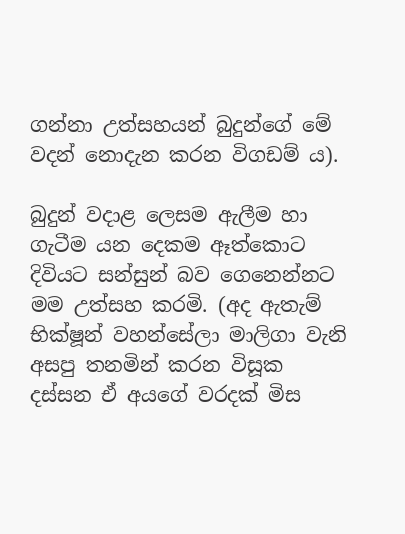ගන්නා උත්සහයන් බුදුන්ගේ මේ වදන් නොදැන කරන විගඩම් ය).

බුදුන් වදාළ ලෙසම ඇලීම හා ගැටීම යන දෙකම ඈත්කොට දිවියට සන්සුන් බව ගෙනෙන්නට මම උත්සහ කරමි. (අද ඇතැම් භික්ෂූන් වහන්සේලා මාලිගා වැනි අසපු තනමින් කරන විසූක දස්සන ඒ අයගේ වරදක් මිස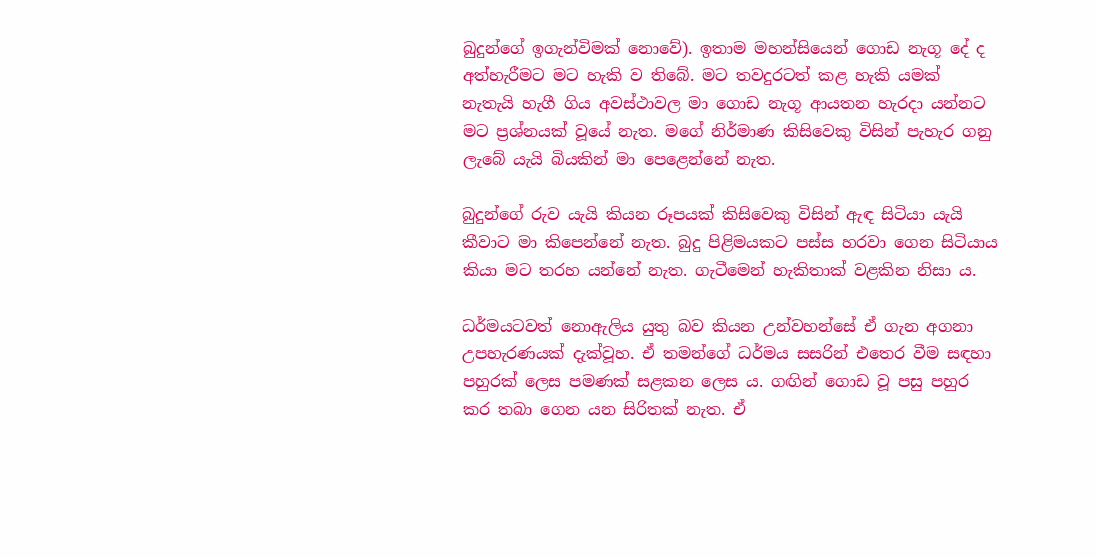බුදුන්ගේ ඉගැන්විමක් නොවේ). ඉතාම මහන්සියෙන් ගොඩ නැගූ දේ ද අත්හැරීමට මට හැකි ව තිබේ. මට තවදුරටත් කළ හැකි යමක් නැතැයි හැගී ගිය අවස්ථාවල මා ගොඩ නැගූ ආයතන හැරදා යන්නට මට ප්‍රශ්නයක් වූයේ නැත. මගේ නිර්මාණ කිසිවෙකු විසින් පැහැර ගනු ලැබේ යැයි බියකින් මා පෙළෙන්නේ නැත.

බුදුන්ගේ රුව යැයි කියන රූපයක් කිසිවෙකු විසින් ඇඳ සිටියා යැයි කීවාට මා කිපෙන්නේ නැත. බුදු පිළිමයකට පස්ස හරවා ගෙන සිටියාය කියා මට තරහ යන්නේ නැත. ගැටීමෙන් හැකිතාක් වළකින නිසා ය.

ධර්මයටවත් නොඇලිය යුතු බව කියන උන්වහන්සේ ඒ ගැන අගනා උපහැරණයක් දැක්වූහ. ඒ තමන්ගේ ධර්මය සසරින් එතෙර වීම සඳහා පහුරක් ලෙස පමණක් සළකන ලෙස ය. ගඟින් ගොඩ වූ පසු පහුර කර තබා ගෙන යන සිරිතක් නැත. ඒ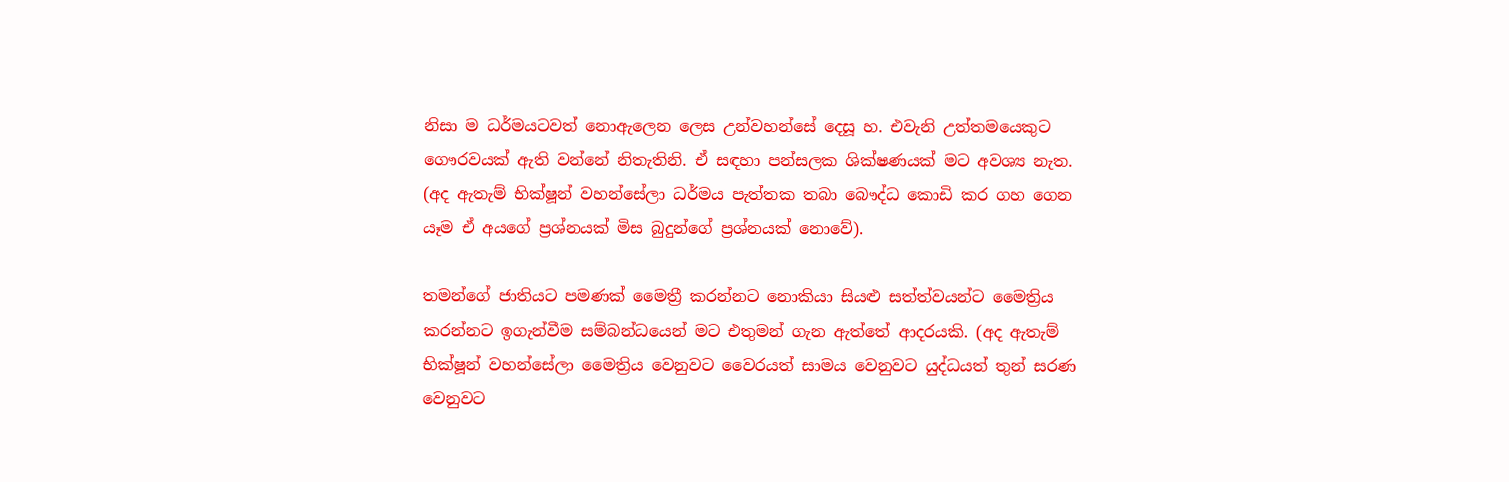නිසා ම ධර්මයටවත් නොඇලෙන ලෙස උන්වහන්සේ දෙසූ හ. එවැනි උත්තමයෙකුට ගෞරවයක් ඇති වන්නේ නිතැතිනි. ඒ සඳහා පන්සලක ශික්ෂණයක් මට අවශ්‍ය නැත. (අද ඇතැම් භික්ෂූන් වහන්සේලා ධර්මය පැත්තක තබා බෞද්ධ කොඩි කර ගහ ගෙන යෑම ඒ අයගේ ප්‍රශ්නයක් මිස බුදුන්ගේ ප්‍රශ්නයක් නොවේ).

තමන්ගේ ජාතියට පමණක් මෛත්‍රී කරන්නට නොකියා සියළු සත්ත්වයන්ට මෛත්‍රිය කරන්නට ඉගැන්වීම සම්බන්ධයෙන් මට එතුමන් ගැන ඇත්තේ ආදරයකි. (අද ඇතැම් භික්ෂූන් වහන්සේලා මෛත්‍රිය වෙනුවට වෛරයත් සාමය වෙනුවට යුද්ධයත් තුන් සරණ වෙනුවට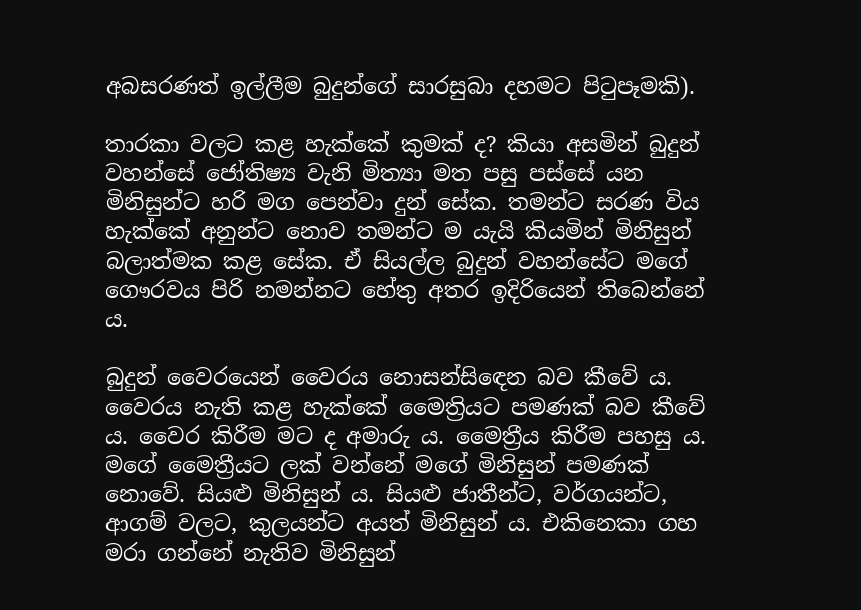අබසරණත් ඉල්ලීම බුදුන්ගේ සාරසුබා දහමට පිටුපෑමකි).

තාරකා වලට කළ හැක්කේ කුමක් ද? කියා අසමින් බුදුන් වහන්සේ ජෝතිෂ්‍ය වැනි මිත්‍යා මත පසු පස්සේ යන මිනිසුන්ට හරි මග පෙන්වා දුන් සේක. තමන්ට සරණ විය හැක්කේ අනුන්ට නොව තමන්ට ම යැයි කියමින් මිනිසුන් බලාත්මක කළ සේක. ඒ සියල්ල බුදුන් වහන්සේට මගේ ගෞරවය පිරි නමන්නට හේතු අතර ඉදිරියෙන් තිබෙන්නේ ය.

බුදුන් වෛරයෙන් වෛරය නොසන්සිඳෙන බව කීවේ ය. වෛරය නැති කළ හැක්කේ මෛත්‍රියට පමණක් බව කීවේ ය. වෛර කිරීම මට ද අමාරු ය. මෛත්‍රීය කිරීම පහසු ය. මගේ මෛත්‍රීයට ලක් වන්නේ මගේ මිනිසුන් පමණක් නොවේ. සියළු මිනිසුන් ය. සියළු ජාතීන්ට, වර්ගයන්ට, ආගම් වලට, කුලයන්ට අයත් මිනිසුන් ය. එකිනෙකා ගහ මරා ගන්නේ නැතිව මිනිසුන්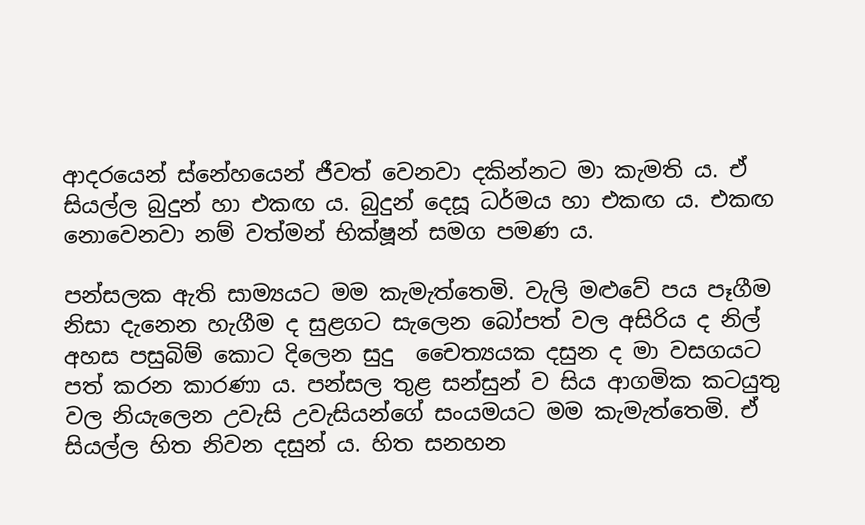ආදරයෙන් ස්නේහයෙන් ජීවත් වෙනවා දකින්නට මා කැමති ය. ඒ සියල්ල බුදුන් හා එකඟ ය. බුදුන් දෙසූ ධර්මය හා එකඟ ය. එකඟ නොවෙනවා නම් වත්මන් භික්ෂූන් සමග පමණ ය.

පන්සලක ඇති සාම්‍යයට මම කැමැත්තෙමි. වැලි මළුවේ පය පෑගීම නිසා දැනෙන හැගීම ද සුළගට සැලෙන බෝපත් වල අසිරිය ද නිල් අහස පසුබිම් කොට දිලෙන සුදු  චෛත්‍යයක දසුන ද මා වසගයට පත් කරන කාරණා ය. පන්සල තුළ සන්සුන් ව සිය ආගමික කටයුතු වල නියැලෙන උවැසි උවැසියන්ගේ සංයමයට මම කැමැත්තෙමි. ඒ සියල්ල හිත නිවන දසුන් ය. හිත සනහන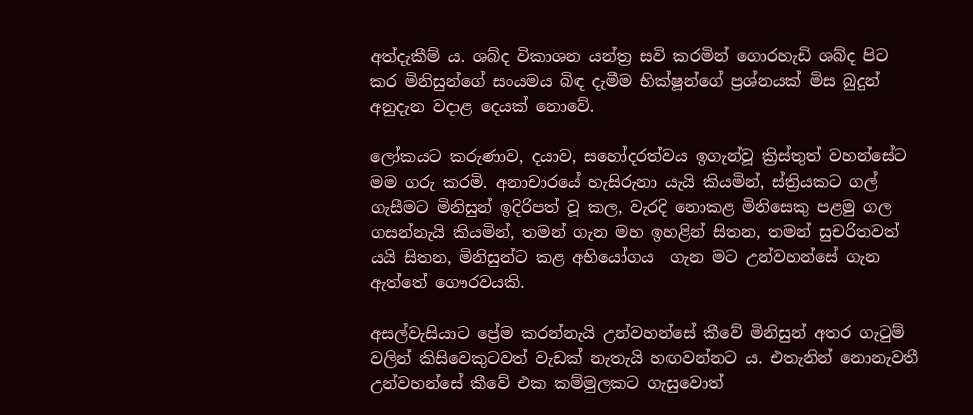අත්දැකීම් ය. ශබ්ද විකාශන යන්ත්‍ර සවි කරමින් ගොරහැඩි ශබ්ද පිට කර මිනිසුන්ගේ සංයමය බිඳ දැමීම භික්ෂූන්ගේ ප්‍රශ්නයක් මිස බුදුන් අනුදැන වදාළ දෙයක් නොවේ.

ලෝකයට කරුණාව, දයාව, සහෝදරත්වය ඉගැන්වූ ක්‍රිස්තුත් වහන්සේට මම ගරු කරමි. අනාචාරයේ හැසිරුනා යැයි කියමින්, ස්ත්‍රියකට ගල් ගැසීමට මිනිසුන් ඉදිරිපත් වූ කල, වැරදි නොකළ මිනිසෙකු පළමු ගල ගසන්නැයි කියමින්, තමන් ගැන මහ ඉහළින් සිතන, තමන් සුචරිතවත් යයි සිතන, මිනිසුන්ට කළ අභියෝගය  ගැන මට උන්වහන්සේ ගැන ඇත්තේ ගෞරවයකි.

අසල්වැසියාට ප්‍රේම කරන්නැයි උන්වහන්සේ කීවේ මිනිසුන් අතර ගැටුම් වලින් කිසිවෙකුටවත් වැඩක් නැතැයි හඟවන්නට ය. එතැනින් නොනැවතී උන්වහන්සේ කීවේ එක කම්මුලකට ගැසුවොත්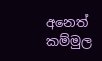අනෙත් කම්මුල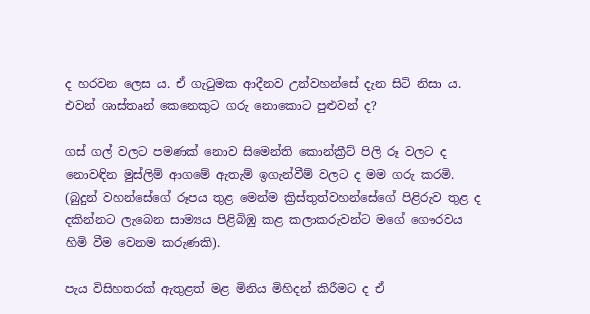ද හරවන ලෙස ය. ඒ ගැටුමක ආදීනව උන්වහන්සේ දැන සිටි නිසා ය. එවන් ශාස්තෘන් කෙනෙකුට ගරු නොකොට පුළුවන් ද?

ගස් ගල් වලට පමණක් නොව සිමෙන්ති කොන්ක්‍රීට් පිලි රූ වලට ද නොවඳින මුස්ලිම් ආගමේ ඇතැම් ඉගැන්වීම් වලට ද මම ගරු කරමි. (බුදුන් වහන්සේගේ රූපය තුළ මෙන්ම ක්‍රිස්තුත්වහන්සේගේ පිළිරුව තුළ ද දකින්නට ලැබෙන සාම්‍යය පිළිබිඹු කළ කලාකරුවන්ට මගේ ගෞරවය හිමි වීම වෙනම කරුණකි).

පැය විසිහතරක් ඇතුළත් මළ මිනිය මිහිදන් කිරීමට ද ඒ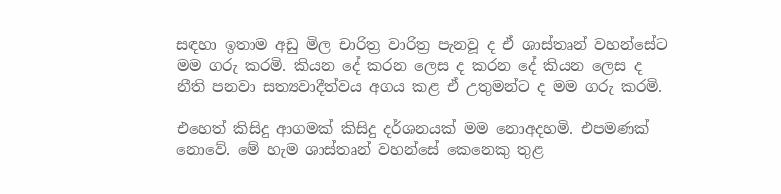සඳහා ඉතාම අඩු මිල චාරිත්‍ර වාරිත්‍ර පැනවූ ද ඒ ශාස්තෘන් වහන්සේට මම ගරු කරමි. කියන දේ කරන ලෙස ද කරන දේ කියන ලෙස ද නීති පනවා සත්‍යවාදීත්වය අගය කළ ඒ උතුමන්ට ද මම ගරු කරමි.

එහෙත් කිසිදු ආගමක් කිසිදු දර්ශනයක් මම නොඅදහමි. එපමණක් නොවේ. මේ හැම ශාස්තෘන් වහන්සේ කෙනෙකු තුළ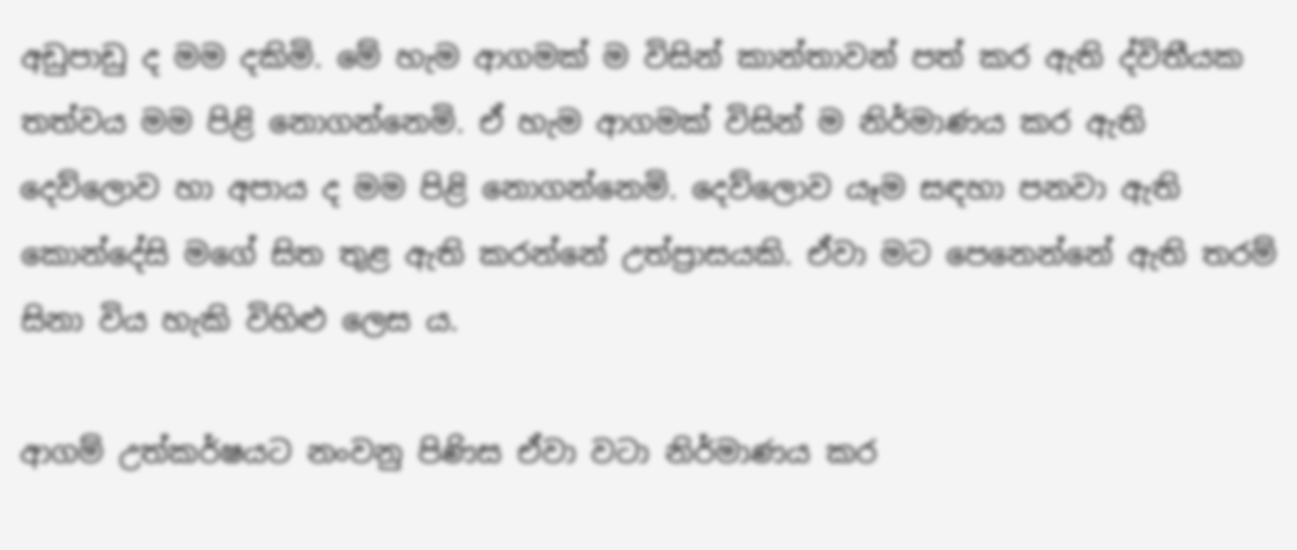අඩුපාඩු ද මම දකිමි. මේ හැම ආගමක් ම විසින් කාන්තාවන් පත් කර ඇති ද්විතීයක තත්වය මම පිළි නොගන්නෙමි. ඒ හැම ආගමක් විසින් ම නිර්මාණය කර ඇති දෙව්ලොව හා අපාය ද මම පිළි නොගන්නෙමි. දෙව්ලොව යෑම සඳහා පනවා ඇති කොන්දේසි මගේ සිත තුළ ඇති කරන්නේ උත්ප්‍රාසයකි. ඒවා මට පෙනෙන්නේ ඇති තරම් සිනා විය හැකි විහිළු ලෙස ය.

ආගම් උත්කර්ෂයට නංවනු පිණිස ඒවා වටා නිර්මාණය කර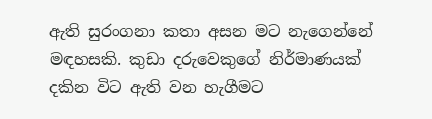ඇති සුරංගනා කතා අසන මට නැගෙන්නේ මඳහසකි. කුඩා දරුවෙකුගේ නිර්මාණයක් දකින විට ඇති වන හැගීමට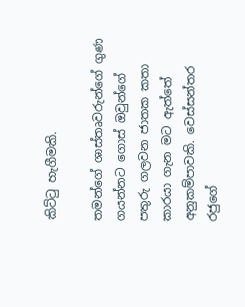කිට්ටු හැගීමකි.

තමන්ගේ ශාස්තෘවරුන්ගේ ගුණ ගයන්නට ගොස් ඔවුන්ගේ පතුරු ගලවන ජාතක කතා කාරයා ගැන මට ඇත්තේ අනුකම්පාවකි. වෙස්සන්තර රජුගේ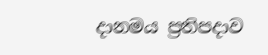දානමය ප්‍රතිපදාව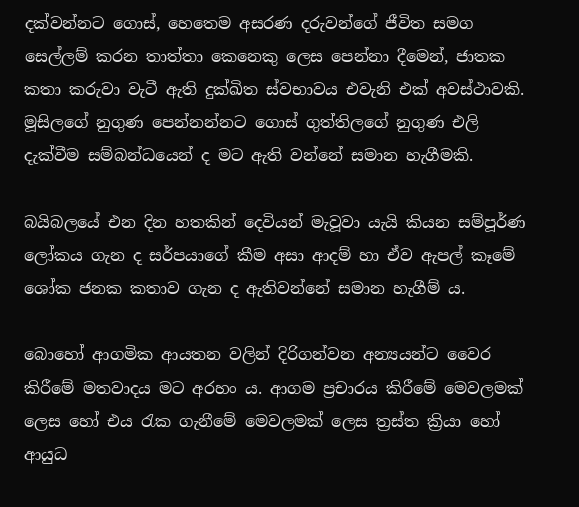දක්වන්නට ගොස්, හෙතෙම අසරණ දරුවන්ගේ ජීවිත සමග සෙල්ලම් කරන තාත්තා කෙනෙකු ලෙස පෙන්නා දීමෙන්, ජාතක කතා කරුවා වැටී ඇති දුක්ඛිත ස්වභාවය එවැනි එක් අවස්ථාවකි. මූසිලගේ නුගුණ පෙන්නන්නට ගොස් ගුත්තිලගේ නුගුණ එලි දැක්වීම සම්බන්ධයෙන් ද මට ඇති වන්නේ සමාන හැගීමකි.

බයිබලයේ එන දින හතකින් දෙවියන් මැවූවා යැයි කියන සම්පූර්ණ ලෝකය ගැන ද සර්පයාගේ කීම අසා ආදම් හා ඒව ඇපල් කෑමේ ශෝක ජනක කතාව ගැන ද ඇතිවන්නේ සමාන හැගීම් ය.

බොහෝ ආගමික ආයතන වලින් දිරිගන්වන අන්‍යයන්ට වෛර කිරීමේ මතවාදය මට අරහං ය. ආගම ප්‍රචාරය කිරීමේ මෙවලමක් ලෙස හෝ එය රැක ගැනීමේ මෙවලමක් ලෙස ත්‍රස්ත ක්‍රියා හෝ ආයුධ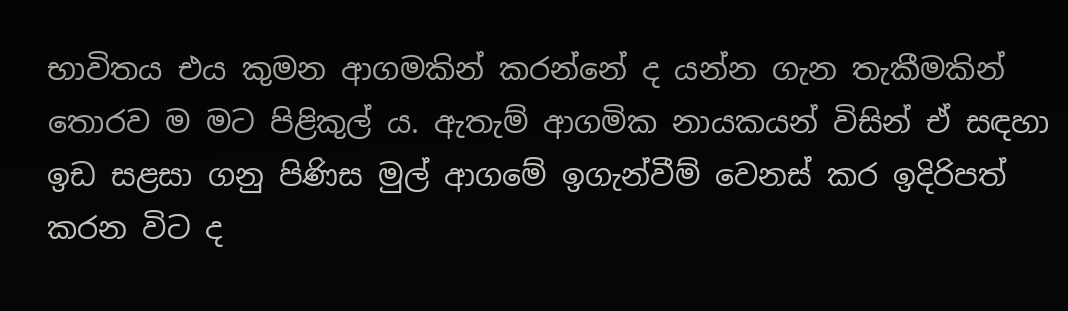භාවිතය එය කුමන ආගමකින් කරන්නේ ද යන්න ගැන තැකීමකින් තොරව ම මට පිළිකුල් ය. ඇතැම් ආගමික නායකයන් විසින් ඒ සඳහා ඉඩ සළසා ගනු පිණිස මුල් ආගමේ ඉගැන්වීම් වෙනස් කර ඉදිරිපත් කරන විට ද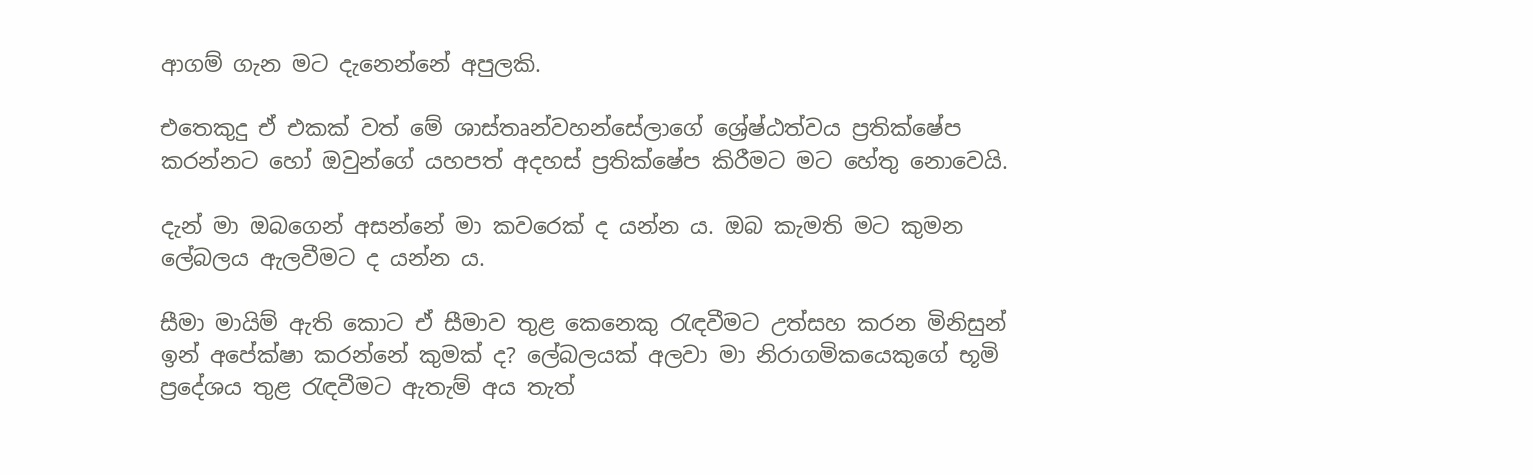ආගම් ගැන මට දැනෙන්නේ අපුලකි.

එතෙකුදු ඒ එකක් වත් මේ ශාස්තෘන්වහන්සේලාගේ ශ්‍රේෂ්ඨත්වය ප්‍රතික්ෂේප කරන්නට හෝ ඔවුන්ගේ යහපත් අදහස් ප්‍රතික්ෂේප කිරීමට මට හේතු නොවෙයි.

දැන් මා ඔබගෙන් අසන්නේ මා කවරෙක් ද යන්න ය. ඔබ කැමති මට කුමන ලේබලය ඇලවීමට ද යන්න ය.

සීමා මායිම් ඇති කොට ඒ සීමාව තුළ කෙනෙකු රැඳවීමට උත්සහ කරන මිනිසුන් ඉන් අපේක්ෂා කරන්නේ කුමක් ද? ලේබලයක් අලවා මා නිරාගමිකයෙකුගේ භූමි ප්‍රදේශය තුළ රැඳවීමට ඇතැම් අය තැත්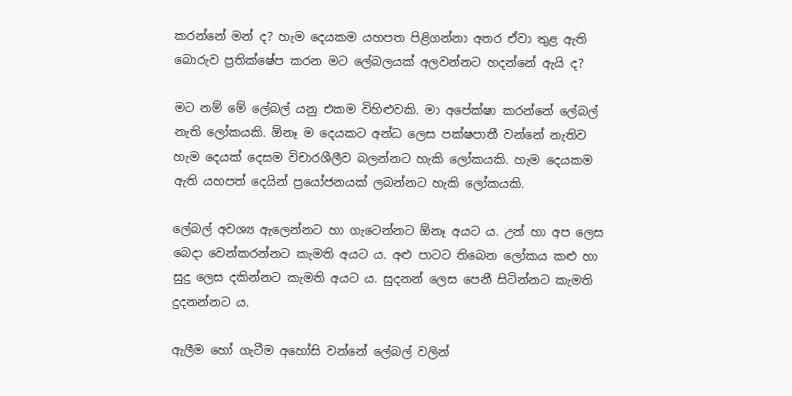කරන්නේ මන් ද? හැම දෙයකම යහපත පිළිගන්නා අතර ඒවා තුළ ඇති බොරුව ප්‍රතික්ෂේප කරන මට ලේබලයක් අලවන්නට හදන්නේ ඇයි ද?

මට නම් මේ ලේබල් යනු එකම විහිළුවකි. මා අපේක්ෂා කරන්නේ ලේබල් නැති ලෝකයකි. ඕනෑ ම දෙයකට අන්ධ ලෙස පක්ෂපාතී වන්නේ නැතිව හැම දෙයක් දෙසම විචාරශීලීව බලන්නට හැකි ලෝකයකි. හැම දෙයකම ඇති යහපත් දෙයින් ප්‍රයෝජනයක් ලබන්නට හැකි ලෝකයකි.

ලේබල් අවශ්‍ය ඇලෙන්නට හා ගැටෙන්නට ඕනෑ අයට ය. උන් හා අප ලෙස බෙදා වෙන්කරන්නට කැමති අයට ය. අළු පාටට තිබෙන ලෝකය කළු හා සුදු ලෙස දකින්නට කැමති අයට ය. සුදනන් ලෙස පෙනී සිටින්නට කැමති දුදනන්නට ය.

ඇලීම හෝ ගැටීම අහෝසි වන්නේ ලේබල් වලින්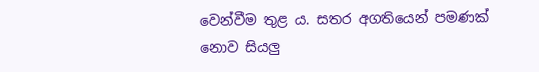වෙන්වීම තුළ ය. සතර අගතියෙන් පමණක් නොව සියලු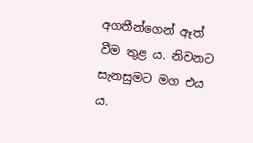අගතීන්ගෙන් ඈත් වීම තුළ ය. නිවනට සැනසුමට මග එය ය.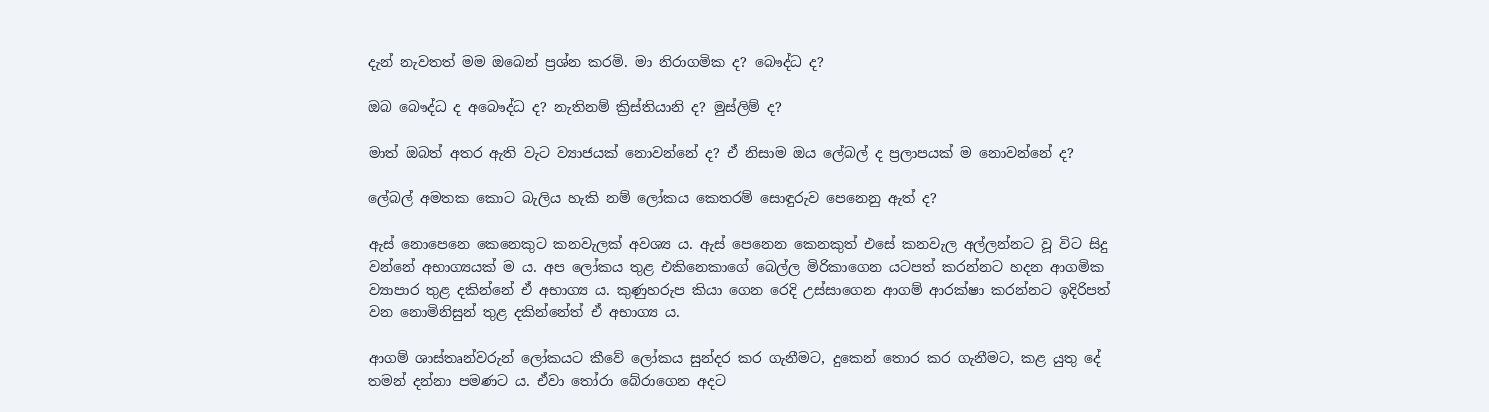දැන් නැවතත් මම ඔබෙන් ප්‍රශ්න කරමි. මා නිරාගමික ද? බෞද්ධ ද?

ඔබ බෞද්ධ ද අබෞද්ධ ද? නැතිනම් ක්‍රිස්තියානි ද? මුස්ලිම් ද?

මාත් ඔබත් අතර ඇති වැට ව්‍යාජයක් නොවන්නේ ද? ඒ නිසාම ඔය ලේබල් ද ප්‍රලාපයක් ම නොවන්නේ ද?

ලේබල් අමතක කොට බැලිය හැකි නම් ලෝකය කෙතරම් සොඳුරුව පෙනෙනු ඇත් ද?

ඇස් නොපෙනෙ කෙනෙකුට කනවැලක් අවශ්‍ය ය. ඇස් පෙනෙන කෙනකුත් එසේ කනවැල අල්ලන්නට වූ විට සිදු වන්නේ අභාග්‍යයක් ම ය. අප ලෝකය තුළ එකිනෙකාගේ බෙල්ල මිරිකාගෙන යටපත් කරන්නට හදන ආගමික ව්‍යාපාර තුළ දකින්නේ ඒ අභාග්‍ය ය. කුණුහරුප කියා ගෙන රෙදි උස්සාගෙන ආගම් ආරක්ෂා කරන්නට ඉදිරිපත් වන නොමිනිසුන් තුළ දකින්නේත් ඒ අභාග්‍ය ය.

ආගම් ශාස්තෘන්වරුන් ලෝකයට කීවේ ලෝකය සුන්දර කර ගැනීමට, දුකෙන් තොර කර ගැනීමට, කළ යුතු දේ තමන් දන්නා පමණට ය. ඒවා තෝරා බේරාගෙන අදට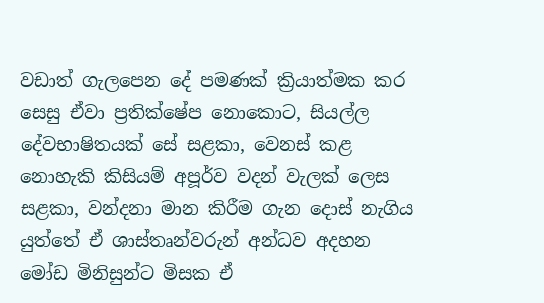වඩාත් ගැලපෙන දේ පමණක් ක්‍රියාත්මක කර සෙසු ඒවා ප්‍රතික්ෂේප නොකොට, සියල්ල දේවභාෂිතයක් සේ සළකා, වෙනස් කළ නොහැකි කිසියම් අපූර්ව වදන් වැලක් ලෙස සළකා, වන්දනා මාන කිරීම ගැන දොස් නැගිය යුත්තේ ඒ ශාස්තෘන්වරුන් අන්ධව අදහන මෝඩ මිනිසුන්ට මිසක ඒ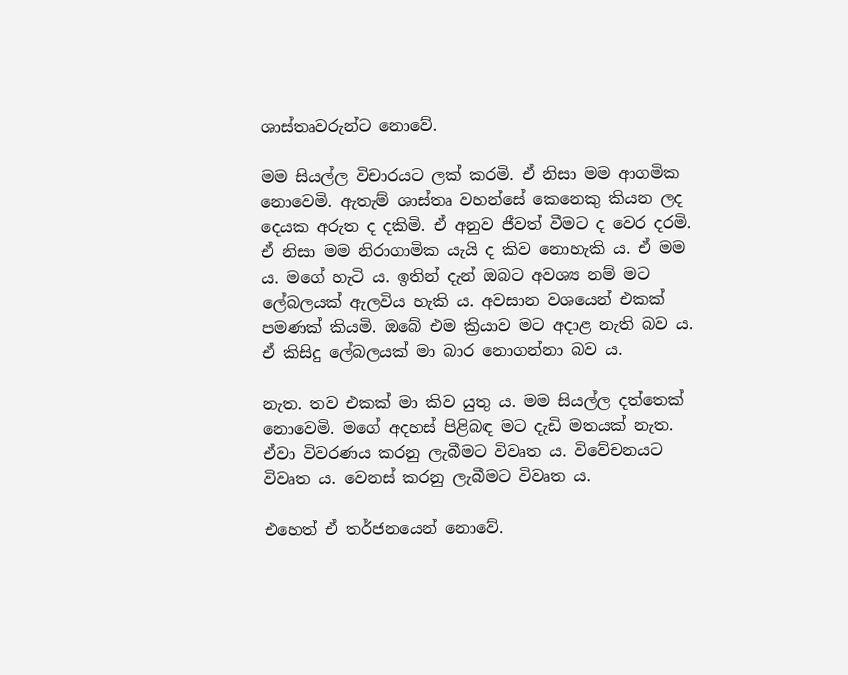ශාස්තෘවරුන්ට නොවේ.

මම සියල්ල විචාරයට ලක් කරමි. ඒ නිසා මම ආගමික නොවෙමි. ඇතැම් ශාස්තෘ වහන්සේ කෙනෙකු කියන ලද දෙයක අරුත ද දකිමි. ඒ අනුව ජීවත් වීමට ද වෙර දරමි. ඒ නිසා මම නිරාගාමික යැයි ද කිව නොහැකි ය. ඒ මම ය. මගේ හැටි ය. ඉතින් දැන් ඔබට අවශ්‍ය නම් මට ලේබලයක් ඇලවිය හැකි ය. අවසාන වශයෙන් එකක් පමණක් කියමි. ඔබේ එම ක්‍රියාව මට අදාළ නැති බව ය. ඒ කිසිදු ලේබලයක් මා බාර නොගන්නා බව ය.

නැත. තව එකක් මා කිව යුතු ය. මම සියල්ල දත්තෙක් නොවෙමි. මගේ අදහස් පිළිබඳ මට දැඩි මතයක් නැත. ඒවා විවරණය කරනු ලැබීමට විවෘත ය. විවේචනයට විවෘත ය. වෙනස් කරනු ලැබීමට විවෘත ය.

එහෙත් ඒ තර්ජනයෙන් නොවේ.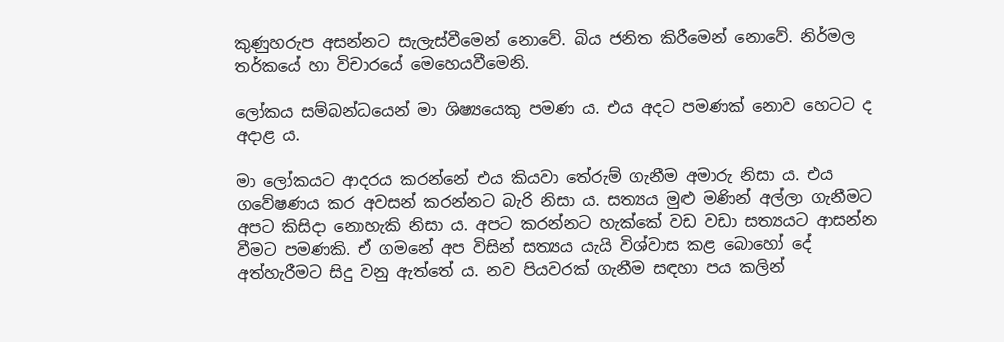කුණුහරුප අසන්නට සැලැස්වීමෙන් නොවේ. බිය ජනිත කිරීමෙන් නොවේ. නිර්මල තර්කයේ හා විචාරයේ මෙහෙයවීමෙනි.

ලෝකය සම්බන්ධයෙන් මා ශිෂ්‍යයෙකු පමණ ය. එය අදට පමණක් නොව හෙටට ද අදාළ ය.

මා ලෝකයට ආදරය කරන්නේ එය කියවා තේරුම් ගැනීම අමාරු නිසා ය. එය ගවේෂණය කර අවසන් කරන්නට බැරි නිසා ය. සත්‍යය මුළු මණින් අල්ලා ගැනීමට අපට කිසිදා නොහැකි නිසා ය. අපට කරන්නට හැක්කේ වඩ වඩා සත්‍යයට ආසන්න වීමට පමණකි. ඒ ගමනේ අප විසින් සත්‍යය යැයි විශ්වාස කළ බොහෝ දේ අත්හැරීමට සිදු වනු ඇත්තේ ය. නව පියවරක් ගැනීම සඳහා පය කලින්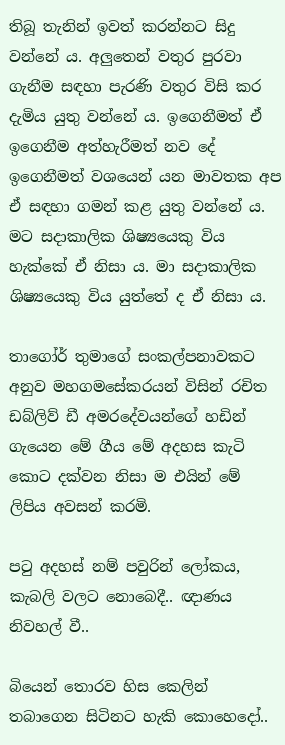තිබූ තැනින් ඉවත් කරන්නට සිදු වන්නේ ය. අලුතෙන් වතුර පුරවා ගැනීම සඳහා පැරණි වතුර විසි කර දැමිය යුතු වන්නේ ය. ඉගෙනීමත් ඒ ඉගෙනීම අත්හැරීමත් නව දේ ඉගෙනීමත් වශයෙන් යන මාවතක අප ඒ සඳහා ගමන් කළ යුතු වන්නේ ය. මට සදාකාලික ශිෂ්‍යයෙකු විය හැක්කේ ඒ නිසා ය. මා සදාකාලික ශිෂ්‍යයෙකු විය යුත්තේ ද ඒ නිසා ය.

තාගෝර් තුමාගේ සංකල්පනාවකට අනුව මහගමසේකරයන් විසින් රචිත ඩබ්ලිව් ඩී අමරදේවයන්ගේ හඩින් ගැයෙන මේ ගීය මේ අදහස කැටි කොට දක්වන නිසා ම එයින් මේ ලිපිය අවසන් කරමි.

පටු අදහස් නම් පවුරින් ලෝකය, කැබලි වලට නොබෙදී.. ඥාණය නිවහල් වී..

බියෙන් තොරව හිස කෙලින් තබාගෙන සිටිනට හැකි කොහෙදෝ..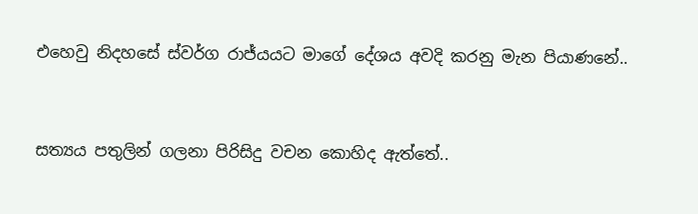එහෙවු නිදහසේ ස්වර්ග රාජ්යයට මාගේ දේශය අවදි කරනු මැන පියාණනේ..



සත්‍යය පතුලින් ගලනා පිරිසිදු වචන කොහිද ඇත්තේ..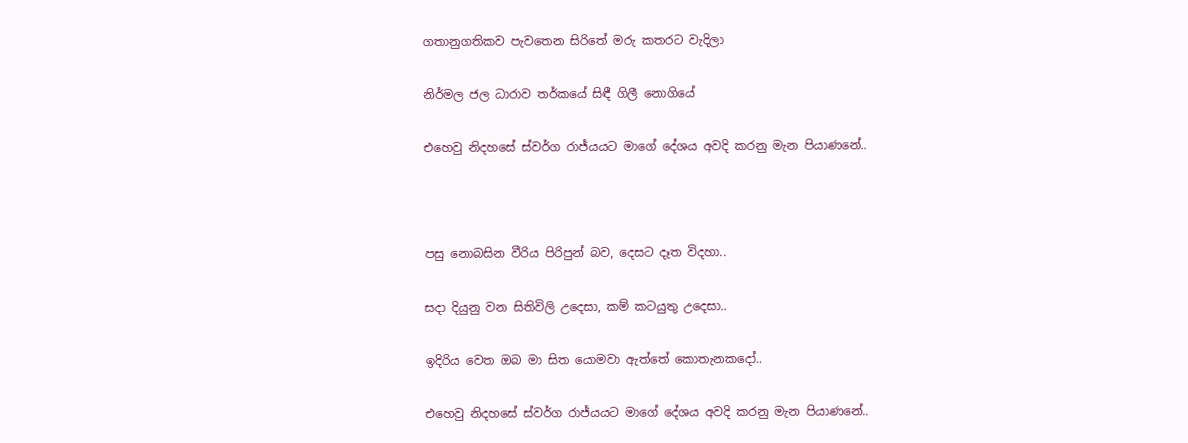ගතානුගතිකව පැවතෙන සිරිතේ මරු කතරට වැදිලා

නිර්මල ජල ධාරාව තර්කයේ සිඳී ගිලී නොගියේ

එහෙවු නිදහසේ ස්වර්ග රාජ්යයට මාගේ දේශය අවදි කරනු මැන පියාණනේ..



පසු නොබසින වීරිය පිරිපුන් බව, දෙසට දෑත විදහා..

සදා දියුනු වන සිතිවිලි උදෙසා, කම් කටයුතු උදෙසා..

ඉදිරිය වෙත ඔබ මා සිත යොමවා ඇත්තේ කොතැනකදෝ..

එහෙවු නිදහසේ ස්වර්ග රාජ්යයට මාගේ දේශය අවදි කරනු මැන පියාණනේ..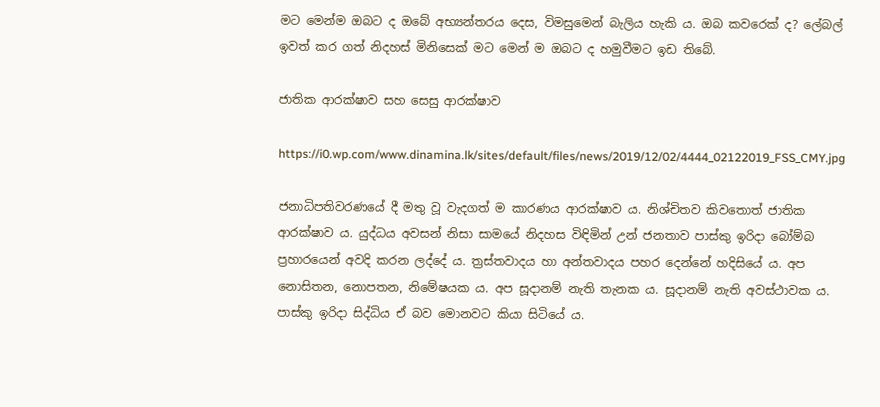මට මෙන්ම ඔබට ද ඔබේ අභ්‍යන්තරය දෙස, විමසුමෙන් බැලිය හැකි ය. ඔබ කවරෙක් ද? ලේබල් ඉවත් කර ගත් නිදහස් මිනිසෙක් මට මෙන් ම ඔබට ද හමුවීමට ඉඩ තිබේ.

ජාතික ආරක්ෂාව සහ සෙසු ආරක්ෂාව

https://i0.wp.com/www.dinamina.lk/sites/default/files/news/2019/12/02/4444_02122019_FSS_CMY.jpg

ජනාධිපතිවරණයේ දී මතු වූ වැදගත් ම කාරණය ආරක්ෂාව ය. නිශ්චිතව කිවතොත් ජාතික ආරක්ෂාව ය. යුද්ධය අවසන් නිසා සාමයේ නිදහස විඳිමින් උන් ජනතාව පාස්කු ඉරිදා බෝම්බ ප්‍රහාරයෙන් අවදි කරන ලද්දේ ය. ත්‍රස්තවාදය හා අන්තවාදය පහර දෙන්නේ හදිසියේ ය. අප නොසිතන, නොපතන, නිමේෂයක ය. අප සූදානම් නැති තැනක ය. සූදානම් නැති අවස්ථාවක ය. පාස්කු ඉරිදා සිද්ධිය ඒ බව මොනවට කියා සිටියේ ය.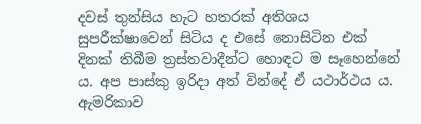දවස් තුන්සිය හැට හතරක් අතිශය සුපරීක්ෂාවෙන් සිටිය ද එසේ නොසිටින එක් දිනක් තිබීම ත්‍රස්තවාදීන්ට හොඳට ම සෑහෙන්නේ ය. අප පාස්කු ඉරිදා අත් වින්දේ ඒ යථාර්ථය ය. ඇමරිකාව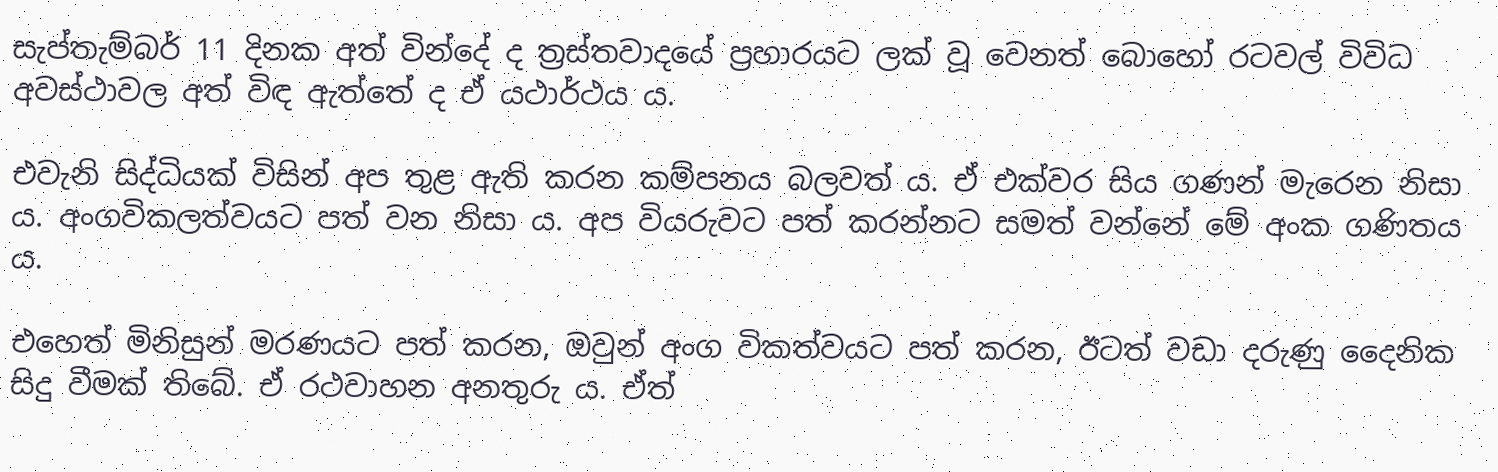සැප්තැම්බර් 11 දිනක අත් වින්දේ ද ත්‍රස්තවාදයේ ප්‍රහාරයට ලක් වූ වෙනත් බොහෝ රටවල් විවිධ අවස්ථාවල අත් විඳ ඇත්තේ ද ඒ යථාර්ථය ය.

එවැනි සිද්ධියක් විසින් අප තුළ ඇති කරන කම්පනය බලවත් ය. ඒ එක්වර සිය ගණන් මැරෙන නිසා ය. අංගවිකලත්වයට පත් වන නිසා ය. අප වියරුවට පත් කරන්නට සමත් වන්නේ මේ අංක ගණිතය ය.

එහෙත් මිනිසුන් මරණයට පත් කරන, ඔවුන් අංග විකත්වයට පත් කරන, ඊටත් වඩා දරුණු දෛනික සිදු වීමක් තිබේ. ඒ රථවාහන අනතුරු ය. ඒත්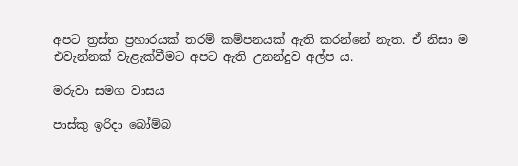අපට ත්‍රස්ත ප්‍රහාරයක් තරම් කම්පනයක් ඇති කරන්නේ නැත. ඒ නිසා ම එවැන්නක් වැළැක්වීමට අපට ඇති උනන්දුව අල්ප ය.

මරුවා සමග වාසය

පාස්කු ඉරිදා බෝම්බ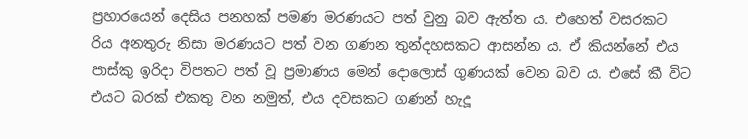ප්‍රහාරයෙන් දෙසිය පනහක් පමණ මරණයට පත් වුනු බව ඇත්ත ය. එහෙත් වසරකට රිය අනතුරු නිසා මරණයට පත් වන ගණන තුන්දහසකට ආසන්න ය. ඒ කියන්නේ එය පාස්කු ඉරිදා විපතට පත් වූ ප්‍රමාණය මෙන් දොලොස් ගුණයක් වෙන බව ය. එසේ කී විට එයට බරක් එකතු වන නමුත්, එය දවසකට ගණන් හැදූ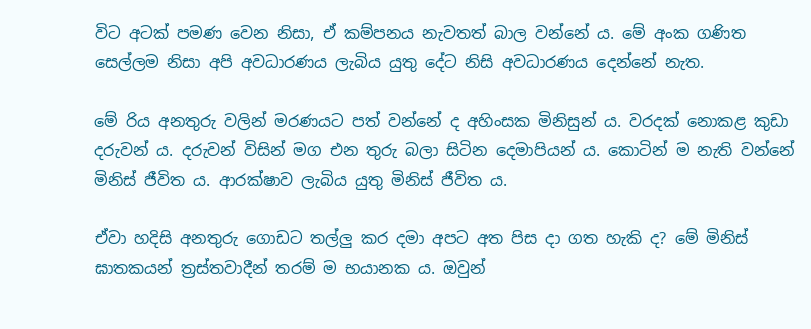විට අටක් පමණ වෙන නිසා, ඒ කම්පනය නැවතත් බාල වන්නේ ය. මේ අංක ගණිත සෙල්ලම නිසා අපි අවධාරණය ලැබිය යුතු දේට නිසි අවධාරණය දෙන්නේ නැත.

මේ රිය අනතුරු වලින් මරණයට පත් වන්නේ ද අහිංසක මිනිසුන් ය. වරදක් නොකළ කුඩා දරුවන් ය. දරුවන් විසින් මග එන තුරු බලා සිටින දෙමාපියන් ය. කොටින් ම නැති වන්නේ මිනිස් ජීවිත ය. ආරක්ෂාව ලැබිය යුතු මිනිස් ජීවිත ය.

ඒවා හදිසි අනතුරු ගොඩට තල්ලු කර දමා අපට අත පිස දා ගත හැකි ද? මේ මිනිස් ඝාතකයන් ත්‍රස්තවාදීන් තරම් ම භයානක ය. ඔවුන්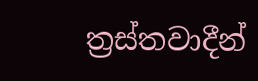ත්‍රස්තවාදීන්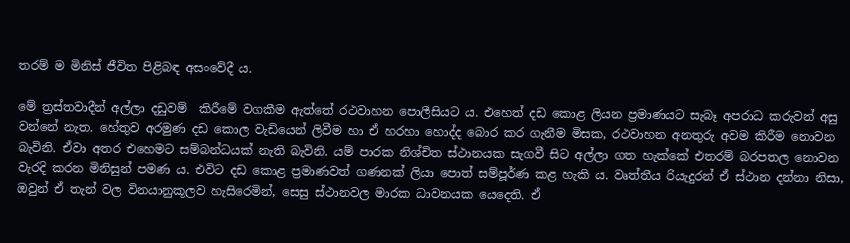තරම් ම මිනිස් ජීවිත පිළිබඳ අසංවේදී ය.

මේ ත්‍රස්තවාදීන් අල්ලා දඩුවම්  කිරීමේ වගකීම ඇත්තේ රථවාහන පොලීසියට ය. එහෙත් දඩ කොළ ලියන ප්‍රමාණයට සැබෑ අපරාධ කරුවන් අසු වන්නේ නැත. හේතුව අරමුණ දඩ කොල වැඩියෙන් ලිවීම හා ඒ හරහා හොද්ද බොර කර ගැනීම මිසක, රථවාහන අනතුරු අවම කිරීම නොවන බැවිනි. ඒවා අතර එහෙමට සම්බන්ධයක් නැති බැවිනි. යම් පාරක නිශ්චිත ස්ථානයක සැගවී සිට අල්ලා ගත හැක්කේ එතරම් බරපතල නොවන වැරදි කරන මිනිසුන් පමණ ය. එවිට දඩ කොළ ප්‍රමාණවත් ගණනක් ලියා පොත් සම්පූර්ණ කළ හැකි ය. වෘත්තීය රියැදුරන් ඒ ස්ථාන දන්නා නිසා, ඔවුන් ඒ තැන් වල විනයානුකූලව හැසිරෙමින්, සෙසු ස්ථානවල මාරක ධාවනයක යෙදෙති. ඒ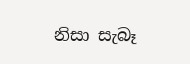නිසා සැබෑ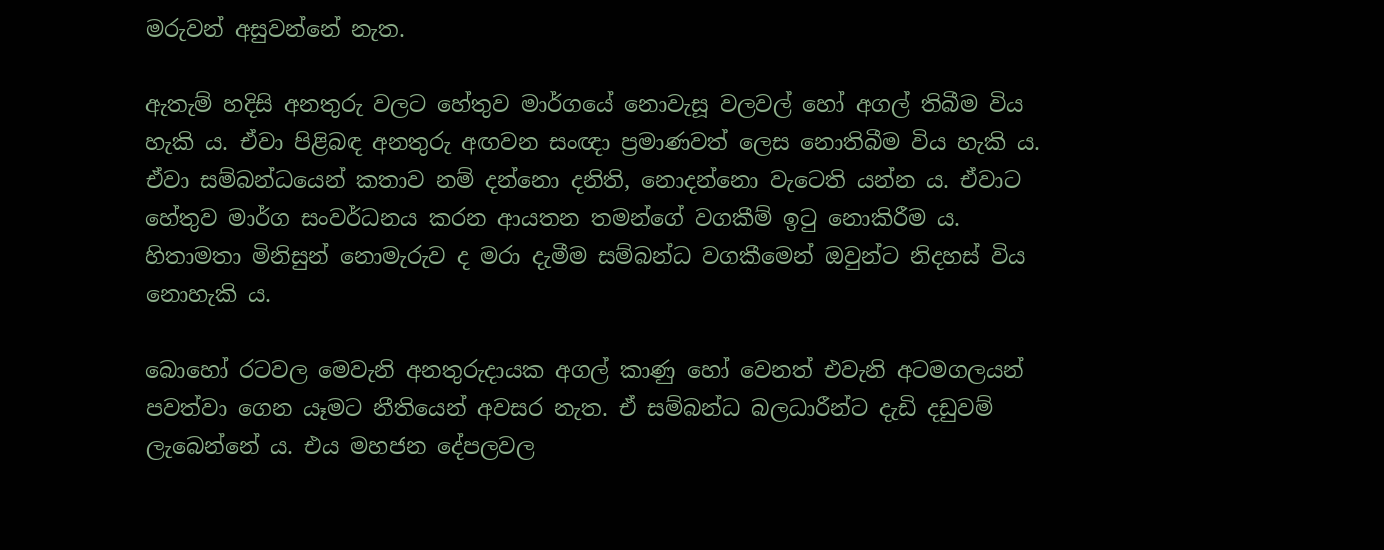මරුවන් අසුවන්නේ නැත.

ඇතැම් හදිසි අනතුරු වලට හේතුව මාර්ගයේ නොවැසූ වලවල් හෝ අගල් තිබීම විය හැකි ය. ඒවා පිළිබඳ අනතුරු අඟවන සංඥා ප්‍රමාණවත් ලෙස නොතිබීම විය හැකි ය. ඒවා සම්බන්ධයෙන් කතාව නම් දන්නො දනිති, නොදන්නො වැටෙති යන්න ය. ඒවාට හේතුව මාර්ග සංවර්ධනය කරන ආයතන තමන්ගේ වගකීම් ඉටු නොකිරීම ය. හිතාමතා මිනිසුන් නොමැරුව ද මරා දැමීම සම්බන්ධ වගකීමෙන් ඔවුන්ට නිදහස් විය නොහැකි ය.

බොහෝ රටවල මෙවැනි අනතුරුදායක අගල් කාණු හෝ වෙනත් එවැනි අටමගලයන් පවත්වා ගෙන යෑමට නීතියෙන් අවසර නැත. ඒ සම්බන්ධ බලධාරීන්ට දැඩි දඩුවම් ලැබෙන්නේ ය. එය මහජන දේපලවල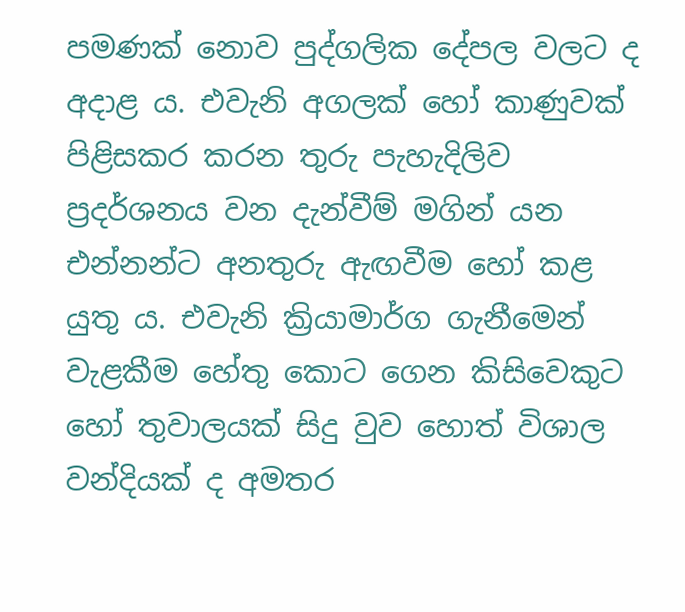පමණක් නොව පුද්ගලික දේපල වලට ද අදාළ ය. එවැනි අගලක් හෝ කාණුවක් පිළිසකර කරන තුරු පැහැදිලිව ප්‍රදර්ශනය වන දැන්වීම් මගින් යන එන්නන්ට අනතුරු ඇඟවීම හෝ කළ යුතු ය. එවැනි ක්‍රියාමාර්ග ගැනීමෙන් වැළකීම හේතු කොට ගෙන කිසිවෙකුට හෝ තුවාලයක් සිදු වුව හොත් විශාල වන්දියක් ද අමතර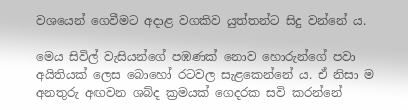වශයෙන් ගෙවීමට අදාළ වගකිව යුත්තන්ට සිදු වන්නේ ය.

මෙය සිවිල් වැසියන්ගේ පඹණක් නොව හොරුන්ගේ පවා අයිතියක් ලෙස බොහෝ රටවල සැළකෙන්නේ ය. ඒ නිසා ම අනතුරු අඟවන ශබ්ද ක්‍රමයක් ගෙදරක සවි කරන්නේ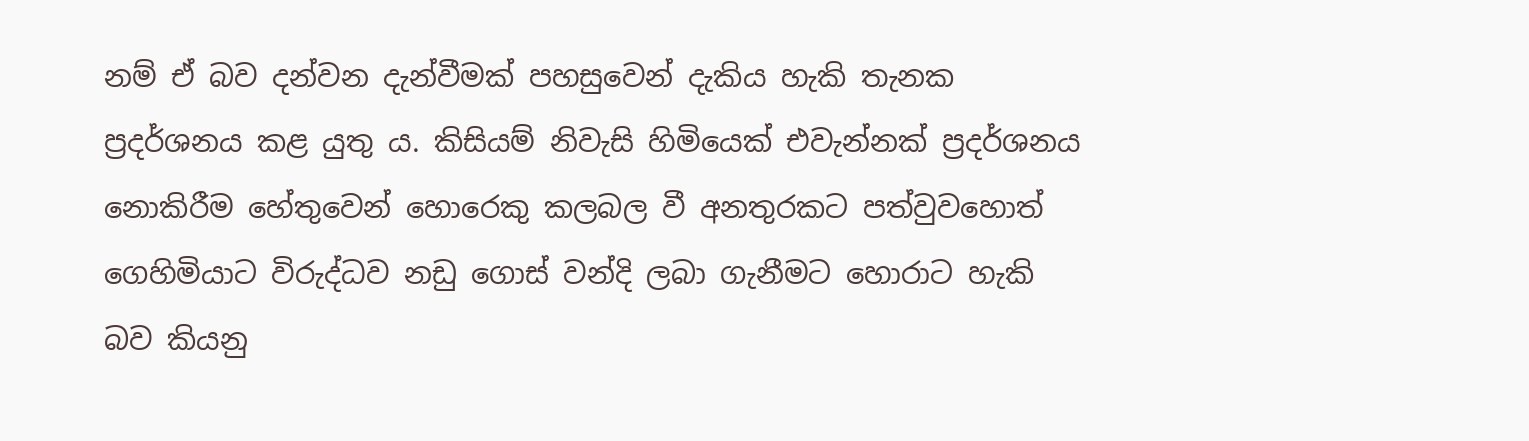නම් ඒ බව දන්වන දැන්වීමක් පහසුවෙන් දැකිය හැකි තැනක ප්‍රදර්ශනය කළ යුතු ය. කිසියම් නිවැසි හිමියෙක් එවැන්නක් ප්‍රදර්ශනය නොකිරීම හේතුවෙන් හොරෙකු කලබල වී අනතුරකට පත්වුවහොත් ගෙහිමියාට විරුද්ධව නඩු ගොස් වන්දි ලබා ගැනීමට හොරාට හැකි බව කියනු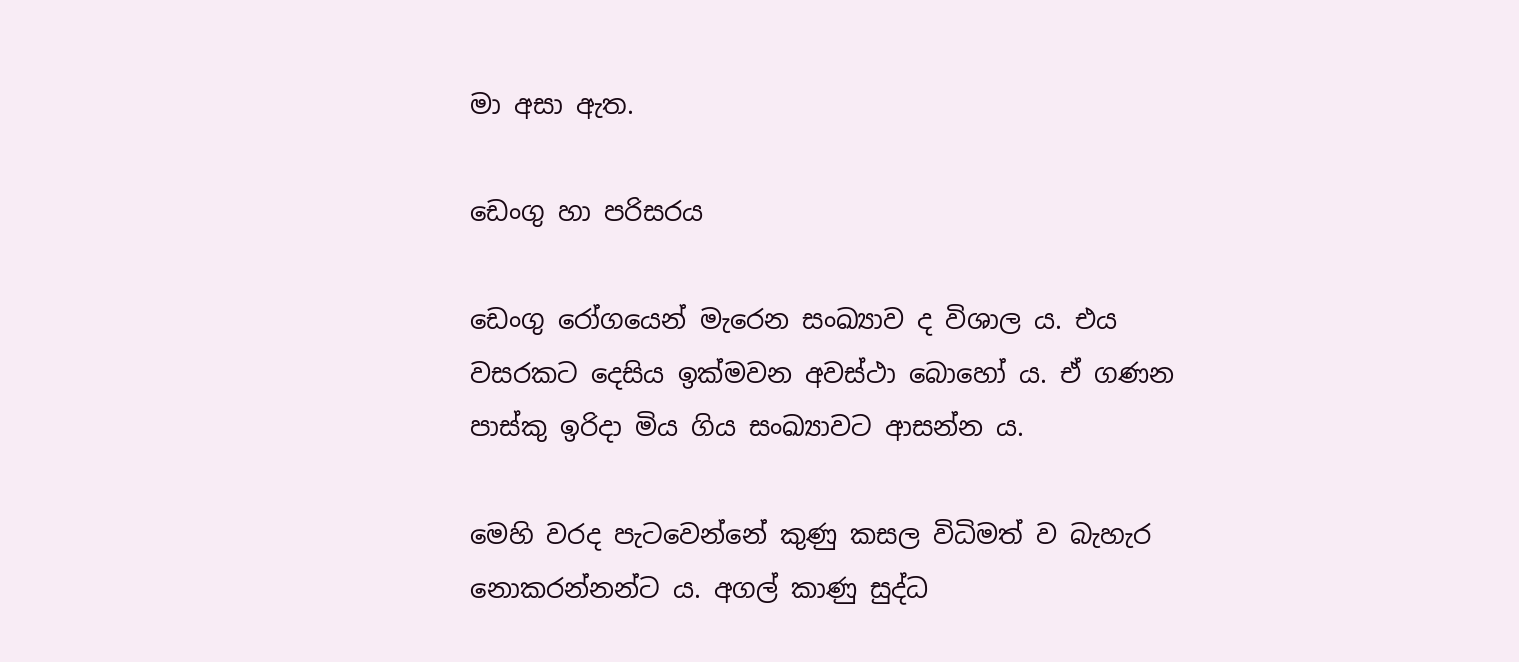මා අසා ඇත.

ඩෙංගු හා පරිසරය

ඩෙංගු රෝගයෙන් මැරෙන සංඛ්‍යාව ද විශාල ය. එය වසරකට දෙසිය ඉක්මවන අවස්ථා බොහෝ ය. ඒ ගණන පාස්කු ඉරිදා මිය ගිය සංඛ්‍යාවට ආසන්න ය.

මෙහි වරද පැටවෙන්නේ කුණු කසල විධිමත් ව බැහැර නොකරන්නන්ට ය. අගල් කාණු සුද්ධ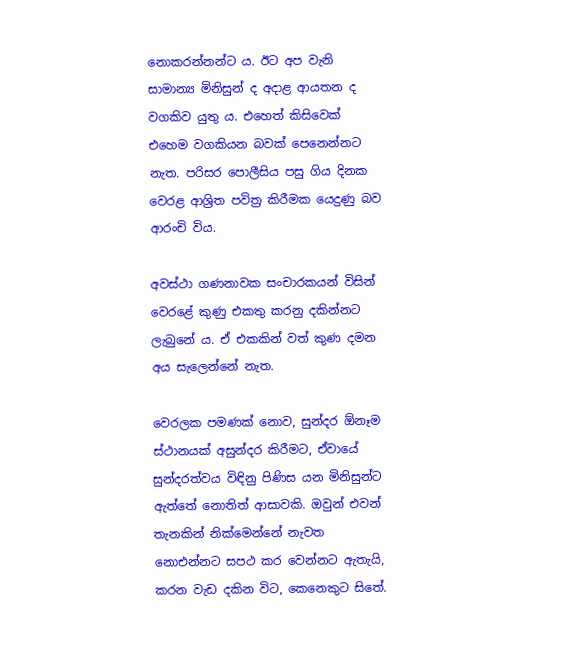නොකරන්නන්ට ය. ඊට අප වැනි සාමාන්‍ය මිනිසුන් ද අදාළ ආයතන ද වගකිව යුතු ය. එහෙත් කිසිවෙක් එහෙම වගකියන බවක් පෙනෙන්නට නැත. පරිසර පොලීසිය පසු ගිය දිනක වෙරළ ආශ්‍රිත පවිත්‍ර කිරීමක යෙදුණු බව ආරංචි විය.

අවස්ථා ගණනාවක සංචාරකයන් විසින් වෙරළේ කුණු එකතු කරනු දකින්නට ලැබුනේ ය. ඒ එකකින් වත් කුණ දමන අය සැලෙන්නේ නැත.

වෙරලක පමණක් නොව, සුන්දර ඕනෑම ස්ථානයක් අසුන්දර කිරීමට, ඒවායේ සුන්දරත්වය විඳිනු පිණිස යන මිනිසුන්ට ඇත්තේ නොතිත් ආසාවකි. ඔවුන් එවන් තැනකින් නික්මෙන්නේ නැවත නොඑන්නට සපථ කර වෙන්නට ඇතැයි, කරන වැඩ දකින විට, කෙනෙකුට සිතේ.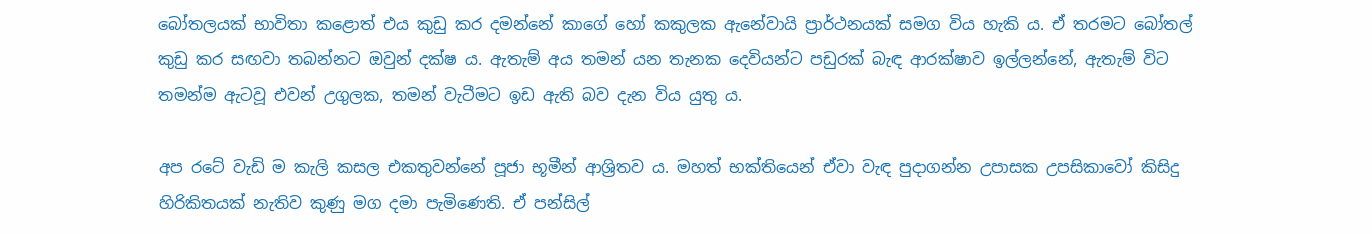බෝතලයක් භාවිතා කළොත් එය කුඩු කර දමන්නේ කාගේ හෝ කකුලක ඇනේවායි ප්‍රාර්ථනයක් සමග විය හැකි ය. ඒ තරමට බෝතල් කුඩු කර සඟවා තබන්නට ඔවුන් දක්ෂ ය. ඇතැම් අය තමන් යන තැනක දෙවියන්ට පඩුරක් බැඳ ආරක්ෂාව ඉල්ලන්නේ, ඇතැම් විට තමන්ම ඇටවූ එවන් උගුලක, තමන් වැටීමට ඉඩ ඇති බව දැන විය යුතු ය.

අප රටේ වැඩි ම කැලි කසල එකතුවන්නේ පූජා භූමීන් ආශ්‍රිතව ය. මහත් භක්තියෙන් ඒවා වැඳ පුදාගන්න උපාසක උපසිකාවෝ කිසිදු හිරිකිතයක් නැතිව කුණු මග දමා පැමිණෙති. ඒ පන්සිල්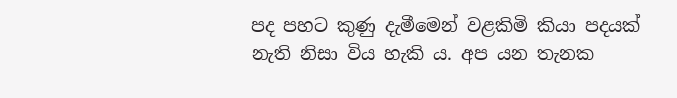පද පහට කුණු දැමීමෙන් වළකිමි කියා පදයක් නැති නිසා විය හැකි ය. අප යන තැනක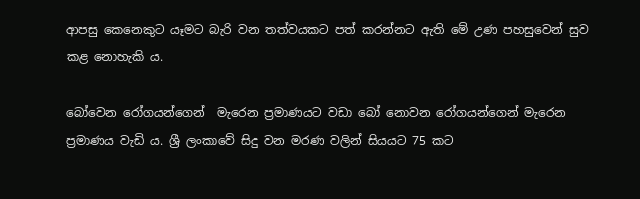ආපසු කෙනෙකුට යෑමට බැරි වන තත්වයකට පත් කරන්නට ඇති මේ උණ පහසුවෙන් සුව කළ නොහැකි ය.

බෝවෙන රෝගයන්ගෙන්  මැරෙන ප්‍රමාණයට වඩා බෝ නොවන රෝගයන්ගෙන් මැරෙන ප්‍රමාණය වැඩි ය. ශ්‍රී ලංකාවේ සිදු වන මරණ වලින් සියයට 75 කට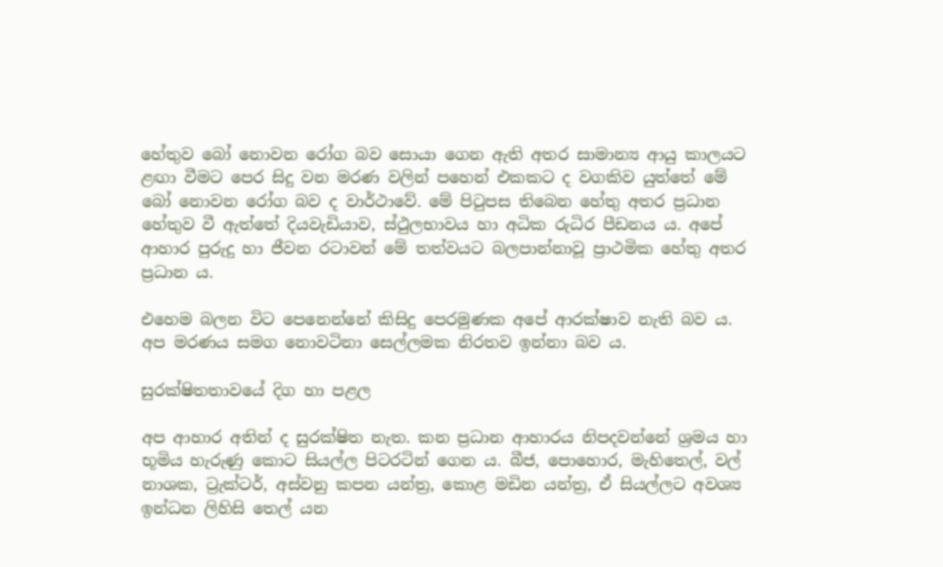හේතුව බෝ නොවන රෝග බව සොයා ගෙන ඇති අතර සාමාන්‍ය ආයු කාලයට ළඟා වීමට පෙර සිදු වන මරණ වලින් පහෙන් එකකට ද වගකිව යුත්තේ මේ බෝ නොවන රෝග බව ද වාර්ථාවේ. මේ පිටුපස තිබෙන හේතු අතර ප්‍රධාන හේතුව වී ඇත්තේ දියවැඩියාව, ස්ථුලභාවය හා අධික රුධිර පීඩනය ය. අපේ ආහාර පුරුදු හා ජීවන රටාවන් මේ තත්වයට බලපාන්නාවූ ප්‍රාථමික හේතු අතර ප්‍රධාන ය.

එහෙම බලන විට පෙනෙන්නේ කිසිදු පෙරමුණක අපේ ආරක්ෂාව නැති බව ය. අප මරණය සමග නොවටිනා සෙල්ලමක නිරතව ඉන්නා බව ය.

සුරක්ෂිතතාවයේ දිග හා පළල

අප ආහාර අතින් ද සුරක්ෂිත නැත. කන ප්‍රධාන ආහාරය නිපදවන්නේ ශ්‍රමය හා භූමිය හැරුණු කොට සියල්ල පිටරටින් ගෙන ය. බීජ, පොහොර, මැහිතෙල්, වල් නාශක, ට්‍රැක්ටර්, අස්වනු කපන යන්ත්‍ර, කොළ මඩින යන්ත්‍ර, ඒ සියල්ලට අවශ්‍ය ඉන්ධන ලිහිසි තෙල් යන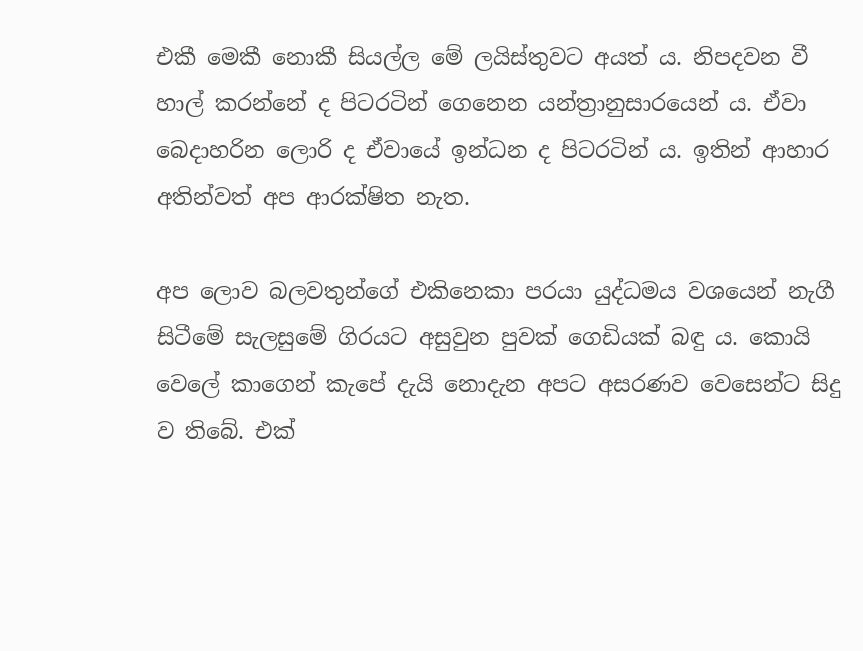එකී මෙකී නොකී සියල්ල මේ ලයිස්තුවට අයත් ය. නිපදවන වී හාල් කරන්නේ ද පිටරටින් ගෙනෙන යන්ත්‍රානුසාරයෙන් ය. ඒවා බෙදාහරින ලොරි ද ඒවායේ ඉන්ධන ද පිටරටින් ය. ඉතින් ආහාර අතින්වත් අප ආරක්ෂිත නැත.

අප ලොව බලවතුන්ගේ එකිනෙකා පරයා යුද්ධමය වශයෙන් නැගී සිටීමේ සැලසුමේ ගිරයට අසුවුන පුවක් ගෙඩියක් බඳු ය. කොයි වෙලේ කාගෙන් කැපේ දැයි නොදැන අපට අසරණව වෙසෙන්ට සිදු ව තිබේ. එක්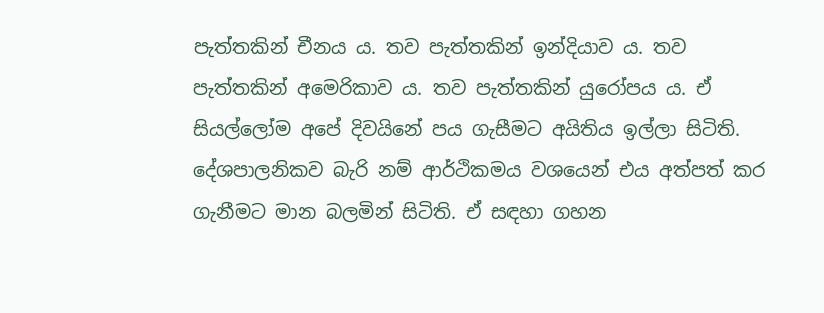පැත්තකින් චීනය ය. තව පැත්තකින් ඉන්දියාව ය. තව පැත්තකින් අමෙරිකාව ය. තව පැත්තකින් යුරෝපය ය. ඒ සියල්ලෝම අපේ දිවයිනේ පය ගැසීමට අයිතිය ඉල්ලා සිටිති. දේශපාලනිකව බැරි නම් ආර්ථිකමය වශයෙන් එය අත්පත් කර ගැනීමට මාන බලමින් සිටිති. ඒ සඳහා ගහන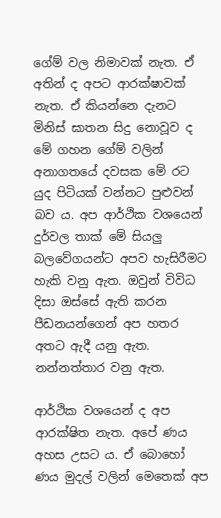ගේම් වල නිමාවක් නැත. ඒ අතින් ද අපට ආරක්ෂාවක් නැත. ඒ කියන්නෙ දැනට මිනිස් ඝාතන සිදු නොවූව ද මේ ගහන ගේම් වලින් අනාගතයේ දවසක මේ රට යුද පිටියක් වන්නට පුළුවන් බව ය. අප ආර්ථික වශයෙන් දුර්වල තාක් මේ සියලු බලවේගයන්ට අපව හැසිරීමට හැකි වනු ඇත. ඔවුන් විවිධ දිසා ඔස්සේ ඇති කරන පීඩනයන්ගෙන් අප හතර අතට ඇදී යනු ඇත. නන්නත්තාර වනු ඇත.

ආර්ථික වශයෙන් ද අප ආරක්ෂිත නැත. අපේ ණය අහස උසට ය. ඒ බොහෝ ණය මුදල් වලින් මෙතෙක් අප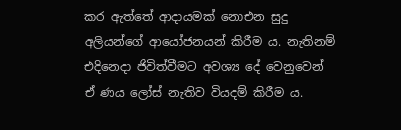කර ඇත්තේ ආදායමක් නොඑන සුදු අලියන්ගේ ආයෝජනයන් කිරීම ය. නැතිනම් එදිනෙදා ජිවිත්වීමට අවශ්‍ය දේ වෙනුවෙන් ඒ ණය ලෝස් නැතිව වියදම් කිරීම ය.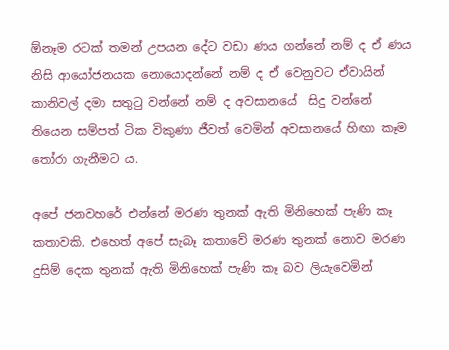ඕනෑම රටක් තමන් උපයන දේට වඩා ණය ගන්නේ නම් ද ඒ ණය නිසි ආයෝජනයක නොයොදන්නේ නම් ද ඒ වෙනුවට ඒවායින් කානිවල් දමා සතුටු වන්නේ නම් ද අවසානයේ  සිදු වන්නේ තියෙන සම්පත් ටික විකුණා ජීවත් වෙමින් අවසානයේ හිඟා කෑම තෝරා ගැනීමට ය.

අපේ ජනවහරේ එන්නේ මරණ තුනක් ඇති මිනිහෙක් පැණි කෑ කතාවකි. එහෙත් අපේ සැබෑ කතාවේ මරණ තුනක් නොව මරණ දුසිම් දෙක තුනක් ඇති මිනිහෙක් පැණි කෑ බව ලියැවෙමින්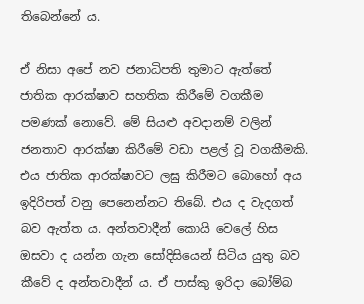තිබෙන්නේ ය.

ඒ නිසා අපේ නව ජනාධිපති තුමාට ඇත්තේ ජාතික ආරක්ෂාව සහතික කිරීමේ වගකීම පමණක් නොවේ. මේ සියළු අවදානම් වලින් ජනතාව ආරක්ෂා කිරීමේ වඩා පළල් වූ වගකීමකි. එය ජාතික ආරක්ෂාවට ලඝු කිරීමට බොහෝ අය ඉදිරිපත් වනු පෙනෙන්නට තිබේ. එය ද වැදගත් බව ඇත්ත ය. අන්තවාදීන් කොයි වෙලේ හිස ඔසවා ද යන්න ගැන සෝදිසියෙන් සිටිය යුතු බව කීවේ ද අන්තවාදීන් ය. ඒ පාස්කු ඉරිදා බෝම්බ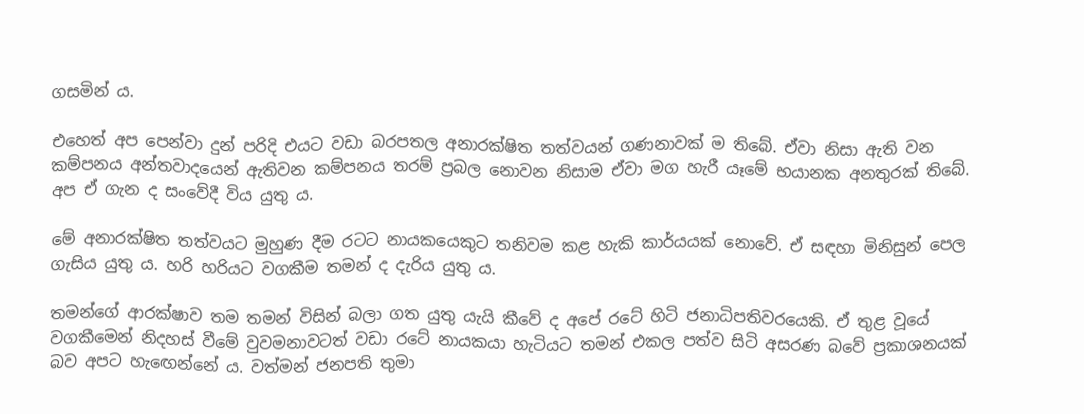ගසමින් ය.

එහෙත් අප පෙන්වා දුන් පරිදි එයට වඩා බරපතල අනාරක්ෂිත තත්වයන් ගණනාවක් ම තිබේ. ඒවා නිසා ඇති වන කම්පනය අන්තවාදයෙන් ඇතිවන කම්පනය තරම් ප්‍රබල නොවන නිසාම ඒවා මග හැරී යෑමේ භයානක අනතුරක් තිබේ. අප ඒ ගැන ද සංවේදී විය යුතු ය.

මේ අනාරක්ෂිත තත්වයට මුහුණ දීම රටට නායකයෙකුට තනිවම කළ හැකි කාර්යයක් නොවේ. ඒ සඳහා මිනිසුන් පෙල ගැසිය යුතු ය. හරි හරියට වගකීම තමන් ද දැරිය යුතු ය.

තමන්ගේ ආරක්ෂාව තම තමන් විසින් බලා ගත යුතු යැයි කීවේ ද අපේ රටේ හිටි ජනාධිපතිවරයෙකි. ඒ තුළ වූයේ වගකීමෙන් නිදහස් වීමේ වුවමනාවටත් වඩා රටේ නායකයා හැටියට තමන් එකල පත්ව සිටි අසරණ බවේ ප්‍රකාශනයක් බව අපට හැඟෙන්නේ ය. වත්මන් ජනපති තුමා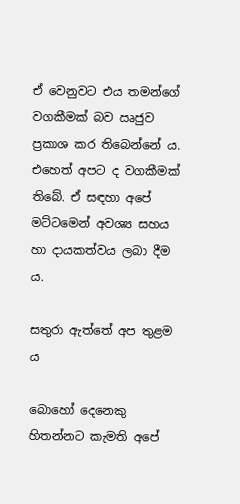ඒ වෙනුවට එය තමන්ගේ වගකීමක් බව ඍජුව ප්‍රකාශ කර තිබෙන්නේ ය. එහෙත් අපට ද වගකීමක් තිබේ. ඒ සඳහා අපේ මට්ටමෙන් අවශ්‍ය සහය හා දායකත්වය ලබා දීම ය.

සතුරා ඇත්තේ අප තුළම ය

බොහෝ දෙනෙකු හිතන්නට කැමති අපේ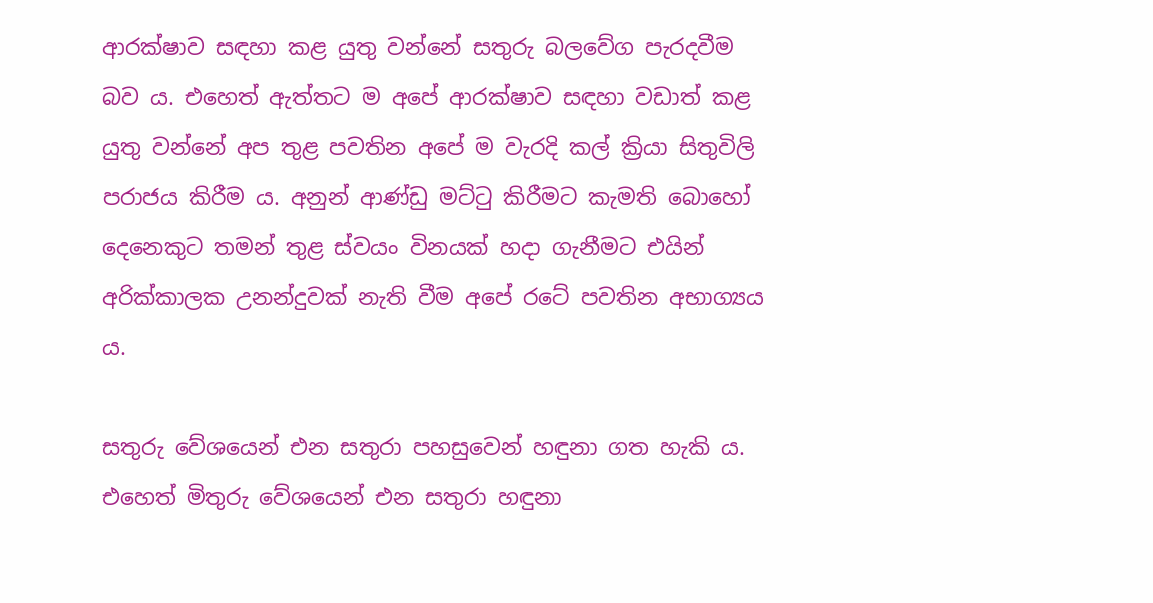ආරක්ෂාව සඳහා කළ යුතු වන්නේ සතුරු බලවේග පැරදවීම බව ය. එහෙත් ඇත්තට ම අපේ ආරක්ෂාව සඳහා වඩාත් කළ යුතු වන්නේ අප තුළ පවතින අපේ ම වැරදි කල් ක්‍රියා සිතුවිලි පරාජය කිරීම ය. අනුන් ආණ්ඩු මට්ටු කිරීමට කැමති බොහෝ දෙනෙකුට තමන් තුළ ස්වයං විනයක් හදා ගැනීමට එයින් අරික්කාලක උනන්දුවක් නැති වීම අපේ රටේ පවතින අභාග්‍යය ය.

සතුරු වේශයෙන් එන සතුරා පහසුවෙන් හඳුනා ගත හැකි ය. එහෙත් මිතුරු වේශයෙන් එන සතුරා හඳුනා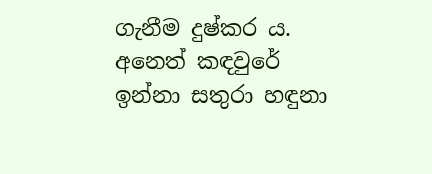ගැනීම දුෂ්කර ය. අනෙත් කඳවුරේ ඉන්නා සතුරා හඳුනා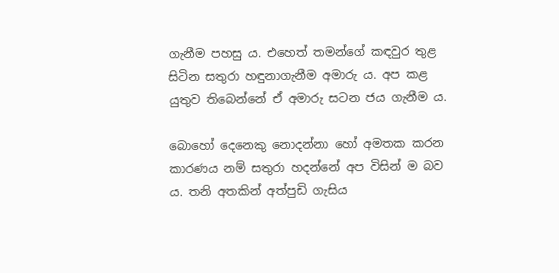ගැනීම පහසු ය. එහෙත් තමන්ගේ කඳවුර තුළ සිටින සතුරා හඳුනාගැනීම අමාරු ය. අප කළ යුතුව තිබෙන්නේ ඒ අමාරු සටන ජය ගැනීම ය.

බොහෝ දෙනෙකු නොදන්නා හෝ අමතක කරන කාරණය නම් සතුරා හදන්නේ අප විසින් ම බව ය. තනි අතකින් අත්පුඩි ගැසිය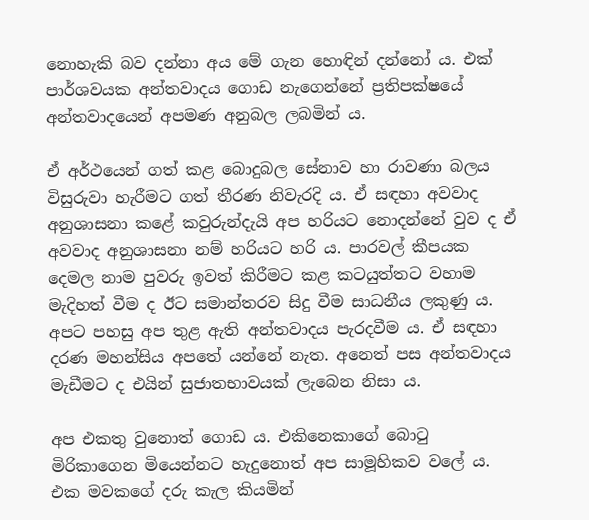නොහැකි බව දන්නා අය මේ ගැන හොඳින් දන්නෝ ය. එක් පාර්ශවයක අන්තවාදය ගොඩ නැගෙන්නේ ප්‍රතිපක්ෂයේ අන්තවාදයෙන් අපමණ අනුබල ලබමින් ය.

ඒ අර්ථයෙන් ගත් කළ බොදුබල සේනාව හා රාවණා බලය විසුරුවා හැරීමට ගත් තීරණ නිවැරදි ය. ඒ සඳහා අවවාද අනුශාසනා කළේ කවුරුන්දැයි අප හරියට නොදන්නේ වුව ද ඒ අවවාද අනුශාසනා නම් හරියට හරි ය. පාරවල් කීපයක දෙමල නාම පුවරු ඉවත් කිරීමට කළ කටයුත්තට වහාම මැදිහත් වීම ද ඊට සමාන්තරව සිදු වීම සාධනීය ලකුණු ය. අපට පහසු අප තුළ ඇති අන්තවාදය පැරදවීම ය. ඒ සඳහා දරණ මහන්සිය අපතේ යන්නේ නැත. අනෙත් පස අන්තවාදය මැඩීමට ද එයින් සුජාතභාවයක් ලැබෙන නිසා ය.

අප එකතු වුනොත් ගොඩ ය. එකිනෙකාගේ බොටු මිරිකාගෙන මියෙන්නට හැදුනොත් අප සාමූහිකව වලේ ය. එක මවකගේ දරු කැල කියමින්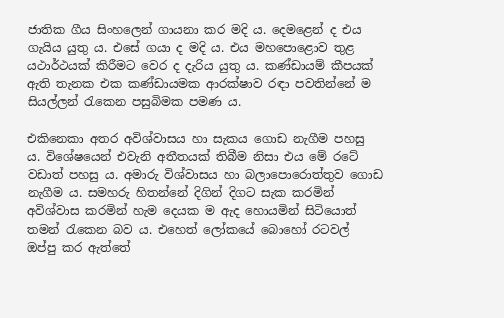ජාතික ගීය සිංහලෙන් ගායනා කර මදි ය. දෙමළෙන් ද එය ගැයිය යුතු ය. එසේ ගයා ද මදි ය. එය මහපොළොව තුළ යථාර්ථයක් කිරීමට වෙර ද දැරිය යුතු ය. කණ්ඩායම් කීපයක් ඇති තැනක එක කණ්ඩායමක ආරක්ෂාව රඳා පවතින්නේ ම සියල්ලන් රැකෙන පසුබිමක පමණ ය.

එකිනෙකා අතර අවිශ්වාසය හා සැකය ගොඩ නැගීම පහසු ය. විශේෂයෙන් එවැනි අතීතයක් තිබීම නිසා එය මේ රටේ වඩාත් පහසු ය. අමාරු විශ්වාසය හා බලාපොරොත්තුව ගොඩ නැගීම ය. සමහරු හිතන්නේ දිගින් දිගට සැක කරමින් අවිශ්වාස කරමින් හැම දෙයක ම ඇද හොයමින් සිටියොත් තමන් රැකෙන බව ය. එහෙත් ලෝකයේ බොහෝ රටවල් ඔප්පු කර ඇත්තේ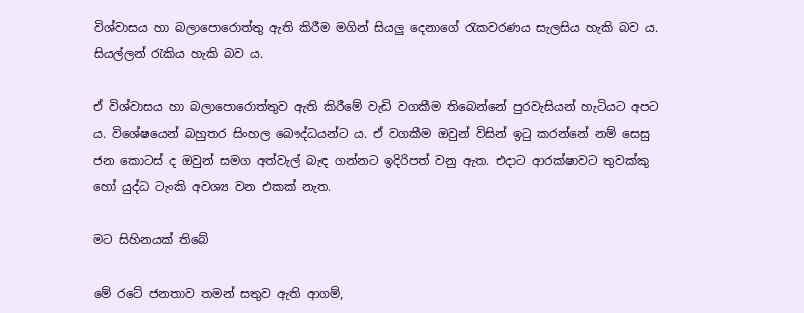විශ්වාසය හා බලාපොරොත්තු ඇති කිරීම මගින් සියලු දෙනාගේ රැකවරණය සැලසිය හැකි බව ය. සියල්ලන් රැකිය හැකි බව ය.

ඒ විශ්වාසය හා බලාපොරොත්තුව ඇති කිරීමේ වැඩි වගකීම තිබෙන්නේ පුරවැසියන් හැටියට අපට ය. විශේෂයෙන් බහුතර සිංහල බෞද්ධයන්ට ය. ඒ වගකීම ඔවුන් විසින් ඉටු කරන්නේ නම් සෙසු ජන කොටස් ද ඔවුන් සමග අත්වැල් බැඳ ගන්නට ඉදිරිපත් වනු ඇත. එදාට ආරක්ෂාවට තුවක්කු හෝ යුද්ධ ටැංකි අවශ්‍ය වන එකක් නැත.

මට සිහිනයක් තිබේ

මේ රටේ ජනතාව තමන් සතුව ඇති ආගම්,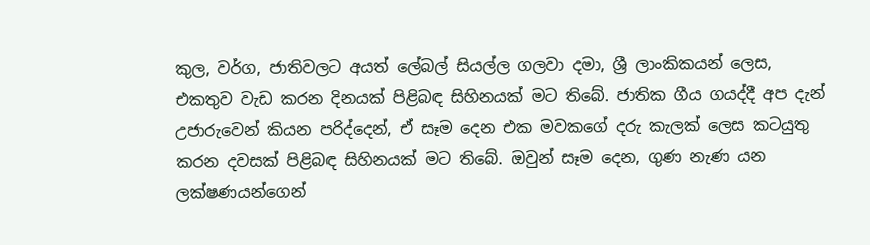කුල, වර්ග, ජාතිවලට අයත් ලේබල් සියල්ල ගලවා දමා, ශ්‍රී ලාංකිකයන් ලෙස, එකතුව වැඩ කරන දිනයක් පිළිබඳ සිහිනයක් මට තිබේ. ජාතික ගීය ගයද්දී අප දැන් උජාරුවෙන් කියන පරිද්දෙන්, ඒ සෑම දෙන එක මවකගේ දරු කැලක් ලෙස කටයුතු කරන දවසක් පිළිබඳ සිහිනයක් මට තිබේ. ඔවුන් සෑම දෙන, ගුණ නැණ යන ලක්ෂණයන්ගෙන්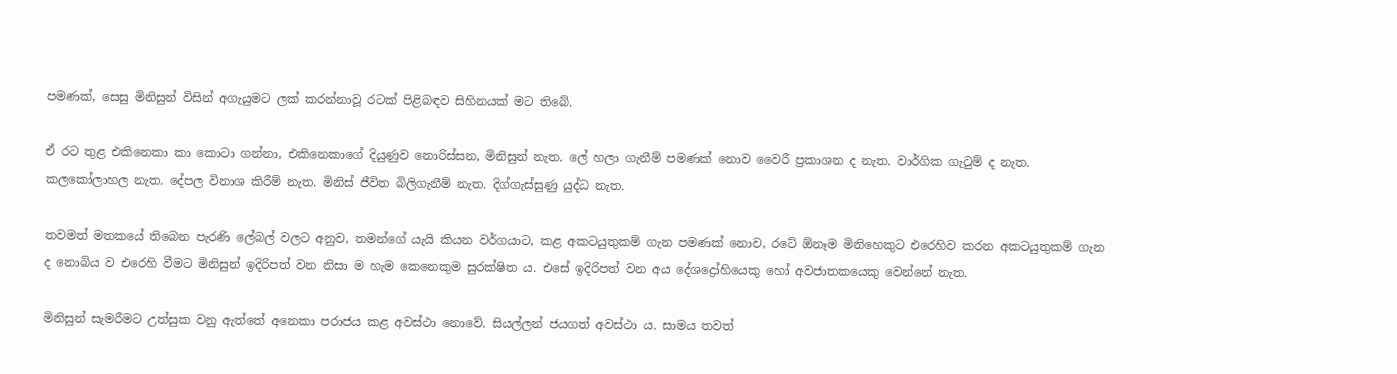පමණක්, සෙසු මිනිසුන් විසින් අගැයුමට ලක් කරන්නාවූ රටක් පිළිබඳව සිහිනයක් මට තිබේ.

ඒ රට තුළ එකිනෙකා කා කොටා ගන්නා, එකිනෙකාගේ දියුණුව නොරිස්සන, මිනිසුන් නැත. ලේ හලා ගැනීම් පමණක් නොව වෛරී ප්‍රකාශන ද නැත. වාර්ගික ගැටුම් ද නැත. කලකෝලාහල නැත. දේපල විනාශ කිරීම් නැත. මිනිස් ජීවිත බිලිගැනීම් නැත. දිග්ගැස්සුණු යුද්ධ නැත.

තවමත් මතකයේ තිබෙන පැරණි ලේබල් වලට අනුව, තමන්ගේ යැයි කියන වර්ගයාට, කළ අකටයුතුකම් ගැන පමණක් නොව, රටේ ඕනෑම මිනිහෙකුට එරෙහිව කරන අකටයුතුකම් ගැන ද නොබිය ව එරෙහි වීමට මිනිසුන් ඉදිරිපත් වන නිසා ම හැම කෙනෙකුම සුරක්ෂිත ය. එසේ ඉදිරිපත් වන අය දේශද්‍රෝහියෙකු හෝ අවජාතකයෙකු වෙන්නේ නැත.

මිනිසුන් සැමරීමට උත්සුක වනු ඇත්තේ අනෙකා පරාජය කළ අවස්ථා නොවේ. සියල්ලන් ජයගත් අවස්ථා ය. සාමය තවත්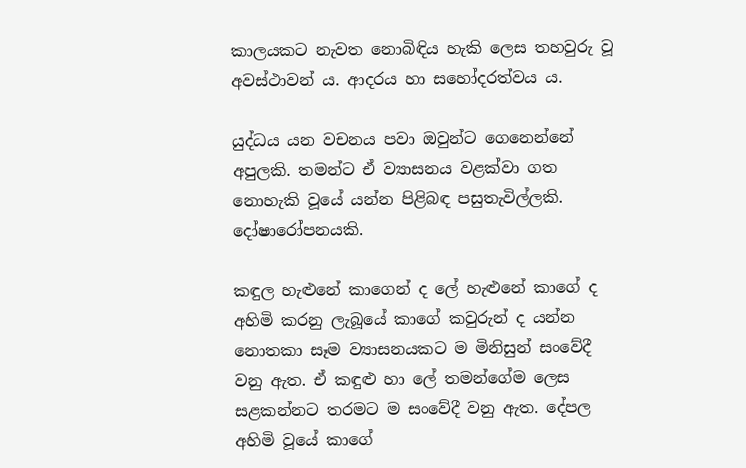කාලයකට නැවත නොබිඳිය හැකි ලෙස තහවුරු වූ අවස්ථාවන් ය. ආදරය හා සහෝදරත්වය ය.

යුද්ධය යන වචනය පවා ඔවුන්ට ගෙනෙන්නේ අපුලකි. තමන්ට ඒ ව්‍යාසනය වළක්වා ගත නොහැකි වූයේ යන්න පිළිබඳ පසුතැවිල්ලකි. දෝෂාරෝපනයකි.

කඳුල හැළුනේ කාගෙන් ද ලේ හැළුනේ කා‌ගේ ද අහිමි කරනු ලැබූයේ කාගේ කවුරුන් ද යන්න නොතකා සෑම ව්‍යාසනයකට ම මිනිසුන් සංවේදී  වනු ඇත. ඒ කඳුළු හා ලේ තමන්ගේම ලෙස සළකන්නට තරමට ම සංවේදී වනු ඇත. දේපල අහිමි වූයේ කාගේ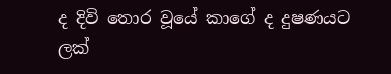ද දිවි තොර වූයේ කාගේ ද දුෂණයට ලක්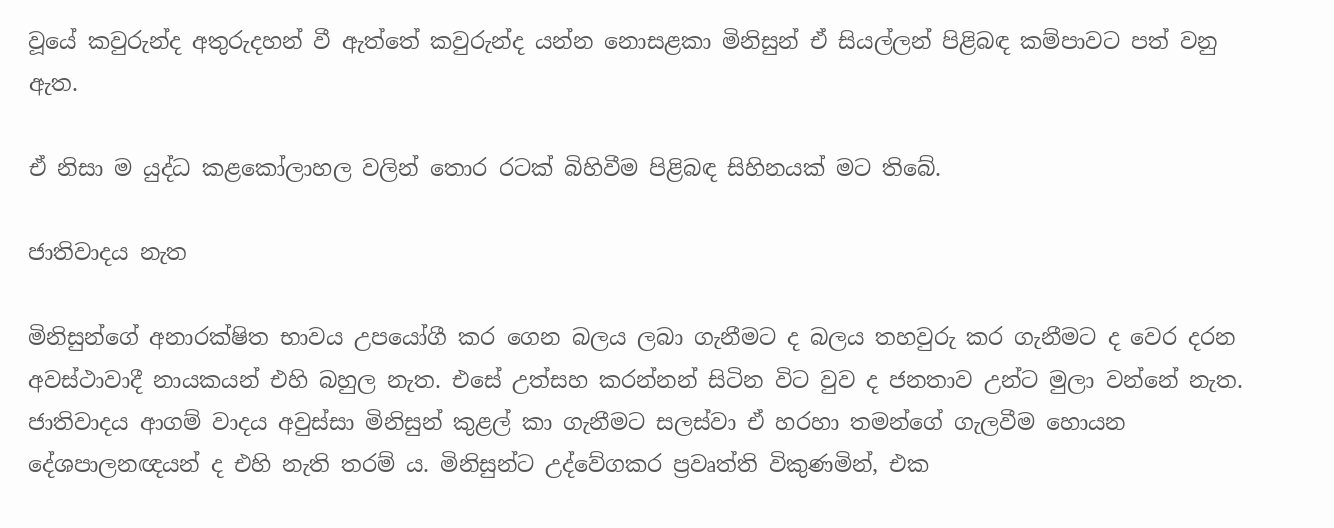වූයේ කවුරුන්ද අතුරුදහන් වී ඇත්තේ කවුරුන්ද යන්න නොසළකා මිනිසුන් ඒ සියල්ලන් පිළිබඳ කම්පාවට පත් වනු ඇත.

ඒ නිසා ම යුද්ධ කළකෝලාහල වලින් තොර රටක් බිහිවීම පිළිබඳ සිහිනයක් මට තිබේ.

ජාතිවාදය නැත

මිනිසුන්ගේ අනාරක්ෂිත භාවය උපයෝගී කර ගෙන බලය ලබා ගැනීමට ද බලය තහවුරු කර ගැනීමට ද වෙර දරන අවස්ථාවාදී නායකයන් එහි බහුල නැත. එසේ උත්සහ කරන්නන් සිටින විට වුව ද ජනතාව උන්ට මුලා වන්නේ නැත. ජාතිවාදය ආගම් වාදය අවුස්සා මිනිසුන් කුළල් කා ගැනීමට සලස්වා ඒ හරහා තමන්ගේ ගැලවීම හොයන දේශපාලනඥයන් ද එහි නැති තරම් ය. මිනිසුන්ට උද්වේගකර ප්‍රවෘත්ති විකුණමින්, එක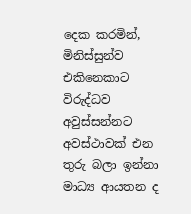දෙක කරමින්, මිනිස්සුන්ව එකිනෙකාට විරුද්ධව අවුස්සන්නට අවස්ථාවක් එන තුරු බලා ඉන්නා මාධ්‍ය ආයතන ද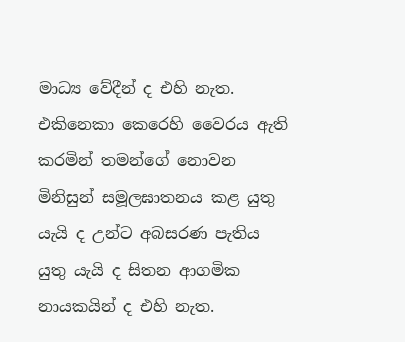මාධ්‍ය වේදීන් ද එහි නැත. එකිනෙකා කෙරෙහි වෛරය ඇති කරමින් තමන්ගේ නොවන මිනිසුන් සමූලඝාතනය කළ යුතු යැයි ද උන්ට අබසරණ පැතිය  යුතු යැයි ද සිතන ආගමික නායකයින් ද එහි නැත.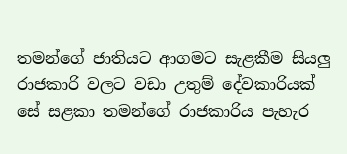තමන්ගේ ජාතියට ආගමට සැළකීම සියලු රාජකාරි වලට වඩා උතුම් දේවකාරියක් සේ සළකා තමන්ගේ රාජකාරිය පැහැර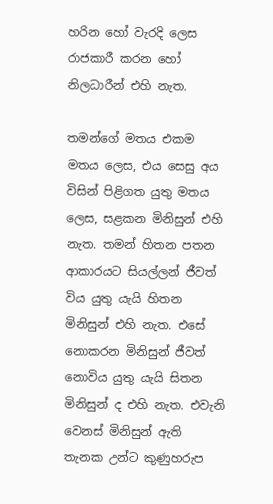හරින හෝ වැරදි ලෙස රාජකාරී කරන ‌හෝ නිලධාරීන් එහි නැත.

තමන්ගේ මතය එකම මතය ලෙස, එය සෙසු අය විසින් පිළිගත යුතු මතය ලෙස, සළකන මිනිසුන් එහි නැත. තමන් හිතන පතන ආකාරයට සියල්ලන් ජීවත් විය යුතු යැයි හිතන මිනිසුන් එහි නැත. එසේ නොකරන මිනිසුන් ජීවත් නොවිය යුතු යැයි සිතන මිනිසුන් ද එහි නැත. එවැනි වෙනස් මිනිසුන් ඇති තැනක උන්ට කුණුහරුප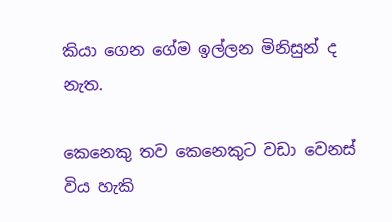කියා ගෙන ගේම ඉල්ලන මිනිසුන් ද නැත.

කෙනෙකු තව කෙනෙකුට වඩා වෙනස් විය හැකි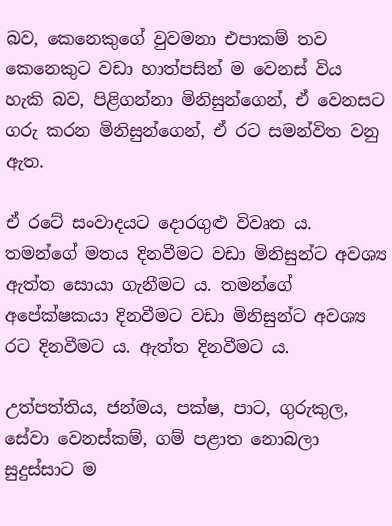බව, කෙනෙකුගේ වුවමනා එපාකම් තව කෙනෙකුට වඩා හාත්පසින් ම වෙනස් විය හැකි බව, පිළිගන්නා මිනිසුන්ගෙන්, ඒ වෙනසට ගරු කරන මිනිසුන්ගෙන්, ඒ රට සමන්විත වනු ඇත.

ඒ රටේ සංවාදයට දොරගුළු විවෘත ය. තමන්ගේ මතය දිනවීමට වඩා මිනිසුන්ට අවශ්‍ය ඇත්ත සොයා ගැනීමට ය. තමන්ගේ අපේක්ෂකයා දිනවීමට වඩා මිනිසුන්ට අවශ්‍ය රට දිනවීමට ය. ඇත්ත දිනවීමට ය.

උත්පත්තිය, ජන්මය, පක්ෂ, පාට, ගුරුකුල, සේවා වෙනස්කම්, ගම් පළාත නොබලා සුදුස්සාට ම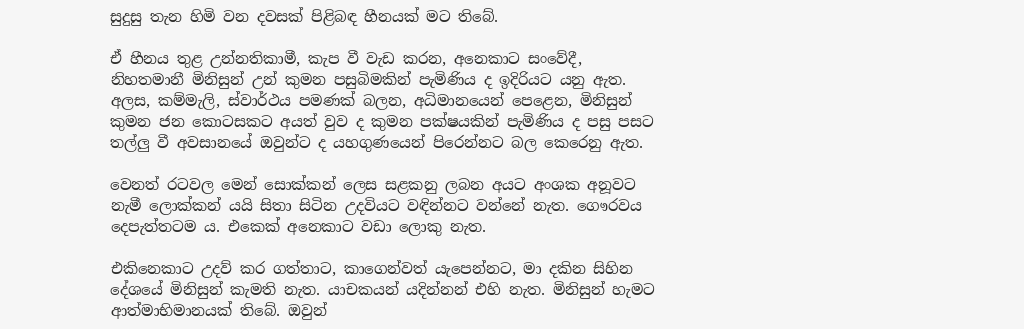සුදුසු තැන හිමි වන දවසක් පිළිබඳ හීනයක් මට තිබේ.

ඒ හීනය තුළ උන්නතිකාමී, කැප වී වැඩ කරන, අනෙකාට සංවේදී, නිහතමානී මිනිසුන් උන් කුමන පසුබිමකින් පැමිණිය ද ඉදිරියට යනු ඇත. අලස, කම්මැලි, ස්වාර්ථය පමණක් බලන, අධිමානයෙන් පෙළෙන, මිනිසුන් කුමන ජන කොටසකට අයත් වුව ද කුමන පක්ෂයකින් පැමිණිය ද පසු පසට තල්ලු වී අවසානයේ ඔවුන්ට ද යහගුණයෙන් පිරෙන්නට බල කෙරෙනු ඇත.

වෙනත් රටවල මෙන් සොක්කන් ලෙස සළකනු ලබන අයට අංශක අනූවට නැමී ලොක්කන් යයි සිතා සිටින උදවියට වඳින්නට වන්නේ නැත. ගෞරවය දෙපැත්තටම ය. එකෙක් අනෙකාට වඩා ලොකු නැත.

එකිනෙකාට උදව් කර ගත්තාට, කාගෙන්වත් යැපෙන්නට, මා දකින සිහින දේශයේ මිනිසුන් කැමති නැත. යාචකයන් යදින්නන් එහි නැත. මිනිසුන් හැමට ආත්මාභිමානයක් තිබේ. ඔවුන්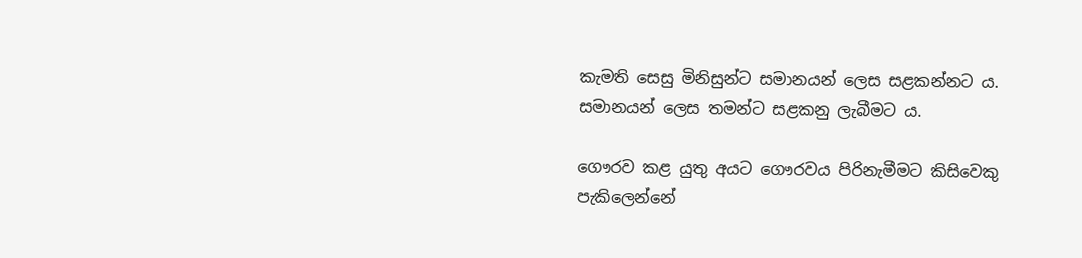කැමති සෙසු මිනිසුන්ට සමානයන් ලෙස සළකන්නට ය. සමානයන් ලෙස තමන්ට සළකනු ලැබීමට ය.

ගෞරව කළ යුතු අයට ගෞරවය පිරිනැමීමට කිසිවෙකු පැකිලෙන්නේ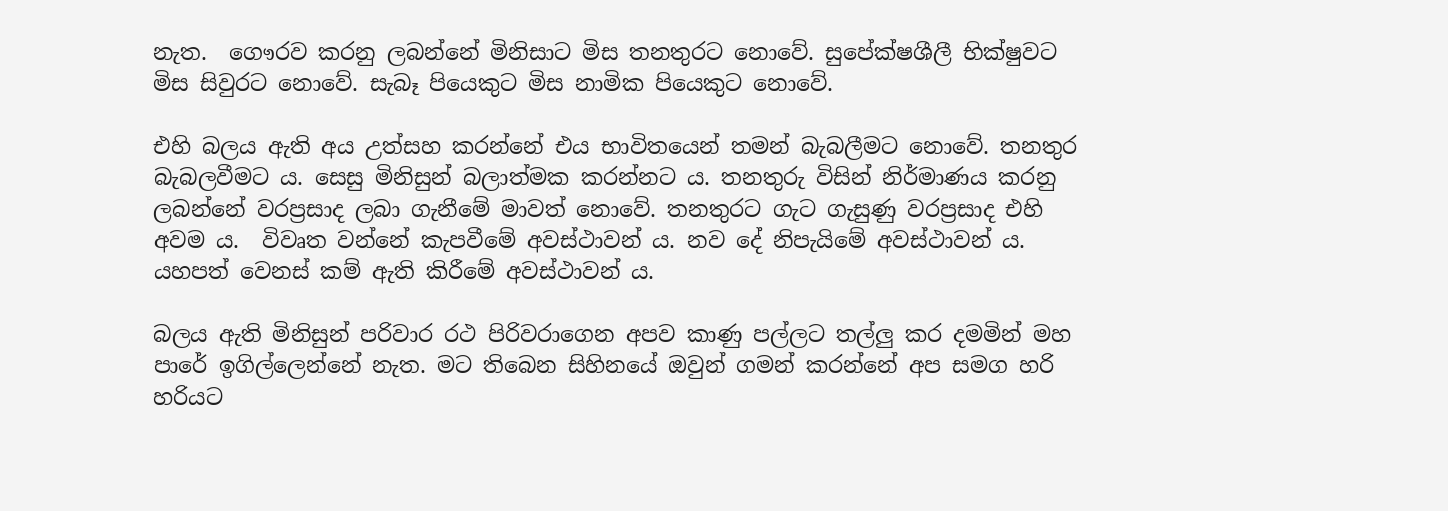නැත.  ගෞරව කරනු ලබන්නේ මිනිසාට මිස තනතුරට නොවේ. සුපේක්ෂශීලී භික්ෂුවට මිස සිවුරට නොවේ. සැබෑ පියෙකුට මිස නාමික පියෙකුට නොවේ.

එහි බලය ඇති අය උත්සහ කරන්නේ එය භාවිතයෙන් තමන් බැබලීමට නොවේ. තනතුර බැබලවීමට ය. සෙසු මිනිසුන් බලාත්මක කරන්නට ය. තනතුරු විසින් නිර්මාණය කරනු ලබන්නේ වරප්‍රසාද ලබා ගැනීමේ මාවත් නොවේ. තනතුරට ගැට ගැසුණු වරප්‍රසාද එහි අවම ය.  විවෘත වන්නේ කැපවීමේ අවස්ථාවන් ය. නව දේ නිපැයිමේ අවස්ථාවන් ය. යහපත් වෙනස් කම් ඇති කිරීමේ අවස්ථාවන් ය.

බලය ඇති මිනිසුන් පරිවාර රථ පිරිවරාගෙන අපව කාණු පල්ලට තල්ලු කර දමමින් මහ පාරේ ඉගිල්ලෙන්නේ නැත. මට තිබෙන සිහිනයේ ඔවුන් ගමන් කරන්නේ අප සමග හරි හරියට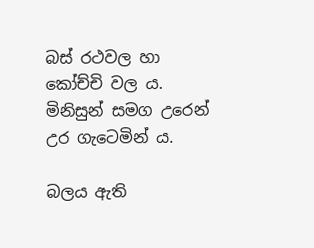බස් රථවල හා කෝච්චි වල ය. මිනිසුන් සමග උරෙන් උර ගැටෙමින් ය.

බලය ඇති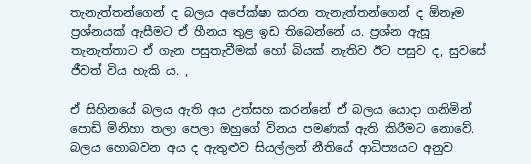තැනැත්තන්ගෙන් ද බලය අපේක්ෂා කරන තැනැත්තන්ගෙන් ද ඕනෑම ප්‍රශ්නයක් ඇසීමට ඒ හීනය තුළ ඉඩ තිබෙන්නේ ය. ප්‍රශ්න ඇසූ තැනැත්තාට ඒ ගැන පසුතැවීමක් හෝ බියක් නැතිව ඊට පසුව ද, සුවසේ ජීවත් විය හැකි ය. ,

ඒ සිහිනයේ බලය ඇති අය උත්සහ කරන්නේ ඒ බලය යොදා ගනිමින් පොඩි මිනිහා තලා පෙලා ඔහුගේ විනය පමණක් ඇති කිරීමට නොවේ. බලය හොබවන අය ද ඇතුළුව සියල්ලන් නීතියේ ආධිප්‍යයට අනුව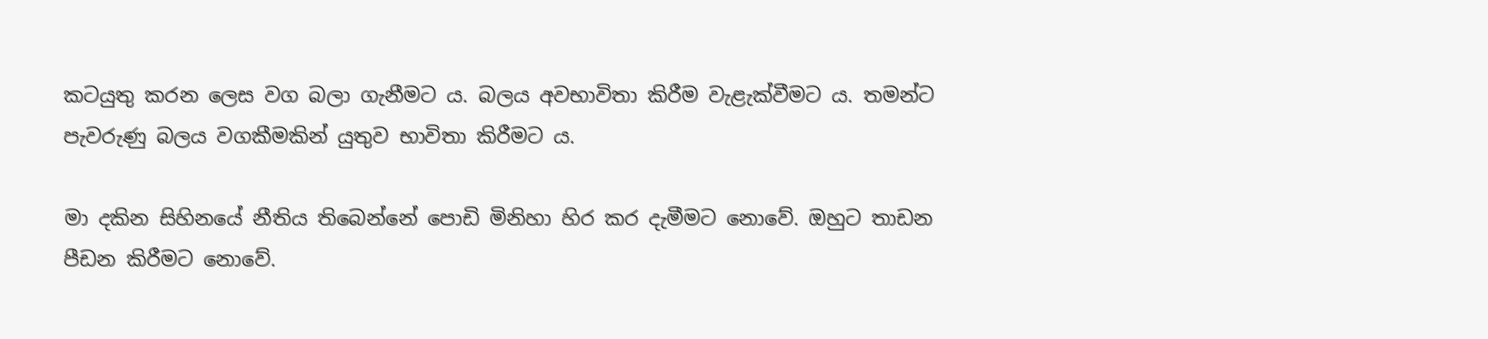කටයුතු කරන ලෙස වග බලා ගැනීමට ය. බලය අවභාවිතා කිරීම වැළැක්වීමට ය. තමන්ට පැවරුණු බලය වගකීමකින් යුතුව භාවිතා කිරීමට ය.

මා දකින සිහිනයේ නීතිය තිබෙන්නේ පොඩි මිනිහා හිර කර දැමීමට නොවේ. ඔහුට තාඩන පීඩන කිරීමට නොවේ.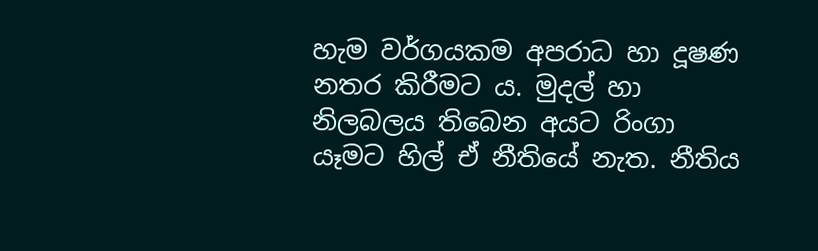හැම වර්ගයකම අපරාධ හා දූෂණ නතර කිරීමට ය. මුදල් හා නිලබලය තිබෙන අයට රිංගා යෑමට හිල් ඒ නීතියේ නැත. නීතිය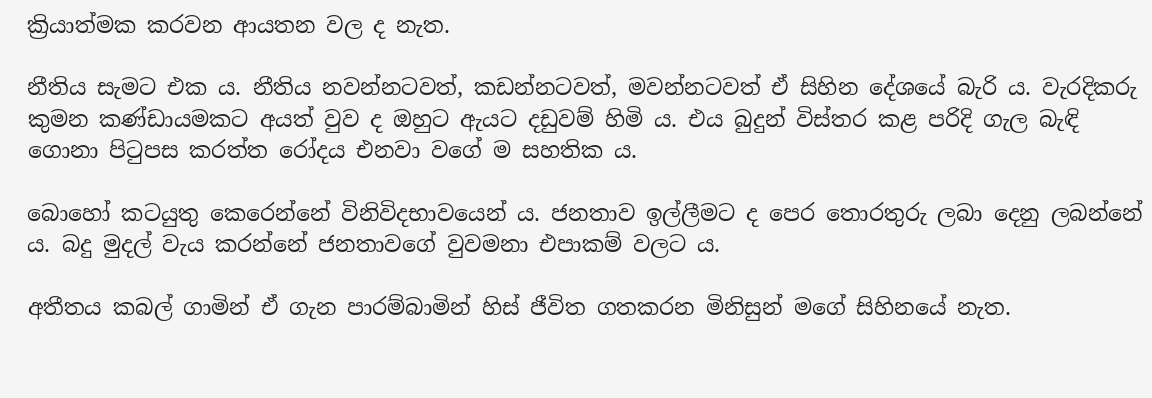ක්‍රියාත්මක කරවන ආයතන වල ද නැත.

නීතිය සැමට එක ය. නීතිය නවන්නටවත්, කඩන්නටවත්, මවන්නටවත් ඒ සිහින දේශයේ බැරි ය. වැරදිකරු කුමන කණ්ඩායමකට අයත් වුව ද ඔහුට ඇයට දඩුවම් හිමි ය. එය බුදුන් විස්තර කළ පරිදි ගැල බැඳි ගොනා පිටුපස කරත්ත රෝදය එනවා වගේ ම සහතික ය.

බොහෝ කටයුතු කෙරෙන්නේ විනිවිදභාවයෙන් ය. ජනතාව ඉල්ලීමට ද පෙර තොරතුරු ලබා දෙනු ලබන්නේ ය. බදු මුදල් වැය කරන්නේ ජනතාවගේ වුවමනා එපාකම් වලට ය.

අතීතය කබල් ගාමින් ඒ ගැන පාරම්බාමින් හිස් ජීවිත ගතකරන මිනිසුන් මගේ සිහිනයේ නැත.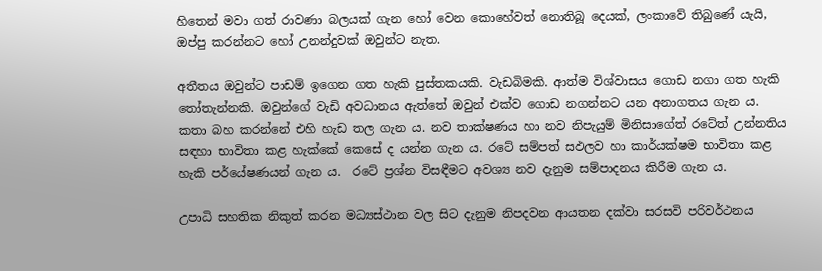හිතෙන් මවා ගත් රාවණා බලයක් ගැන හෝ වෙන කොහේවත් නොතිබූ දෙයක්, ලංකාවේ තිබුණේ යැයි, ඔප්පු කරන්නට හෝ උනන්දුවක් ඔවුන්ට නැත.

අතීතය ඔවුන්ට පාඩම් ඉගෙන ගත හැකි පුස්තකයකි. වැඩබිමකි. ආත්ම විශ්වාසය ගොඩ නගා ගත හැකි තෝතැන්නකි. ඔවුන්ගේ වැඩි අවධානය ඇත්තේ ඔවුන් එක්ව ගොඩ නගන්නට යන අනාගතය ගැන ය. කතා බහ කරන්නේ එහි හැඩ තල ගැන ය. නව තාක්ෂණය හා නව නිපැයුම් මිනිසාගේත් රටේත් උන්නතිය සඳහා භාවිතා කළ හැක්කේ කෙසේ ද යන්න ගැන ය. රටේ සම්පත් සඵලව හා කාර්යක්ෂම භාවිතා කළ හැකි පර්යේෂණයන් ගැන ය.  රටේ ප්‍රශ්න විසඳීමට අවශ්‍ය නව දැනුම සම්පාදනය කිරීම ගැන ය.

උපාධි සහතික නිකුත් කරන මධ්‍යස්ථාන වල සිට දැනුම නිපදවන ආයතන දක්වා සරසවි පරිවර්ථනය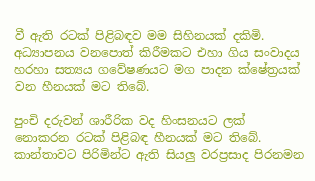වී ඇති රටක් පිළිබඳව මම සිහිනයක් දකිමි. අධ්‍යාපනය වනපොත් කිරීමකට එහා ගිය සංවාදය හරහා සත්‍යය ගවේෂණයට මග පාදන ක්ෂේත්‍රයක් වන හීනයක් මට තිබේ.

පුංචි දරුවන් ශාරීරික වද හිංසනයට ලක් නොකරන රටක් පිළිබඳ හීනයක් මට තිබේ. කාන්තාවට පිරිමින්ට ඇති සියලු වරප්‍රසාද පිරනමන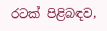රටක් පිළිබඳව,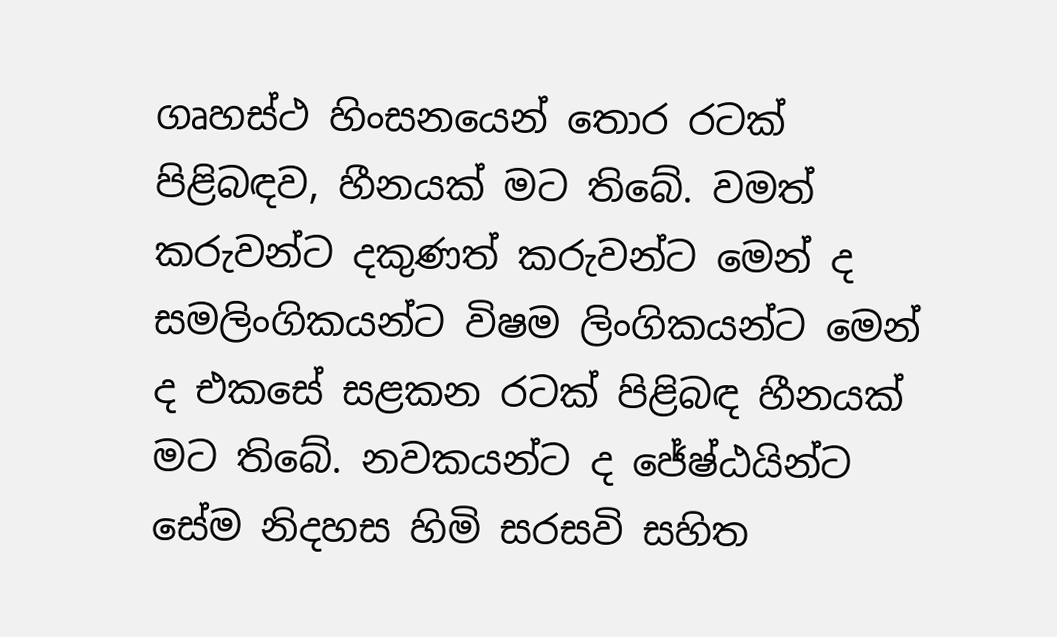ගෘහස්ථ හිංසනයෙන් තොර රටක් පිළිබඳව, හීනයක් මට තිබේ. වමත් කරුවන්ට දකුණත් කරුවන්ට මෙන් ද සමලිංගිකයන්ට විෂම ලිංගිකයන්ට මෙන් ද එකසේ සළකන රටක් පිළිබඳ හීනයක් මට තිබේ. නවකයන්ට ද ජේෂ්ඨයින්ට සේම නිදහස හිමි සරසවි සහිත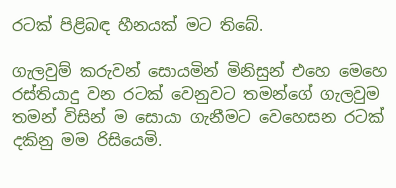රටක් පිළිබඳ හීනයක් මට තිබේ.

ගැලවුම් කරුවන් සොයමින් මිනිසුන් එහෙ මෙහෙ රස්තියාදු වන රටක් වෙනුවට තමන්ගේ ගැලවුම තමන් විසින් ම සොයා ගැනීමට වෙහෙසන රටක් දකිනු මම රිසියෙමි.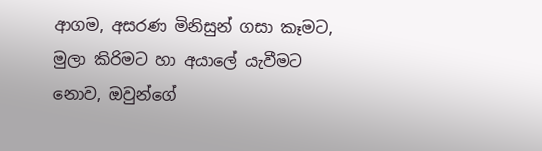ආගම, අසරණ මිනිසුන් ගසා කෑමට, මුලා කිරිමට හා අයාලේ යැවීමට නොව, ඔවුන්ගේ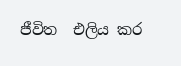ජීවිත  එලිය කර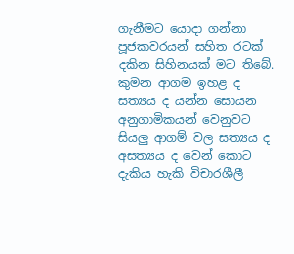ගැනීමට යොදා ගන්නා පූජකවරයන් සහිත රටක් දකින සිහිනයක් මට තිබේ. කුමන ආගම ඉහළ ද සත්‍යය ද යන්න සොයන අනුගාමිකයන් වෙනුවට සියලු ආගම් වල සත්‍යය ද අසත්‍යය ද වෙන් කොට දැකිය හැකි විචාරශීලී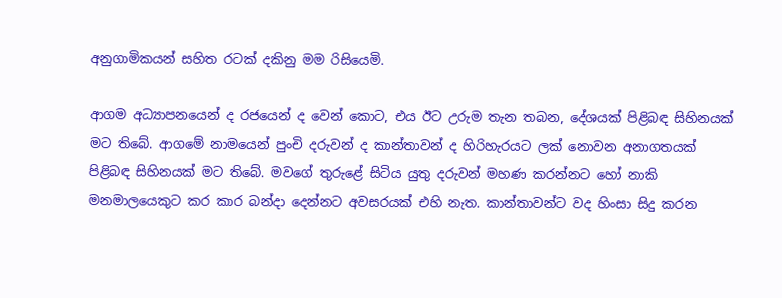අනුගාමිකයන් සහිත රටක් දකිනු මම රිසියෙමි.

ආගම අධ්‍යාපනයෙන් ද රජයෙන් ද වෙන් කොට, එය ඊට උරුම තැන තබන, දේශයක් පිළිබඳ සිහිනයක් මට තිබේ. ආගමේ නාමයෙන් පුංචි දරුවන් ද කාන්තාවන් ද හිරිහැරයට ලක් නොවන අනාගතයක් පිළිබඳ සිහිනයක් මට තිබේ. මවගේ තුරුළේ සිටිය යුතු දරුවන් මහණ කරන්නට හෝ නාකි මනමාලයෙකුට කර කාර බන්දා දෙන්නට අවසරයක් එහි නැත. කාන්තාවන්ට වද හිංසා සිදු කරන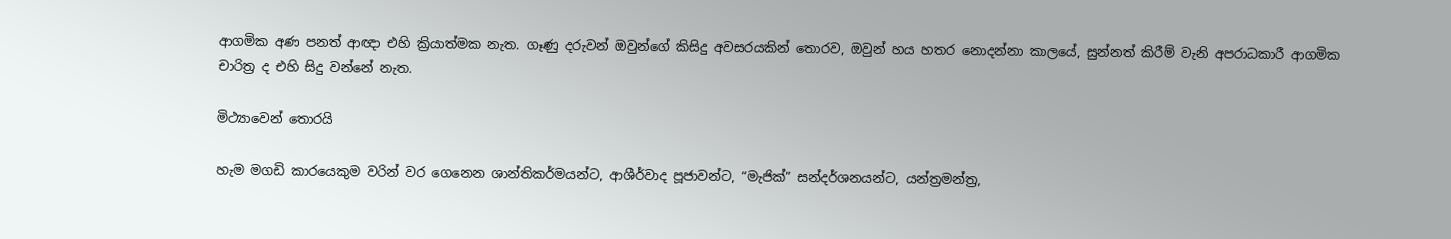ආගමික අණ පනත් ආඥා එහි ක්‍රියාත්මක නැත. ගෑණු දරුවන් ඔවුන්ගේ කිසිදු අවසරයකින් තොරව, ඔවුන් හය හතර නොදන්නා කාලයේ, සුන්නත් කිරීම් වැනි අපරාධකාරී ආගමික චාරිත්‍ර ද එහි සිදු වන්නේ නැත.

මිථ්‍යාවෙන් තොරයි

හැම මගඩි කාරයෙකුම වරින් වර ගෙනෙන ශාන්තිකර්මයන්ට, ආශීර්වාද පූජාවන්ට, “මැජික්” සන්දර්ශනයන්ට, යන්ත්‍රමන්ත්‍ර,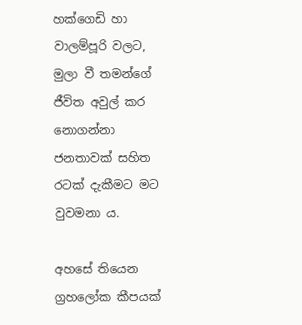හක්ගෙඩි හා වාලම්පූරි වලට, මුලා වී තමන්ගේ ජීවිත අවුල් කර නොගන්නා ජනතාවක් සහිත රටක් දැකීමට මට වුවමනා ය.

අහසේ තියෙන ග්‍රහලෝක කීපයක්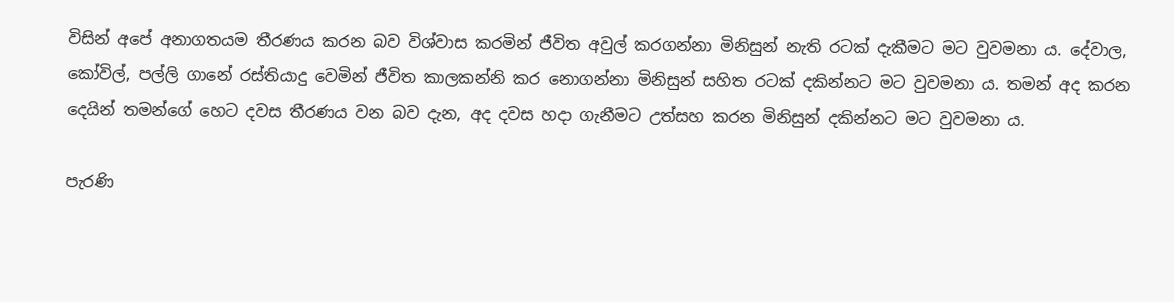විසින් අපේ අනාගතයම තීරණය කරන බව විශ්වාස කරමින් ජීවිත අවුල් කරගන්නා මිනිසුන් නැති රටක් දැකීමට මට වුවමනා ය. දේවාල, කෝවිල්, පල්ලි ගානේ රස්තියාදු වෙමින් ජීවිත කාලකන්නි කර නොගන්නා මිනිසුන් සහිත රටක් දකින්නට මට වුවමනා ය. තමන් අද කරන දෙයින් තමන්ගේ හෙට දවස තීරණය වන බව දැන, අද දවස හදා ගැනීමට උත්සහ කරන මිනිසුන් දකින්නට මට වුවමනා ය.

පැරණි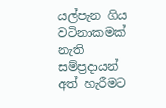යල්පැන ගිය වටිනාකමක් නැති සම්ප්‍රදායන් අත් හැරීමට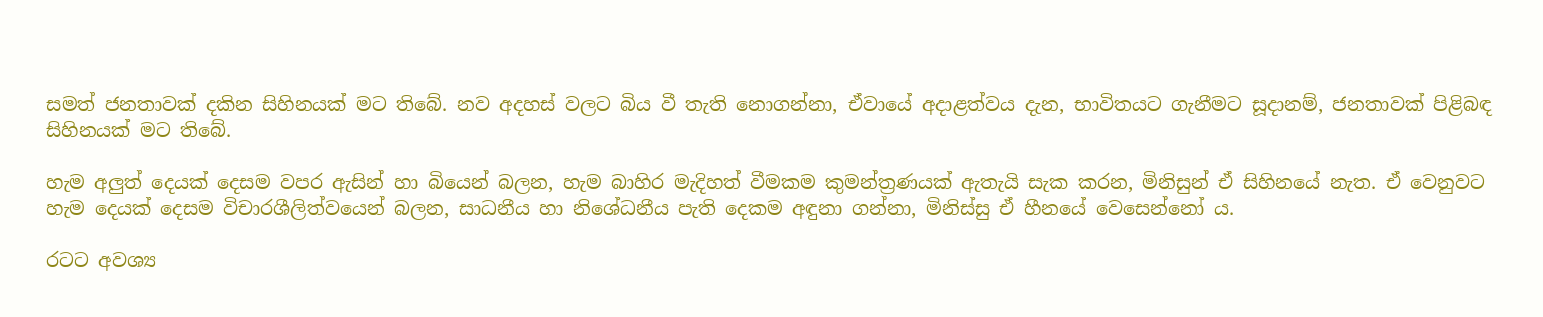සමත් ජනතාවක් දකින සිහිනයක් මට තිබේ. නව අදහස් වලට බිය වී තැති නොගන්නා, ඒවායේ අදාළත්වය දැන, භාවිතයට ගැනීමට සූදානම්, ජනතාවක් පිළිබඳ සිහිනයක් මට තිබේ.

හැම අලුත් දෙයක් දෙසම වපර ඇසින් හා බියෙන් බලන, හැම බාහිර මැදිහත් වීමකම කුමන්ත්‍රණයක් ඇතැයි සැක කරන, මිනිසුන් ඒ සිහිනයේ නැත. ඒ වෙනුවට හැම දෙයක් දෙසම විචාරශීලිත්වයෙන් බලන, සාධනීය හා නිශේධනීය පැති දෙකම අඳුනා ගන්නා, මිනිස්සු ඒ හීනයේ වෙසෙන්නෝ ය.

රටට අවශ්‍ය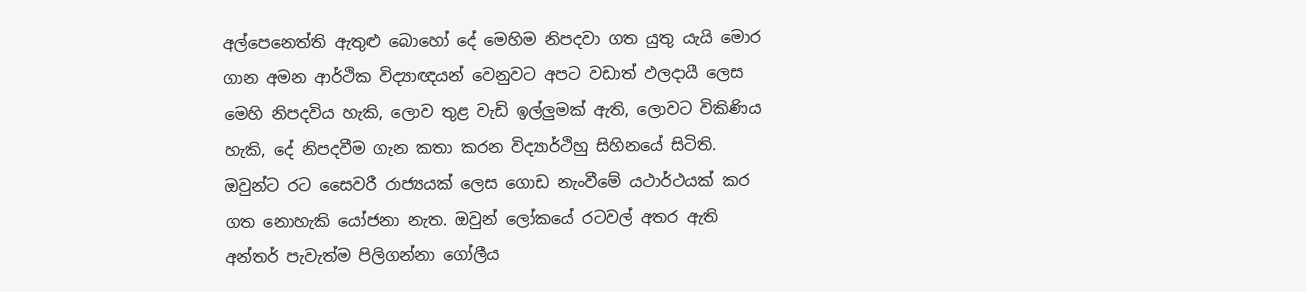අල්පෙනෙත්ති ඇතුළු බොහෝ දේ මෙහිම නිපදවා ගත යුතු යැයි මොර ගාන අමන ආර්ථික විද්‍යාඥයන් වෙනුවට අපට වඩාත් ඵලදායී ලෙස මෙහි නිපදවිය හැකි, ලොව තුළ වැඩි ඉල්ලුමක් ඇති, ලොවට විකිණිය හැකි, දේ නිපදවීම ගැන කතා කරන විද්‍යාර්ථිහු සිහිනයේ සිටිති. ඔවුන්ට රට සෛවරී රාජ්‍යයක් ලෙස ගොඩ නැංවීමේ යථාර්ථයක් කර ගත නොහැකි යෝජනා නැත. ඔවුන් ලෝකයේ රටවල් අතර ඇති අන්තර් පැවැත්ම පිලිගන්නා ගෝලීය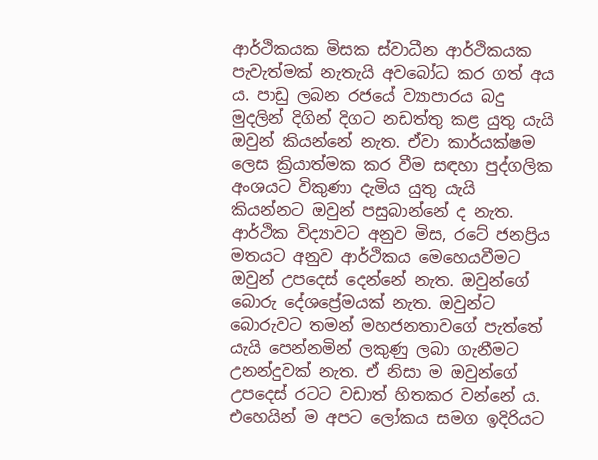ආර්ථිකයක මිසක ස්වාධීන ආර්ථිකයක පැවැත්මක් නැතැයි අවබෝධ කර ගත් අය ය. පාඩු ලබන රජයේ ව්‍යාපාරය බදු මුදලින් දිගින් දිගට නඩත්තු කළ යුතු යැයි ඔවුන් කියන්නේ නැත. ඒවා කාර්යක්ෂම ලෙස ක්‍රියාත්මක කර වීම සඳහා පුද්ගලික අංශයට විකුණා දැමිය යුතු යැයි කියන්නට ඔවුන් පසුබාන්නේ ද නැත. ආර්ථික විද්‍යාවට අනුව මිස, රටේ ජනප්‍රිය මතයට අනුව ආර්ථිකය මෙහෙයවීමට ඔවුන් උපදෙස් දෙන්නේ නැත. ඔවුන්ගේ බොරු දේශප්‍රේමයක් නැත. ඔවුන්ට බොරුවට තමන් මහජනතාවගේ පැත්තේ යැයි පෙන්නමින් ලකුණු ලබා ගැනීමට උනන්දුවක් නැත. ඒ නිසා ම ඔවුන්ගේ උපදෙස් රටට වඩාත් හිතකර වන්නේ ය. එහෙයින් ම අපට ලෝකය සමග ඉදිරියට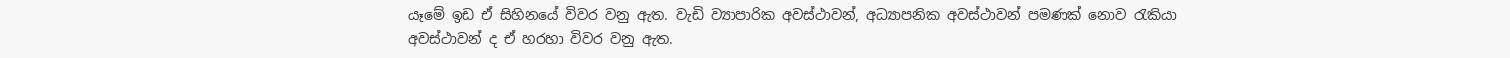යෑමේ ඉඩ ඒ සිහිනයේ විවර වනු ඇත. වැඩි ව්‍යාපාරික අවස්ථාවන්, අධ්‍යාපනික අවස්ථාවන් පමණක් නොව රැකියා අවස්ථාවන් ද ඒ හරහා විවර වනු ඇත.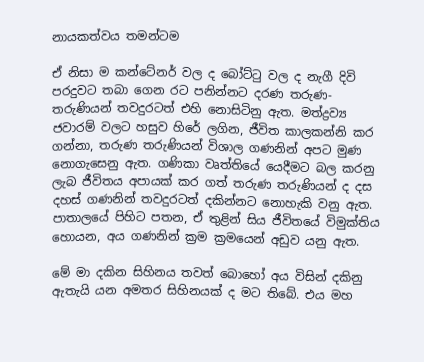නායකත්වය තමන්ටම

ඒ නිසා ම කන්ටේනර් වල ද බෝට්ටු වල ද නැගී දිවි පරදුවට තබා ගෙන රට පනින්නට දරණ තරුණ-තරුණියන් තවදුරටත් එහි නොසිටිනු ඇත. මත්ද්‍රව්‍ය ජවාරම් වලට හසුව හිරේ ලගින, ජීවිත කාලකන්නි කර ගන්නා, තරුණ තරුණියන් විශාල ගණනින් අපට මුණ නොගැසෙනු ඇත. ගණිකා වෘත්තියේ යෙදීමට බල කරනු ලැබ ජීවිතය අපායක් කර ගත් තරුණ තරුණියන් ද දස දහස් ගණනින් තවදුරටත් දකින්නට නොහැකි වනු ඇත. පාතාලයේ පිහිට පතන, ඒ තුළින් සිය ජීවිතයේ විමුක්තිය හොයන, අය ගණනින් ක්‍රම ක්‍රමයෙන් අඩුව යනු ඇත.

මේ මා දකින සිහිනය තවත් බොහෝ අය විසින් දකිනු ඇතැයි යන අමතර සිහිනයක් ද මට තිබේ. එය මහ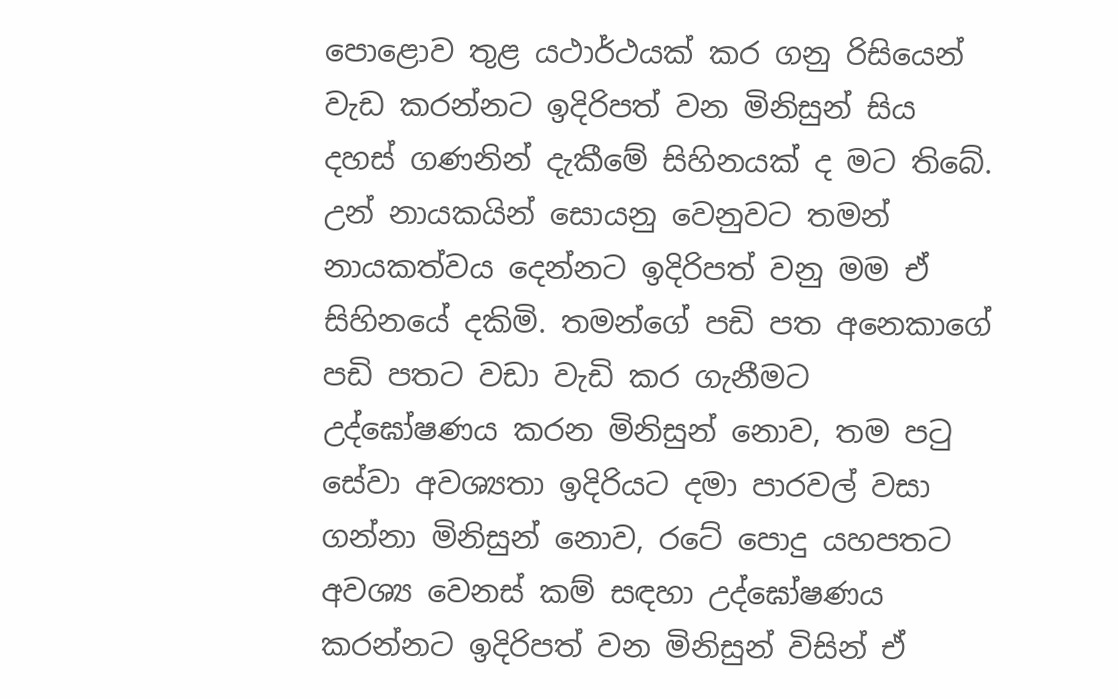පොළොව තුළ යථාර්ථයක් කර ගනු රිසියෙන් වැඩ කරන්නට ඉදිරිපත් වන මිනිසුන් සිය දහස් ගණනින් දැකීමේ සිහිනයක් ද මට තිබේ. උන් නායකයින් සොයනු වෙනුවට තමන් නායකත්වය දෙන්නට ඉදිරිපත් වනු මම ඒ සිහිනයේ දකිමි. තමන්ගේ පඩි පත අනෙකාගේ පඩි පතට වඩා වැඩි කර ගැනීමට උද්ඝෝෂණය කරන මිනිසුන් නොව, තම පටු සේවා අවශ්‍යතා ඉදිරියට දමා පාරවල් වසා ගන්නා මිනිසුන් නොව, රටේ පොදු යහපතට අවශ්‍ය වෙනස් කම් සඳහා උද්ඝෝෂණය කරන්නට ඉදිරිපත් වන මිනිසුන් විසින් ඒ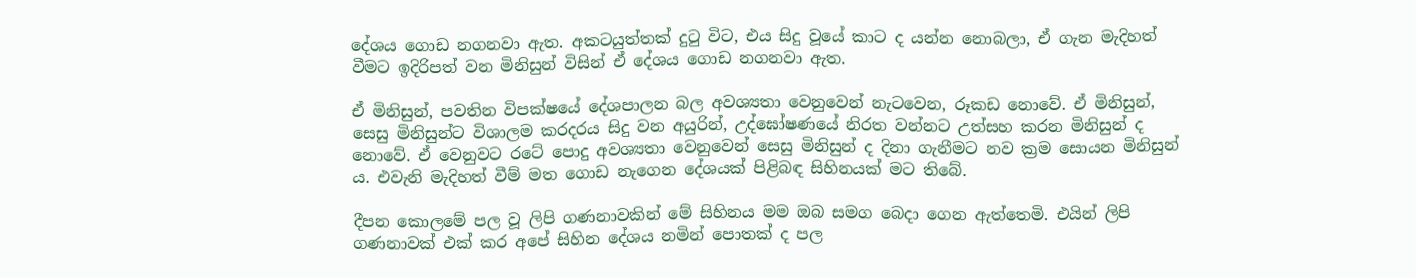දේශය ගොඩ නගනවා ඇත. අකටයුත්තක් දුටු විට, එය සිදු වූයේ කාට ද යන්න නොබලා, ඒ ගැන මැදිහත් වීමට ඉදිරිපත් වන මිනිසුන් විසින් ඒ දේශය ගොඩ නගනවා ඇත.

ඒ මිනිසුන්, පවතින විපක්ෂයේ දේශපාලන බල අවශ්‍යතා වෙනුවෙන් නැටවෙන, රූකඩ නොවේ. ඒ මිනිසුන්, සෙසු මිනිසුන්ට විශාලම කරදරය සිදු වන අයුරින්, උද්ඝෝෂණයේ නිරත වන්නට උත්සහ කරන මිනිසුන් ද නොවේ. ඒ වෙනුවට රටේ පොදු අවශ්‍යතා වෙනුවෙන් සෙසු මිනිසුන් ද දිනා ගැනීමට නව ක්‍රම සොයන මිනිසුන් ය. එවැනි මැදිහත් වීම් මත ගොඩ නැගෙන දේශයක් පිළිබඳ සිහිනයක් මට තිබේ.

දීපන කොලමේ පල වූ ලිපි ගණනාවකින් මේ සිහිනය මම ඔබ සමග බෙදා ගෙන ඇත්තෙමි. එයින් ලිපි ගණනාවක් එක් කර අපේ සිහින දේශය නමින් පොතක් ද පල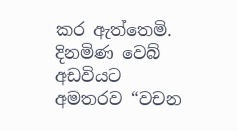කර ඇත්තෙමි. දිනමිණ වෙබ් අඩවියට අමතරව “වචන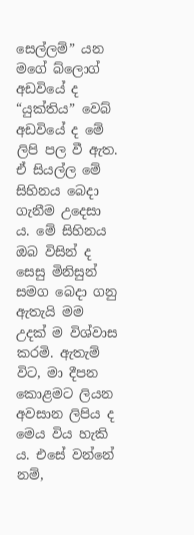සෙල්ලම්” යන මගේ බ්ලොග් අඩවියේ ද “යුක්තිය” වෙබ් අඩවියේ ද මේ ලිපි පල වී ඇත. ඒ සියල්ල මේ සිහිනය බෙදා ගැනීම උදෙසා ය. මේ සිහිනය ඔබ විසින් ද සෙසු මිනිසුන් සමග බෙදා ගනු ඇතැයි මම උදක් ම විශ්වාස කරමි. ඇතැම් විට, මා දීපන කොළමට ලියන අවසාන ලිපිය ද මෙය විය හැකි ය. එසේ වන්නේ නම්,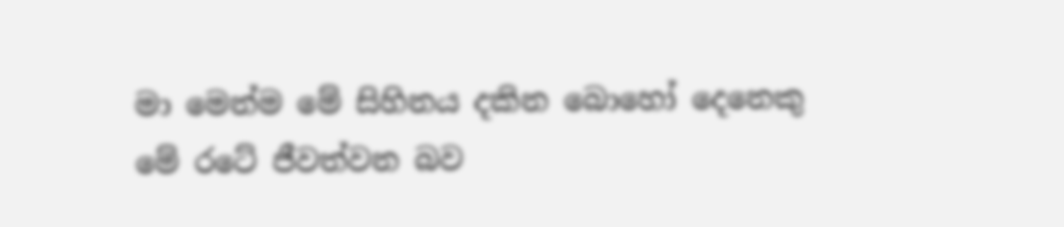මා මෙන්ම මේ සිහිනය දකින බොහෝ දෙනෙකු මේ රටේ ජීවත්වන බව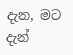දැන, මට දැන්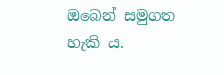ඔබෙන් සමුගත හැකි ය.